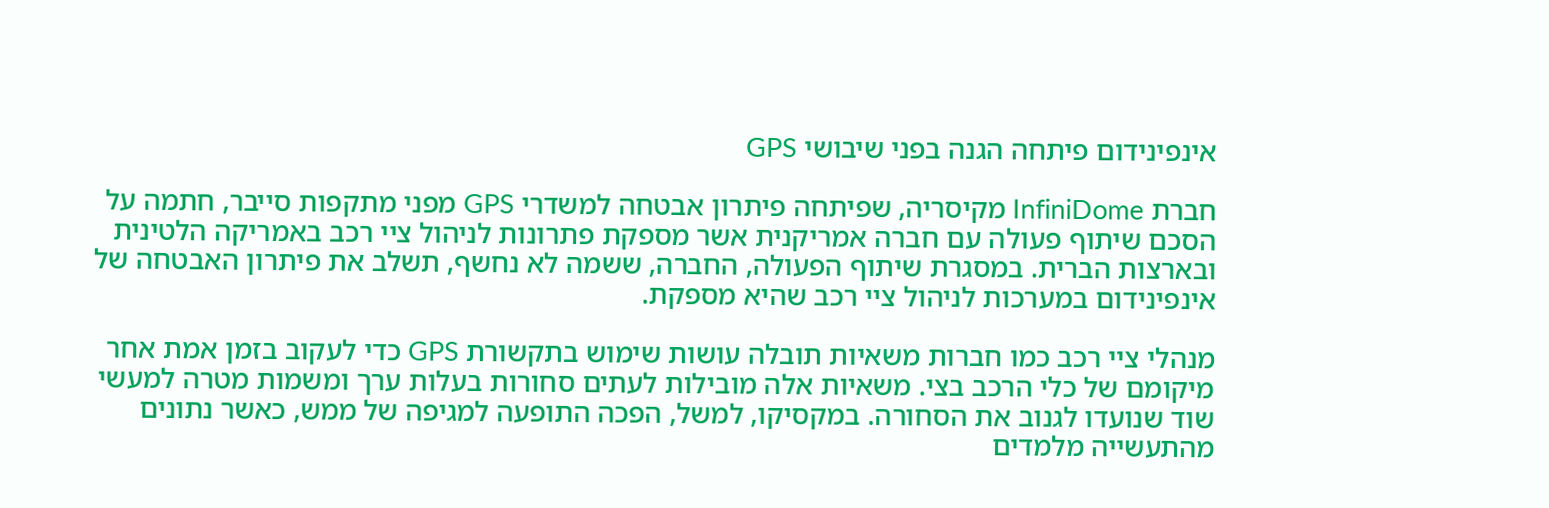אינפינידום פיתחה הגנה בפני שיבושי GPS

חברת InfiniDome מקיסריה, שפיתחה פיתרון אבטחה למשדרי GPS מפני מתקפות סייבר, חתמה על הסכם שיתוף פעולה עם חברה אמריקנית אשר מספקת פתרונות לניהול ציי רכב באמריקה הלטינית ובארצות הברית. במסגרת שיתוף הפעולה, החברה, ששמה לא נחשף, תשלב את פיתרון האבטחה של אינפינידום במערכות לניהול ציי רכב שהיא מספקת.

מנהלי ציי רכב כמו חברות משאיות תובלה עושות שימוש בתקשורת GPS כדי לעקוב בזמן אמת אחר מיקומם של כלי הרכב בצי. משאיות אלה מובילות לעתים סחורות בעלות ערך ומשמות מטרה למעשי שוד שנועדו לגנוב את הסחורה. במקסיקו, למשל, הפכה התופעה למגיפה של ממש, כאשר נתונים מהתעשייה מלמדים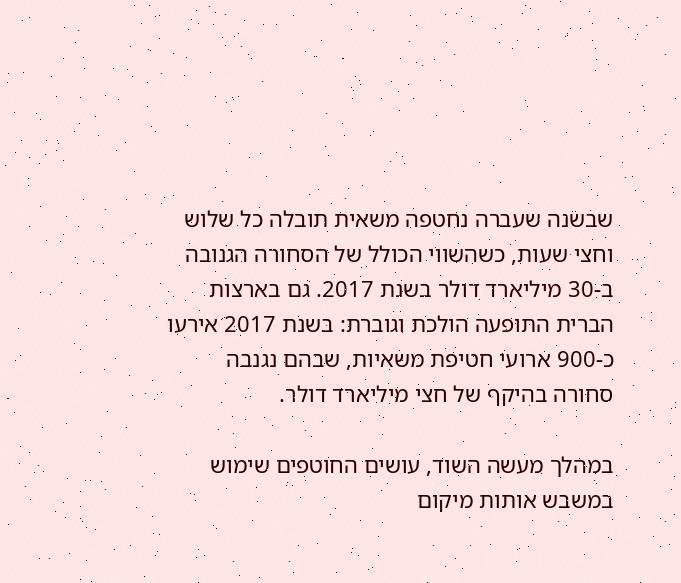שבשנה שעברה נחטפה משאית תובלה כל שלוש וחצי שעות, כשהשווי הכולל של הסחורה הגנובה ב-30 מיליארד דולר בשנת 2017. גם בארצות הברית התופעה הולכת וגוברת: בשנת 2017 אירעו כ-900 ארועי חטיפת משאיות, שבהם נגנבה סחורה בהיקף של חצי מיליארד דולר.

במהלך מעשה השוד, עושים החוטפים שימוש במשבש אותות מיקום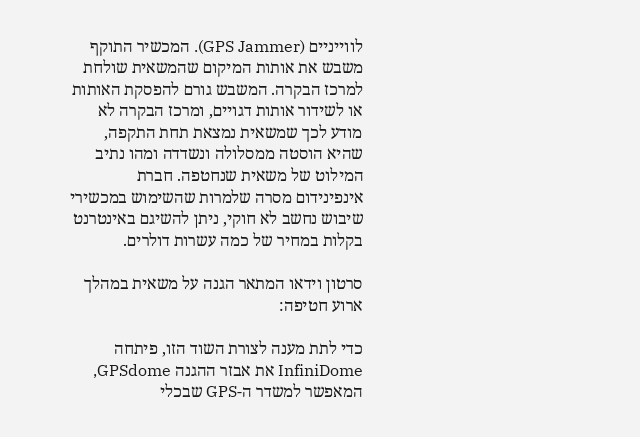לווייניים (GPS Jammer). המכשיר התוקף משבש את אותות המיקום שהמשאית שולחת למרכז הבקרה. המשבש גורם להפסקת האותות או לשידור אותות דגויים, ומרכז הבקרה לא מודע לכך שמשאית נמצאת תחת התקפה, שהיא הוסטה ממסלולה ונשדדה ומהו נתיב המילוט של משאית שנחטפה. חברת אינפינידום מסרה שלמרות שהשימוש במכשירי שיבוש נחשב לא חוקי, ניתן להשיגם באינטרנט בקלות במחיר של כמה עשרות דולרים.

סרטון וידאו המתאר הגנה על משאית במהלך ארוע חטיפה:

כדי לתת מענה לצורת השוד הזו, פיתחה InfiniDome את אבזר ההגנה GPSdome, המאפשר למשדר ה-GPS שבכלי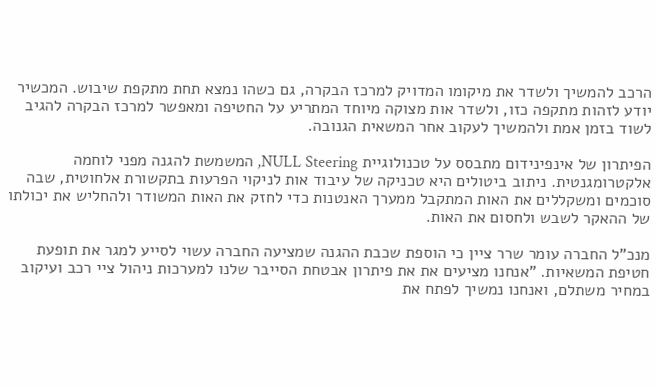הרכב להמשיך ולשדר את מיקומו המדויק למרכז הבקרה, גם כשהו נמצא תחת מתקפת שיבוש. המכשיר יודע לזהות מתקפה כזו, ולשדר אות מצוקה מיוחד המתריע על החטיפה ומאפשר למרכז הבקרה להגיב לשוד בזמן אמת ולהמשיך לעקוב אחר המשאית הגנובה.

הפיתרון של אינפינידום מתבסס על טכנולוגיית NULL Steering, המשמשת להגנה מפני לוחמה אלקטרומגנטית. ניתוב ביטולים היא טכניקה של עיבוד אות לניקוי הפרעות בתקשורת אלחוטית, שבה סוכמים ומשקללים את האות המתקבל ממערך האנטנות כדי לחזק את האות המשודר ולהחליש את יכולתו של ההאקר לשבש ולחסום את האות.

מנכ"ל החברה עומר שרר ציין כי הוספת שכבת ההגנה שמציעה החברה עשוי לסייע למגר את תופעת חטיפת המשאיות. "אנחנו מציעים את את פיתרון אבטחת הסייבר שלנו למערכות ניהול ציי רכב ועיקוב במחיר משתלם, ואנחנו נמשיך לפתח את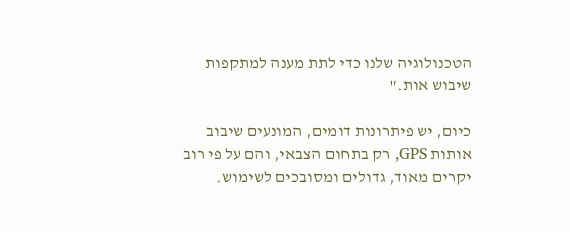הטכנולוגיה שלנו כדי לתת מענה למתקפות שיבוש אות."

כיום, יש פיתרונות דומים, המונעים שיבוב אותות GPS, רק בתחום הצבאי, והם על פי רוב יקרים מאוד, גדולים ומסובכים לשימוש.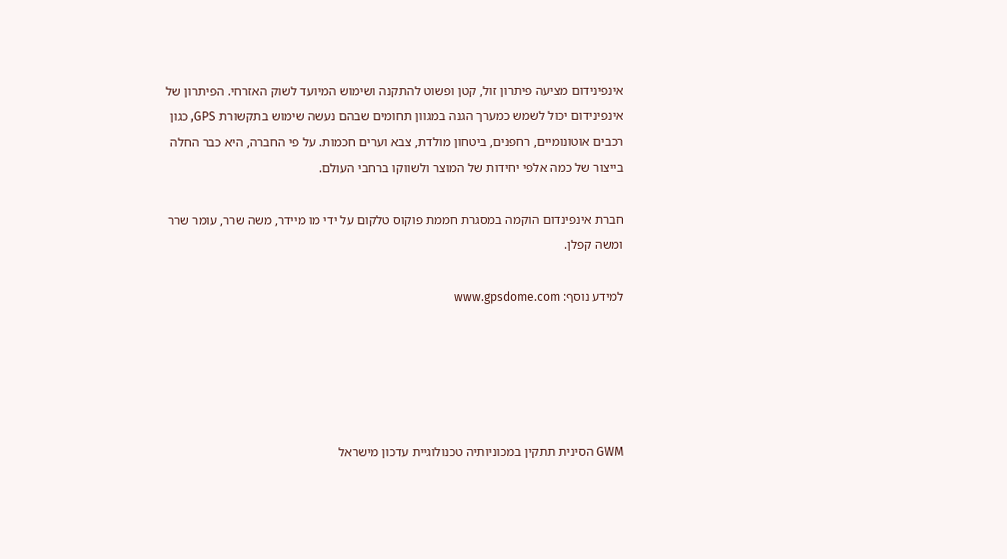אינפינידום מציעה פיתרון זול, קטן ופשוט להתקנה ושימוש המיועד לשוק האזרחי. הפיתרון של אינפינידום יכול לשמש כמערך הגנה במגוון תחומים שבהם נעשה שימוש בתקשורת GPS, כגון רכבים אוטונומיים, רחפנים, ביטחון מולדת, צבא וערים חכמות. על פי החברה, היא כבר החלה בייצור של כמה אלפי יחידות של המוצר ולשווקו ברחבי העולם.

חברת אינפינדום הוקמה במסגרת חממת פוקוס טלקום על ידי מו מיידר, משה שרר, עומר שרר ומשה קפלן.

למידע נוסף: www.gpsdome.com





GWM הסינית תתקין במכוניותיה טכנולוגיית עדכון מישראל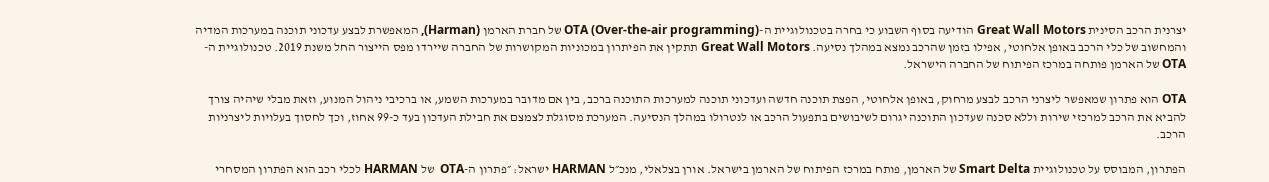יצרנית הרכב הסינית Great Wall Motors הודיעה בסוף השבוע כי בחרה בטכנולוגיית ה-OTA (Over-the-air programming) של חברת הארמן (Harman), המאפשרת לבצע עדכוני תוכנה במערכות המדיה והמחשוב של כלי הרכב באופן אלחוטי, אפילו בזמן שהרכב נמצא במהלך נסיעה. Great Wall Motors תתקין את הפיתרון במכוניות המקושרות של החברה שיירדו מפס הייצור החל משנת 2019. טכנולוגיית ה-OTA של הארמן פותחה במרכז הפיתוח של החברה הישראל.

OTA הוא פתרון שמאפשר ליצרני הרכב לבצע מרחוק, באופן אלחוטי, הפצת תוכנה חדשה ועדכוני תוכנה למערכות התוכנה ברכב, בין אם מדובר במערכות השמע, או ברכיבי ניהול המנוע, וזאת מבלי שיהיה צורך להביא את הרכב למרכזי שירות וללא סכנה שעדכון התוכנה יגרום לשיבושים בתפעול הרכב או לנטרולו במהלך הנסיעה. המערכת מסוגלת לצמצם את חבילת העדכון בעד כ-99 אחוז, וכך לחסוך בעלויות ליצרניות הרכב.

הפתרון, המבוסס על טכנולוגיית Smart Delta של הארמן, פותח במרכז הפיתוח של הארמן בישראל. אורן בצלאלי, מנכ״ל HARMAN ישראל: ״פתרון ה-OTA  של HARMAN לכלי רכב הוא הפתרון המסחרי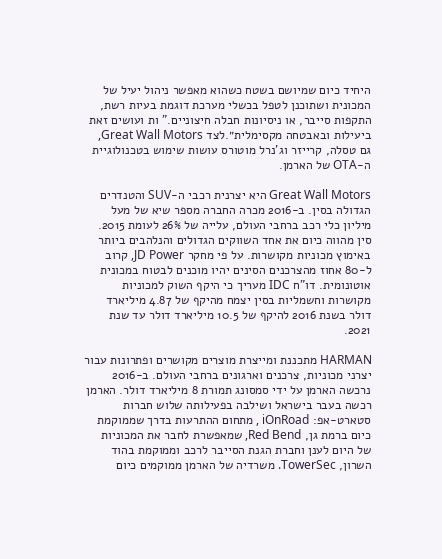היחיד כיום שמיושם בשטח כשהוא מאפשר ניהול יעיל של המכונית ושתוכנן לטפל בכשלי מערכת דוגמת בעיות רשת, התקפות סייבר, או ניסיונות חבלה חיצוניים." ות ועושים זאת ביעילות ובאבטחה מקסימלית״.לצד Great Wall Motors, גם טסלה, קרייזר וג'נרל מוטורס עושות שימוש בטכנולוגיית ה-OTA של הארמן.

Great Wall Motors היא יצרנית רכבי ה-SUV והטנדרים הגדולה בסין. ב-2016 מכרה החברה מספר שיא של מעל מיליון כלי רכב ברחבי העולם, עלייה של 26% לעומת 2015. סין מהווה כיום את אחד השווקים הגדולים והנלהבים ביותר באימוץ מכוניות מקושרות. על פי מחקר JD Power, קרוב ל-80 אחוז מהצרכנים הסינים יהיו מוכנים לבטוח במכונית אוטונומית. דו"ח IDC מעריך כי היקף השוק למכוניות מקושרות וחשמליות בסין יצמח מהיקף של 4.87 מיליארד דולר בשנת 2016 להיקף של 10.5 מיליארד דולר עד שנת 2021.

HARMAN מתכננת ומייצרת מוצרים מקושרים ופתרונות עבור יצרני מכוניות, צרכנים וארגונים ברחבי העולם. ב-2016 נרכשה הארמן על ידי סמסונג תמורת 8 מיליארד דולר. הארמן רכשה בעבר בישראל ושילבה בפעילותה שלוש חברות סטארט-אפ: iOnRoad , מתחום ההתרעות בדרך שממוקמת כיום ברמת גן, Red Bend, שמאפשרת לחבר את המכוניות של היום לענן וחברת הגנת הסייבר לרכב וממוקמת בהוד השרון, TowerSec. משרדיה של הארמן ממוקמים כיום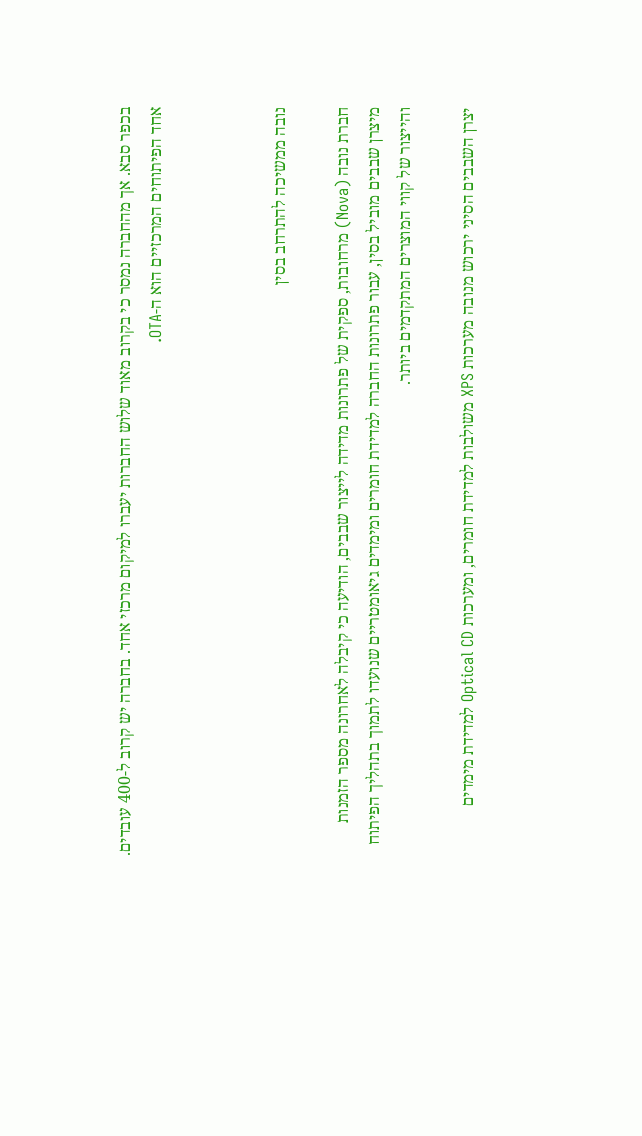בכפר סבא. אך מהחברה נמסר כי בקרוב מאוד שלוש החברות יעברו למיקום מרכזי אחד. בחברה יש קרוב ל-400 עובדים. אחד הפיתוחים המרכזיים הוא ה-OTA.



נובה ממשיכה להתרחב בסין

חברת נובה (Nova) מרחובות, ספקית של פתרונות מדידה לייצור שבבים, הודיעה כי קיבלה לאחרונה מספר הזמנות מיצרן שבבים מוביל בסין, עבור פתרונות החברה למדידת חומרים ומימדים גיאומטריים שנועדו לתמוך בתהליך הפיתוח והייצור של קווי המוצרים המתקדמים ביותר.

יצרן השבבים הסיני ירכוש מנובה מערכות XPS משולבות למדידת חומרים, ומערכות Optical CD למדידת מימדים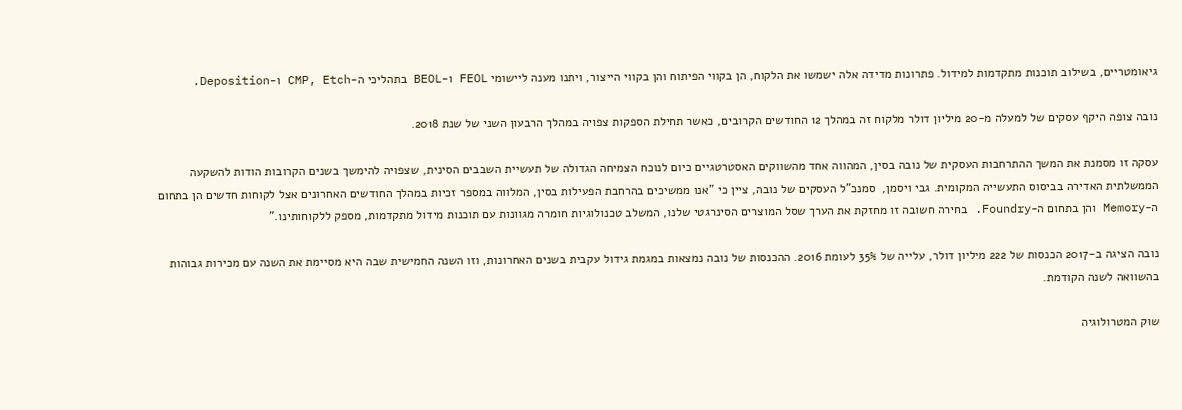גיאומטריים, בשילוב תוכנות מתקדמות למידול. פתרונות מדידה אלה ישמשו את הלקוח, הן בקווי הפיתוח והן בקווי הייצור, ויתנו מענה ליישומי FEOL ו-BEOL בתהליכי ה-CMP, Etch ו-Deposition.

נובה צופה היקף עסקים של למעלה מ-20 מיליון דולר מלקוח זה במהלך 12 החודשים הקרובים, כאשר תחילת הספקות צפויה במהלך הרבעון השני של שנת 2018.

עסקה זו מסמנת את המשך ההתרחבות העסקית של נובה בסין, המהווה אחד מהשווקים האסטרטגיים כיום לנוכח הצמיחה הגדולה של תעשיית השבבים הסינית, שצפויה להימשך בשנים הקרובות הודות להשקעה הממשלתית האדירה בביסוס התעשייה המקומית. גבי ויסמן,  סמנכ"ל העסקים של נובה, ציין כי "אנו ממשיכים בהרחבת הפעילות בסין, המלווה במספר זכיות במהלך החודשים האחרונים אצל לקוחות חדשים הן בתחום ה-Memory והן בתחום ה-Foundry. בחירה חשובה זו מחזקת את הערך שסל המוצרים הסינרגטי שלנו, המשלב טכנולוגיות חומרה מגוונות עם תוכנות מידול מתקדמות, מספק ללקוחותינו."

נובה הציגה ב-2017 הכנסות של 222 מיליון דולר, עלייה של 35% לעומת 2016. ההכנסות של נובה נמצאות במגמת גידול עקבית בשנים האחרונות, וזו השנה החמישית שבה היא מסיימת את השנה עם מכירות גבוהות בהשוואה לשנה הקודמת.

שוק המטרולוגיה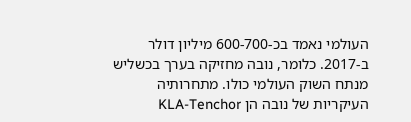העולמי נאמד בכ-600-700 מיליון דולר ב-2017. כלומר, נובה מחזיקה בערך בכשליש מנתח השוק העולמי כולו. מתחרותיה העיקריות של נובה הן KLA-Tenchor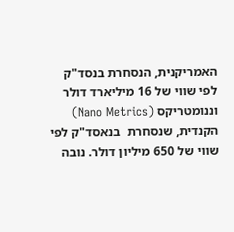האמריקנית, הנסחרת בנסד"ק לפי שווי של 16 מיליארד דולר וננומטריקס (Nano Metrics) הקנדית, שנסחרת  בנאסד"ק לפי שווי של 650 מיליון דולר. נובה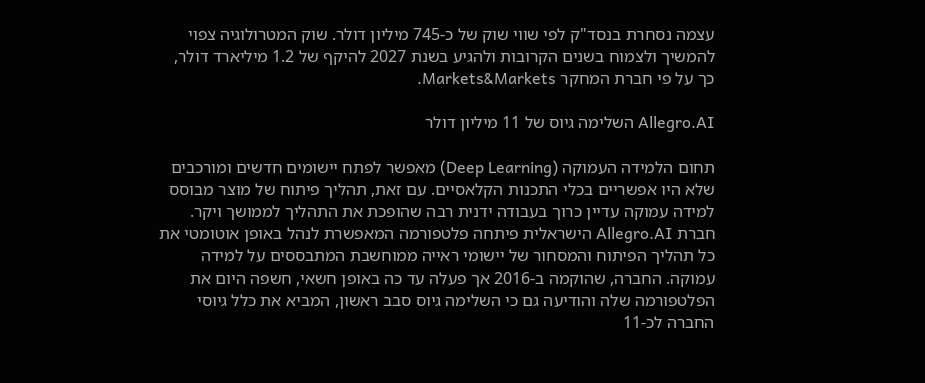עצמה נסחרת בנסד"ק לפי שווי שוק של כ-745 מיליון דולר. שוק המטרולוגיה צפוי להמשיך ולצמוח בשנים הקרובות ולהגיע בשנת 2027 להיקף של 1.2 מיליארד דולר, כך על פי חברת המחקר Markets&Markets.

Allegro.AI השלימה גיוס של 11 מיליון דולר

תחום הלמידה העמוקה (Deep Learning) מאפשר לפתח יישומים חדשים ומורכבים שלא היו אפשריים בכלי התכנות הקלאסיים. עם זאת, תהליך פיתוח של מוצר מבוסס למידה עמוקה עדיין כרוך בעבודה ידנית רבה שהופכת את התהליך לממושך ויקר. חברת Allegro.AI הישראלית פיתחה פלטפורמה המאפשרת לנהל באופן אוטומטי את  כל תהליך הפיתוח והמסחור של יישומי ראייה ממוחשבת המתבססים על למידה עמוקה. החברה, שהוקמה ב-2016 אך פעלה עד כה באופן חשאי, חשפה היום את הפלטפורמה שלה והודיעה גם כי השלימה גיוס סבב ראשון, המביא את כלל גיוסי החברה לכ-11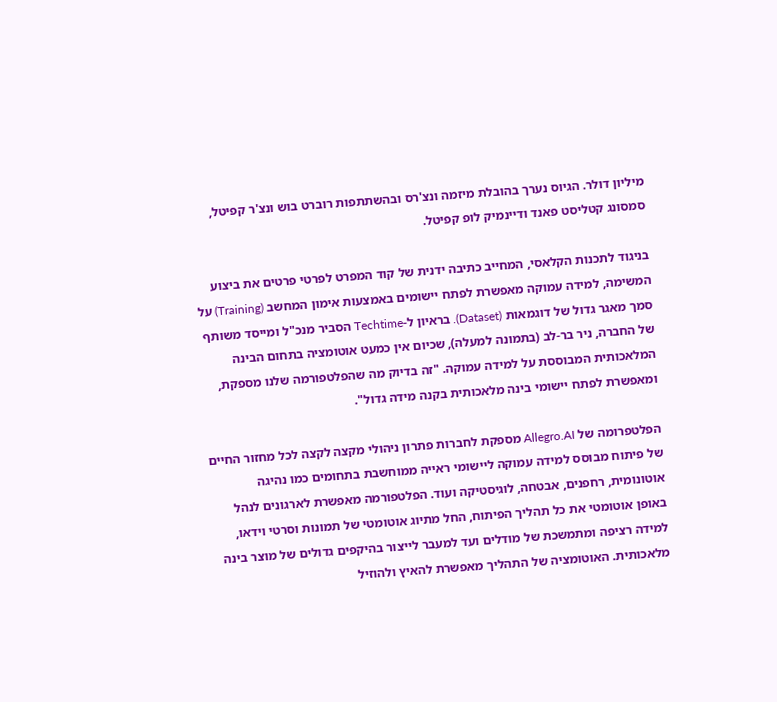מיליון דולר. הגיוס נערך בהובלת מיזמה ונצ'רס ובהשתתפות רוברט בוש ונצ'ר קפיטל, סמסונג קטליסט פאנד ודיינמיק לופ קפיטל.

בניגוד לתכנות הקלאסי, המחייב כתיבה ידנית של קוד המפרט לפרטי פרטים את ביצוע המשימה, למידה עמוקה מאפשרת לפתח יישומים באמצעות אימון המחשב (Training) על סמך מאגר גדול של דוגמאות (Dataset). בראיון ל-Techtime הסביר מנכ"ל ומייסד משותף של החברה, ניר בר-לב (בתמונה למעלה), שכיום אין כמעט אוטומציה בתחום הבינה המלאכותית המבוססת על למידה עמוקה. "זה בדיוק מה שהפלטפורמה שלנו מספקת, ומאפשרת לפתח יישומי בינה מלאכותית בקנה מידה גדול".

הפלטפרומה של Allegro.AI מספקת לחברות פתרון ניהולי מקצה לקצה לכל מחזור החיים של פיתוח מבוסס למידה עמוקה ליישומי ראייה ממוחשבת בתחומים כמו נהיגה אוטונומית, רחפנים, אבטחה, לוגיסטיקה ועוד. הפלטפורמה מאפשרת לארגונים לנהל באופן אוטומטי את כל תהליך הפיתוח, החל מתיוג אוטומטי של תמונות וסרטי וידאו, למידה רציפה ומתמשכת של מודלים ועד למעבר לייצור בהיקפים גדולים של מוצר בינה מלאכותית. האוטומציה של התהליך מאפשרת להאיץ ולהוזיל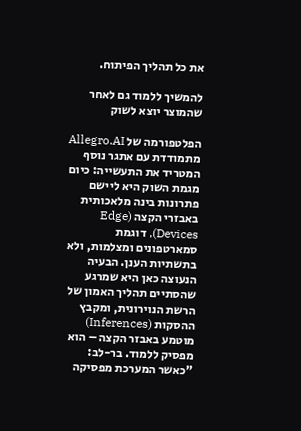את כל תהליך הפיתוח.

להמשיך ללמוד גם לאחר שהמוצר יוצא לשוק

הפלטפורמה של Allegro.AI מתמודדת עם אתגר נוסף המטריד את התעשייה: כיום מגמת השוק היא ליישם פתרונות בינה מלאכותית באבזרי הקצה (Edge Devices), דוגמת סמארטפונים ומצלמות, ולא בתשתיות הענן. הבעיה הנעוצה כאן היא שמרגע שהסתיים תהליך האמון של הרשת הנוירונית, ומקבץ ההסקות (Inferences) מוטמע באבזר הקצה – הוא מפסיק ללמוד. בר-לב: "כאשר המערכת מפסיקה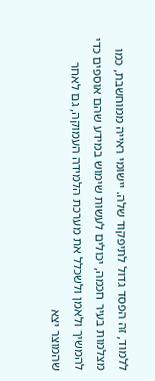ללמוד, זה הפסד גדול לתיפקוד שלה. יישומי ראייה ממוחשבת, כמו מצלמות בעיר חכמה, יכולים לעשות שימוש במידע שהם אוספים כדי להמשיך ולאמן ולשכלל את מערכת הלמידה העמוקה, גם לאחר שהמוצר יצא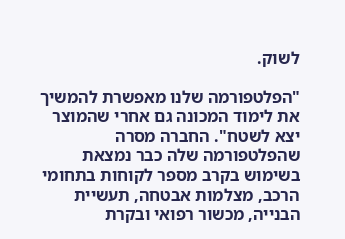לשוק.

"הפלטפורמה שלנו מאפשרת להמשיך את לימוד המכונה גם אחרי שהמוצר יצא לשטח". החברה מסרה שהפלטפורמה שלה כבר נמצאת בשימוש בקרב מספר לקוחות בתחומי הרכב, מצלמות אבטחה, תעשיית הבנייה, מכשור רפואי ובקרת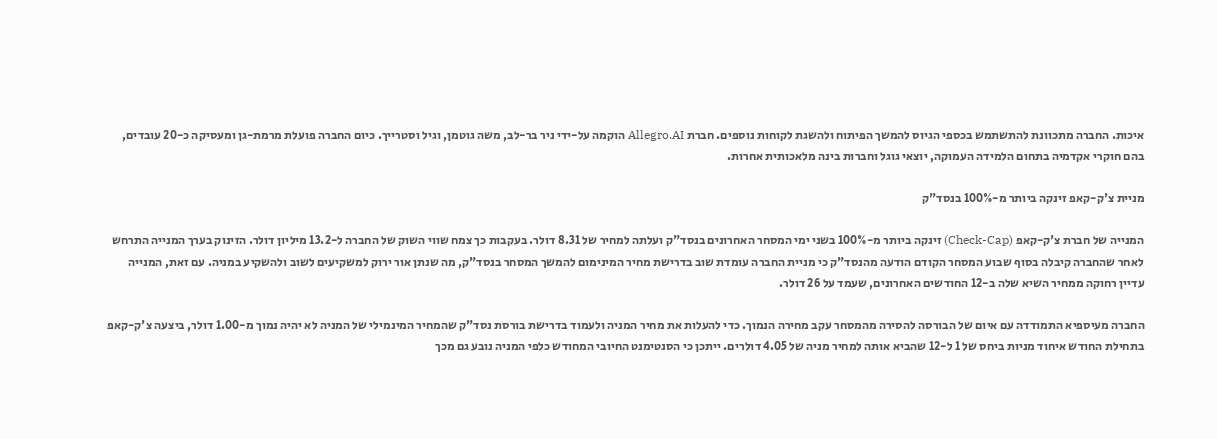איכות. החברה מתכוונת להתשתמש בכספי הגיוס להמשך הפיתוח ולהשגת לקוחות נוספים. חברת Allegro.AI הוקמה על-ידי ניר בר-לב, משה גוטמן, וגיל וסטרייך. כיום החברה פועלת מרמת-גן ומעסיקה כ-20 עובדים, בהם חוקרי אקדמיה בתחום הלמידה העמוקה, יוצאי גוגל וחברות בינה מלאכותית אחרות.

מניית צ'ק-קאפ זינקה ביותר מ-100% בנסד"ק

המנייה של חברת צ'ק-קאפ (Check-Cap) זינקה ביותר מ-100% בשני ימי המסחר האחרונים בנסד"ק ועלתה למחיר של 8.31 דולר. בעקבות כך צמח שווי השוק של החברה ל-13.2 מיליון דולר. הזינוק בערך המנייה התרחש לאחר שהחברה קיבלה בסוף שבוע המסחר הקודם הודעה מהנסד"ק כי מניית החברה עומדת שוב בדרישת מחיר המינימום להמשך המסחר בנסד"ק, מה שנתן אור ירוק למשקיעים לשוב ולהשקיע במניה. עם זאת, המנייה עדיין רחוקה ממחיר השיא שלה ב-12 החודשים האחרונים, שעמד על 26 דולר.

החברה מעיספיא התמודדה עם איום של הבורסה להסירה מהמסחר עקב מחירה הנמוך. כדי להעלות את מחיר המניה ולעמוד בדרישת בורסת נסד"ק שהמחיר המינמילי של המניה לא יהיה נמוך מ-1.00 דולר, ביצעה צ'ק-קאפ בתחילת החודש איחוד מניות ביחס של 1 ל-12 שהביא אותה למחיר מניה של 4.05 דולרים. ייתכן כי הסנטימנט החיובי המחודש כלפי המניה נובע גם מכך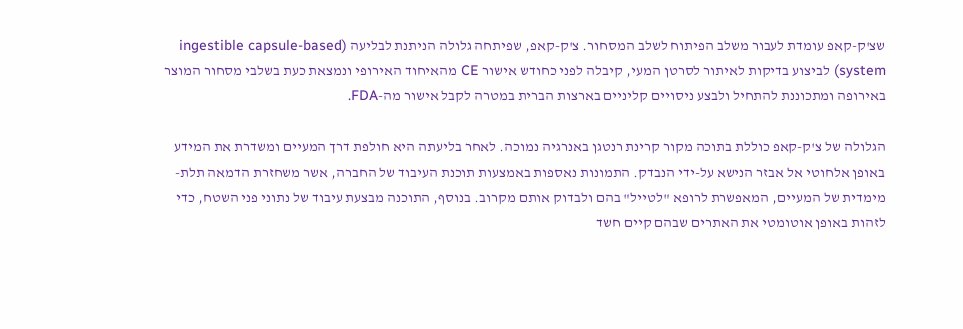שצ'ק-קאפ עומדת לעבור משלב הפיתוח לשלב המסחור. צ'ק-קאפ, שפיתחה גלולה הניתנת לבליעה (ingestible capsule-based system) לביצוע בדיקות לאיתור לסרטן המעי, קיבלה לפני כחודש אישור CE מהאיחוד האירופי ונמצאת כעת בשלבי מסחור המוצר באירופה ומתכוננת להתחיל ולבצע ניסויים קליניים בארצות הברית במטרה לקבל אישור מה-FDA.

הגלולה של צ'ק-קאפ כוללת בתוכה מקור קרינת רנטגן באנרגיה נמוכה. לאחר בליעתה היא חולפת דרך המעיים ומשדרת את המידע באופן אלחוטי אל אבזר הנישא על-ידי הנבדק. התמונות נאספות באמצעות תוכנת העיבוד של החברה, אשר משחזרת הדמאה תלת-מימדית של המעיים, המאפשרת לרופא "לטייל" בהם ולבדוק אותם מקרוב. בנוסף, התוכנה מבצעת עיבוד של נתוני פני השטח, כדי לזהות באופן אוטומטי את האתרים שבהם קיים חשד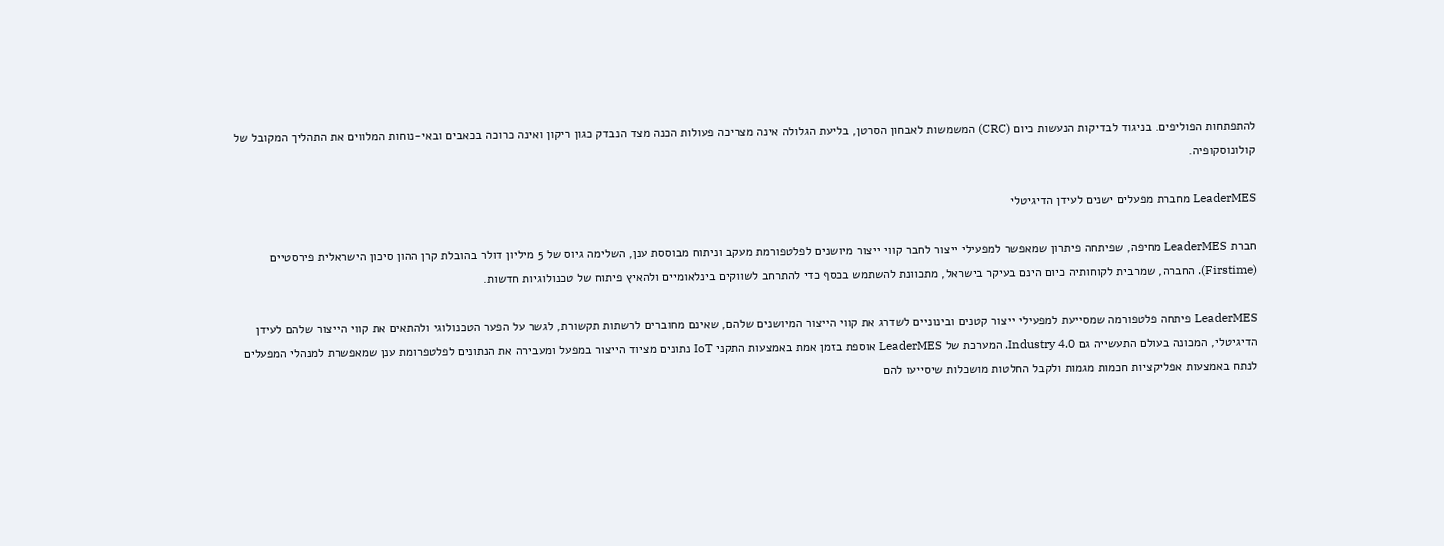להתפתחות הפוליפים. בניגוד לבדיקות הנעשות כיום (CRC) המשמשות לאבחון הסרטן, בליעת הגלולה אינה מצריכה פעולות הכנה מצד הנבדק כגון ריקון ואינה כרוכה בכאבים ובאי-נוחות המלווים את התהליך המקובל של קולונוסקופיה.

LeaderMES מחברת מפעלים ישנים לעידן הדיגיטלי

חברת LeaderMES מחיפה, שפיתחה פיתרון שמאפשר למפעילי ייצור לחבר קווי ייצור מיושנים לפלטפורמת מעקב וניתוח מבוססת ענן, השלימה גיוס של 5 מיליון דולר בהובלת קרן ההון סיכון הישראלית פירסטיים (Firstime). החברה, שמרבית לקוחותיה כיום הינם בעיקר בישראל, מתכוונת להשתמש בכסף כדי להתרחב לשווקים בינלאומיים ולהאיץ פיתוח של טכנולוגיות חדשות.

LeaderMES פיתחה פלטפורמה שמסייעת למפעילי ייצור קטנים ובינוניים לשדרג את קווי הייצור המיושנים שלהם, שאינם מחוברים לרשתות תקשורת, לגשר על הפער הטכנולוגי ולהתאים את קווי הייצור שלהם לעידן הדיגיטלי, המכונה בעולם התעשייה גם Industry 4.0. המערכת של LeaderMES אוספת בזמן אמת באמצעות התקני IoT נתונים מציוד הייצור במפעל ומעבירה את הנתונים לפלטפרומת ענן שמאפשרת למנהלי המפעלים לנתח באמצעות אפליקציות חכמות מגמות ולקבל החלטות מושכלות שיסייעו להם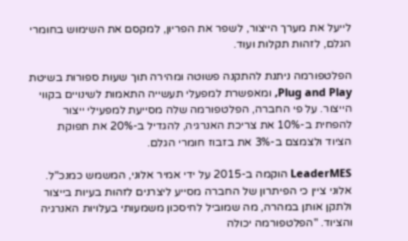לייעל את מערך הייצור, לשפר את הפריון, למקסם את השימוש בחומרי הגלם, לזהות תקלות ועוד.

הפלטפורמה ניתנת להתקנה פשוטה ומהירה תוך שעות ספורות בשיטת Plug and Play, ומאפשרת למפעלי תעשייה התאמות לשינויים בקווי הייצור. על פי החברה, הפלטפורמה שלה מסייעת למפעילי ייצור להפחית ב-10% את צריכת האנרגיה, להגדיל ב-20% את תפוקת הציוד ולצמצם ב-3% את בזבוז חומרי הגלם.

LeaderMES הוקמה ב-2015 על ידי אמיר אלוני, המשמש כמנכ"ל. אלוני ציין כי הפיתרון של החברה מסייע ליצרנים לזהות בעיות בייצור ולתקן אותן במהרה, מה שמוביל לחיסכון משמעותי בעלויות האנרגיה והציוד. "הפלטפורמה יכולה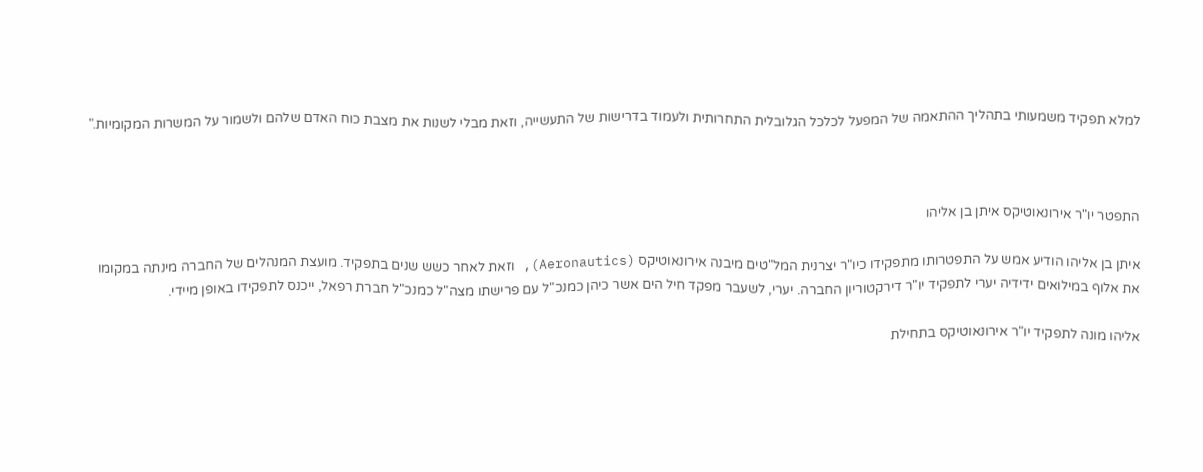למלא תפקיד משמעותי בתהליך ההתאמה של המפעל לכלכל הגלובלית התחרותית ולעמוד בדרישות של התעשייה, וזאת מבלי לשנות את מצבת כוח האדם שלהם ולשמור על המשרות המקומיות."



התפטר יו"ר אירונאוטיקס איתן בן אליהו

איתן בן אליהו הודיע אמש על התפטרותו מתפקידו כיו"ר יצרנית המל"טים מיבנה אירונאוטיקס (Aeronautics), וזאת לאחר כשש שנים בתפקיד. מועצת המנהלים של החברה מינתה במקומו את אלוף במילואים ידידיה יערי לתפקיד יו"ר דירקטוריון החברה. יערי, לשעבר מפקד חיל הים אשר כיהן כמנכ"ל עם פרישתו מצה"ל כמנכ"ל חברת רפאל, ייכנס לתפקידו באופן מיידי.

אליהו מונה לתפקיד יו"ר אירונאוטיקס בתחילת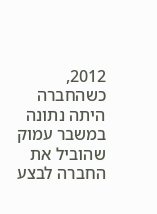2012, כשהחברה היתה נתונה במשבר עמוק שהוביל את החברה לבצע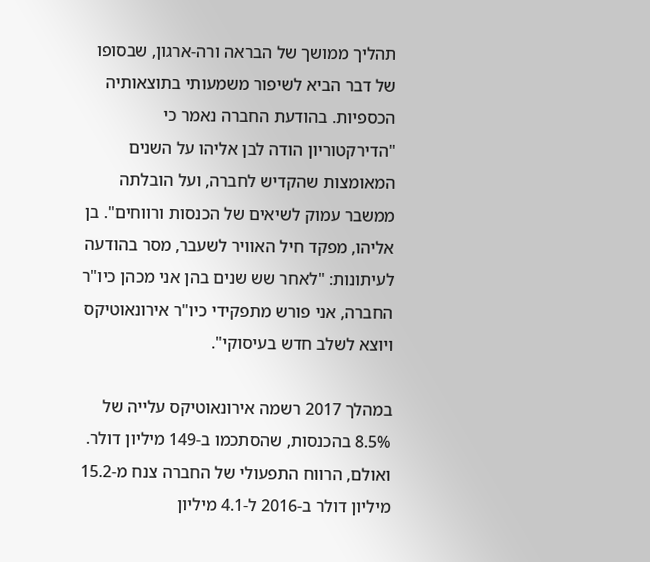תהליך ממושך של הבראה ורה-ארגון, שבסופו של דבר הביא לשיפור משמעותי בתוצאותיה הכספיות. בהודעת החברה נאמר כי "הדירקטוריון הודה לבן אליהו על השנים המאומצות שהקדיש לחברה, ועל הובלתה ממשבר עמוק לשיאים של הכנסות ורווחים". בן אליהו, מפקד חיל האוויר לשעבר, מסר בהודעה לעיתונות: "לאחר שש שנים בהן אני מכהן כיו"ר החברה, אני פורש מתפקידי כיו"ר אירונאוטיקס ויוצא לשלב חדש בעיסוקי".

במהלך 2017 רשמה אירונאוטיקס עלייה של 8.5% בהכנסות, שהסתכמו ב-149 מיליון דולר. ואולם, הרווח התפעולי של החברה צנח מ-15.2 מיליון דולר ב-2016 ל-4.1 מיליון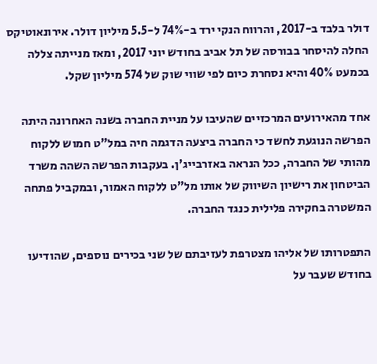דולר בלבד ב-2017, והרווח הנקי ירד ב-74% ל-5.5 מיליון דולר. אירונאוטיקס החלה להיסחר בבורסה של תל אביב בחודש יוני 2017, ומאז מנייתה צללה בכמעט 40% והיא נסחרת כיום לפי שווי שוק של 574 מיליון שקל.

אחד מהאירועים המרכזיים שהעיבו על מניית החברה בשנה האחרונה היתה הפרשה הנוגעת לחשד כי החברה ביצעה הדגמה חיה במל"ט חמוש ללקוח מהותי של החברה, ככל הנראה באזרבייג'ן. בעקבות הפרשה השהה משרד הביטחון את רישיון השיווק של אותו מל"ט ללקוח האמור, ובמקביל פתחה המשטרה בחקירה פלילית כנגד החברה.

התפטרותו של אליהו מצטרפת לעזיבתם של שני בכירים נוספים, שהודיעו בחודש שעבר על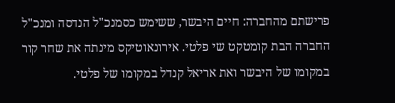פרישתם מהחברה: חיים היבשר, ששימש כסמנכ"ל הנדסה ומנכ"ל החברה הבת קומטקט שי פלטי. אירונאוטיקס מינתה את שחר קור במקומו של היבשר ואת אריאל קנדל במקומו של פלטי.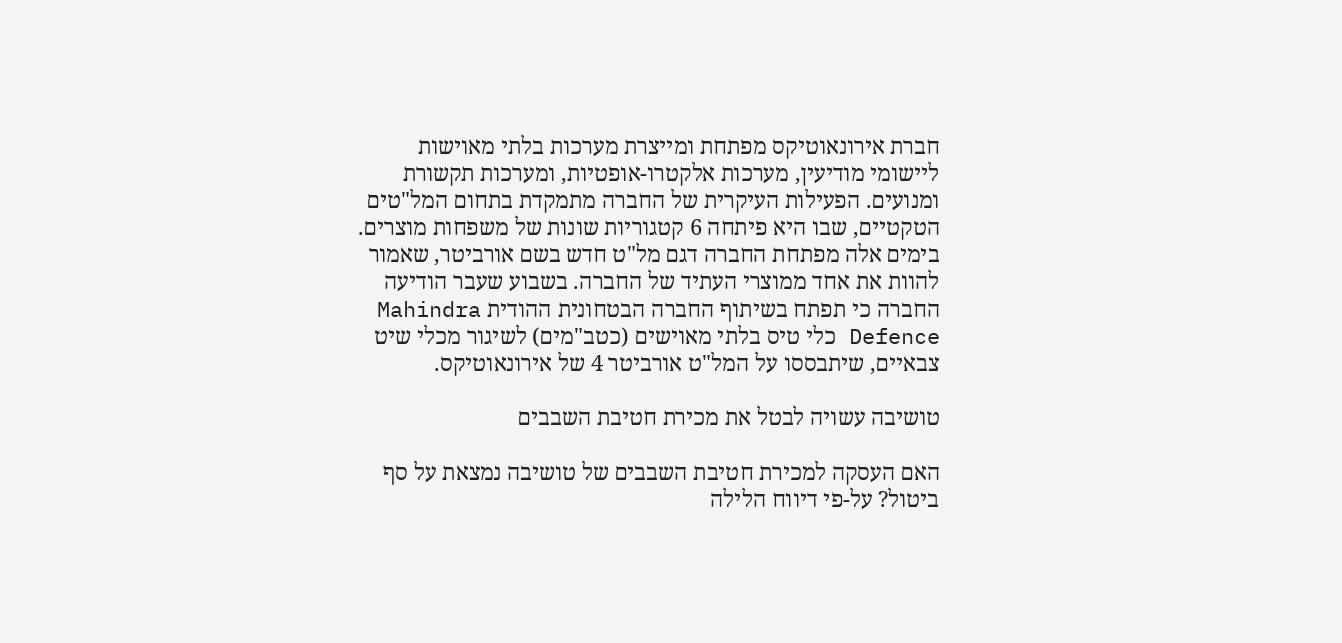חברת אירונאוטיקס מפתחת ומייצרת מערכות בלתי מאוישות ליישומי מודיעין, מערכות אלקטרו-אופטיות, ומערכות תקשורת ומנועים. הפעילות העיקרית של החברה מתמקדת בתחום המל"טים הטקטיים, שבו היא פיתחה 6 קטגוריות שונות של משפחות מוצרים. בימים אלה מפתחת החברה דגם מל"ט חדש בשם אורביטר, שאמור להוות את אחד ממוצרי העתיד של החברה. בשבוע שעבר הודיעה החברה כי תפתח בשיתוף החברה הבטחונית ההודית Mahindra Defence כלי טיס בלתי מאוישים (כטב"מים) לשיגור מכלי שיט צבאיים, שיתבססו על המל"ט אורביטר 4 של אירונאוטיקס.

טושיבה עשויה לבטל את מכירת חטיבת השבבים

האם העסקה למכירת חטיבת השבבים של טושיבה נמצאת על סף ביטול? על-פי דיווח הלילה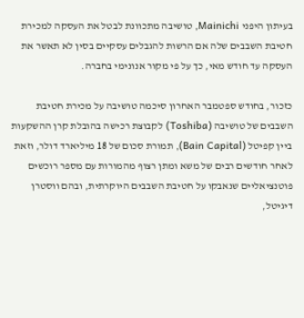בעיתון היפני Mainichi, טושיבה מתכוונת לבטל את העסקה למכירת חטיבת השבבים שלה אם הרשות להגבלים עסקיים בסין לא תאשר את העסקה עד חודש מאי, כך על פי מקור אנונימי בחברה.

כזכור, בחודש ספטמבר האחרון סיכמה טושיבה על מכירת חטיבת השבבים של טושיבה (Toshiba) לקבוצת רכישה בהובלת קרן ההשקעות ביין קפיטל (Bain Capital), תמורת סכום של 18 מיליארד דולר, וזאת לאחר חודשים רבים של משא ומתן רצוף מהמורות עם מספר רוכשים פוטנציאליים שנאבקו על חטיבת השבבים היוקרתית, ובהם ווסטרן דיגיטל,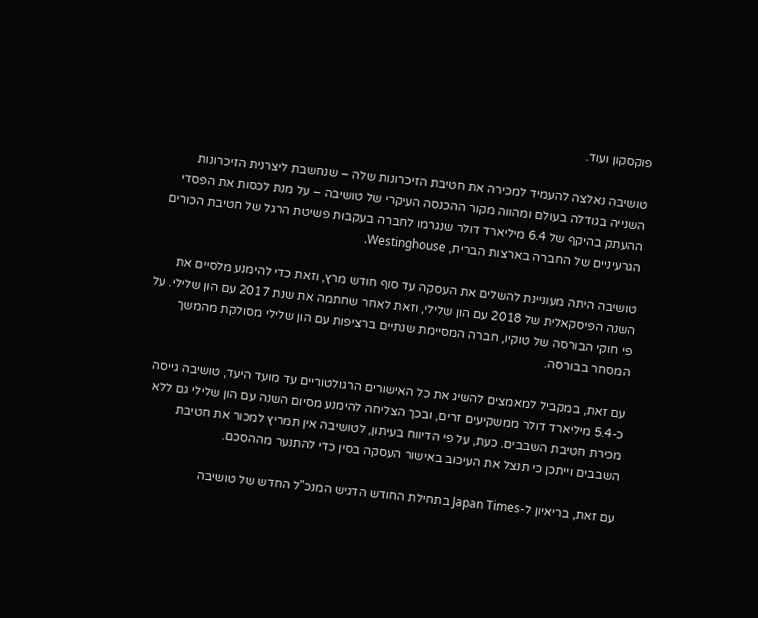פוקסקון ועוד.

טושיבה נאלצה להעמיד למכירה את חטיבת הזיכרונות שלה – שנחשבת ליצרנית הזיכרונות השנייה בגודלה בעולם ומהווה מקור ההכנסה העיקרי של טושיבה – על מנת לכסות את הפסדי ההעתק בהיקף של 6.4 מיליארד דולר שנגרמו לחברה בעקבות פשיטת הרגל של חטיבת הכורים הגרעיניים של החברה בארצות הברית, Westinghouse.

טושיבה היתה מעוניינת להשלים את העסקה עד סוף חודש מרץ, וזאת כדי להימנע מלסיים את השנה הפיסקאלית של 2018 עם הון שלילי, וזאת לאחר שחתמה את שנת 2017 עם הון שלילי. על פי חוקי הבורסה של טוקיו, חברה המסיימת שנתיים ברציפות עם הון שלילי מסולקת מהמשך המסחר בבורסה.

עם זאת, במקביל למאמצים להשיג את כל האישורים הרגולטוריים עד מועד היעד, טושיבה גייסה כ-5.4 מיליארד דולר ממשקיעים זרים, ובכך הצליחה להימנע מסיום השנה עם הון שלילי גם ללא מכירת חטיבת השבבים. כעת, על פי הדיווח בעיתון, לטושיבה אין תמריץ למכור את חטיבת השבבים וייתכן כי תנצל את העיכוב באישור העסקה בסין כדי להתנער מההסכם.

עם זאת, בריאיון ל-Japan Times בתחילת החודש הדגיש המנכ"ל החדש של טושיבה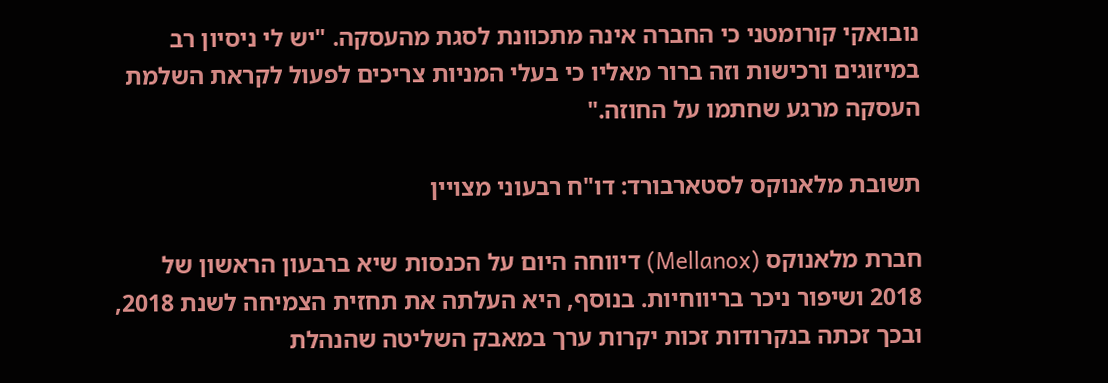נובואקי קורומטני כי החברה אינה מתכוונת לסגת מהעסקה. "יש לי ניסיון רב במיזוגים ורכישות וזה ברור מאליו כי בעלי המניות צריכים לפעול לקראת השלמת העסקה מרגע שחתמו על החוזה."

תשובת מלאנוקס לסטארבורד: דו"ח רבעוני מצויין

חברת מלאנוקס (Mellanox) דיווחה היום על הכנסות שיא ברבעון הראשון של 2018 ושיפור ניכר בריווחיות. בנוסף, היא העלתה את תחזית הצמיחה לשנת 2018, ובכך זכתה בנקרודות זכות יקרות ערך במאבק השליטה שהנהלת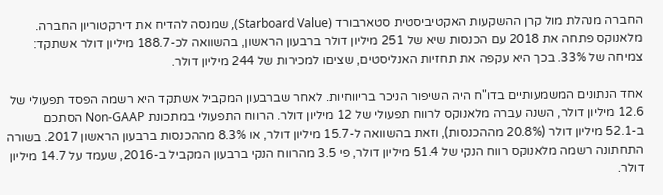החברה מנהלת מול קרן ההשקעות האקטיביסטית סטארבורד (Starboard Value), שמנסה להדיח את דירקטוריון החברה. מלאנוקס פתחה את 2018 עם הכנסות שיא של 251 מיליון דולר ברבעון הראשון, בהשוואה לכ-188.7 מיליון דולר אשתקד: צמיחה של 33%. בכך היא עקפה את תחזיות האנליסטים, שציםו למכירות של 244 מיליון דולר.

אחד הנתונים המשמעותיים בדו"ח היה השיפור הניכר בריווחיות. לאחר שברבעון המקביל אשתקד היא רשמה הפסד תפעולי של 12.6 מיליון דולר, השנה עברה מלאנוקס לרווח תפעולי של 12 מיליון דולר. הרווח התפעולי במתכונת Non-GAAP הסתכם ב-52.1 מיליון דולר (20.8% מההכנסות), וזאת בהשוואה ל-15.7 מיליון דולר, או 8.3% מההכנסות ברבעון הראשון 2017. בשורה התחתונה רשמה מלאנוקס רווח הנקי של 51.4 מיליון דולר, פי 3.5 מהרווח הנקי ברבעון המקביל ב-2016, שעמד על 14.7 מיליון דולר.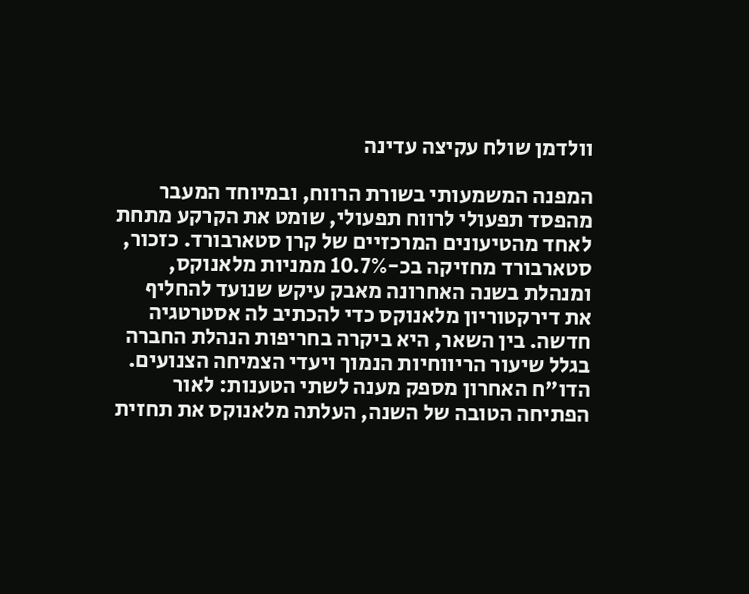וולדמן שולח עקיצה עדינה

המפנה המשמעותי בשורת הרווח, ובמיוחד המעבר מהפסד תפעולי לרווח תפעולי, שומט את הקרקע מתחת לאחד מהטיעונים המרכזיים של קרן סטארבורד. כזכור, סטארבורד מחזיקה בכ-10.7% ממניות מלאנוקס, ומנהלת בשנה האחרונה מאבק עיקש שנועד להחליף את דירקטוריון מלאנוקס כדי להכתיב לה אסטרטגיה חדשה. בין השאר, היא ביקרה בחריפות הנהלת החברה בגלל שיעור הריווחיות הנמוך ויעדי הצמיחה הצנועים. הדו"ח האחרון מספק מענה לשתי הטענות: לאור הפתיחה הטובה של השנה, העלתה מלאנוקס את תחזית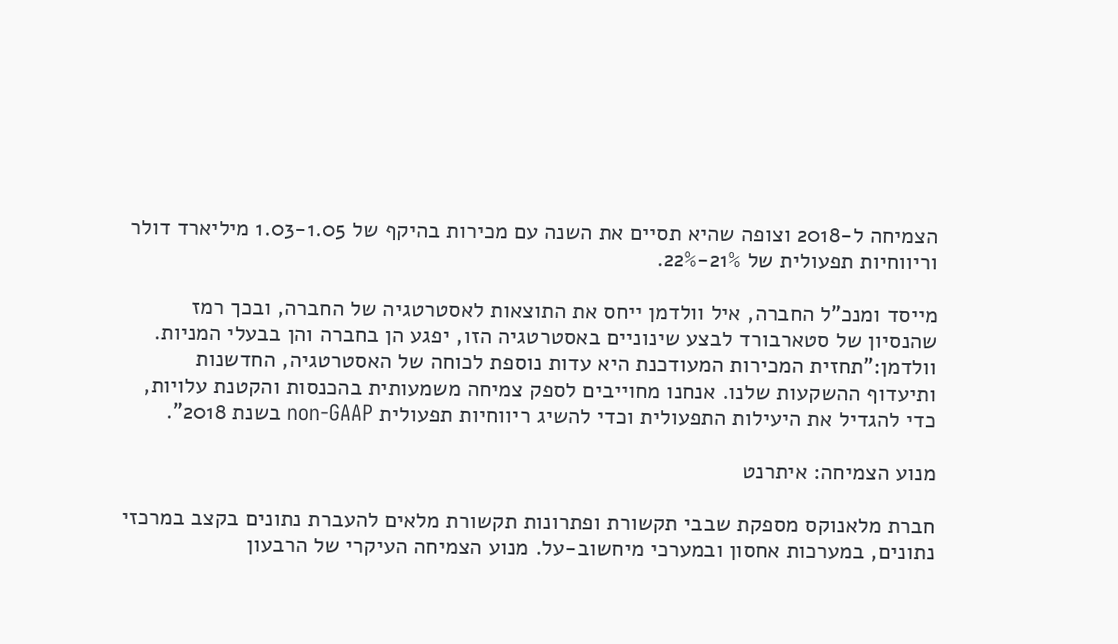הצמיחה ל-2018 וצופה שהיא תסיים את השנה עם מכירות בהיקף של 1.03-1.05 מיליארד דולר וריווחיות תפעולית של 21%-22%.

מייסד ומנכ"ל החברה, איל וולדמן ייחס את התוצאות לאסטרטגיה של החברה, ובכך רמז שהנסיון של סטארבורד לבצע שינוניים באסטרטגיה הזו, יפגע הן בחברה והן בבעלי המניות. וולדמן:"תחזית המכירות המעודכנת היא עדות נוספת לכוחה של האסטרטגיה, החדשנות ותיעדוף ההשקעות שלנו. אנחנו מחוייבים לספק צמיחה משמעותית בהכנסות והקטנת עלויות, כדי להגדיל את היעילות התפעולית וכדי להשיג ריווחיות תפעולית non-GAAP בשנת 2018".

מנוע הצמיחה: איתרנט

חברת מלאנוקס מספקת שבבי תקשורת ופתרונות תקשורת מלאים להעברת נתונים בקצב במרכזי נתונים, במערכות אחסון ובמערכי מיחשוב-על. מנוע הצמיחה העיקרי של הרבעון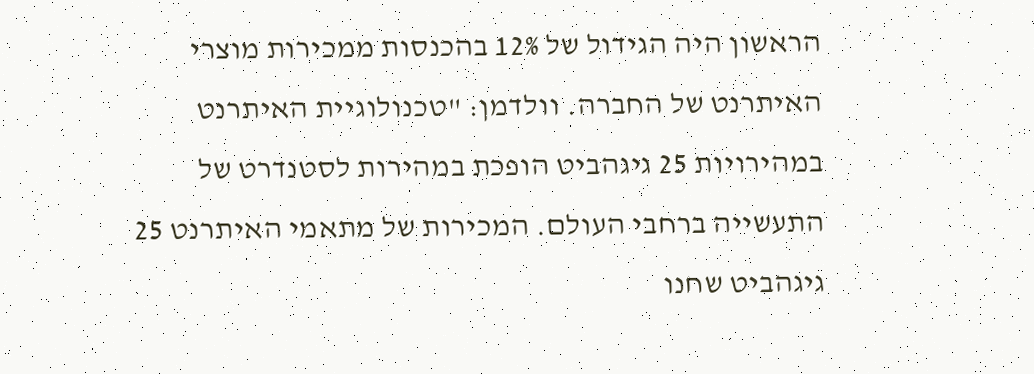הראשון היה הגידול של 12% בהכנסות ממכירות מוצרי האיתרנט של החברה. וולדמן: "טכנולוגיית האיתרנט במהירויות 25 גיגהביט הופכת במהירות לסטנדרט של התעשייה ברחבי העולם. המכירות של מתאמי האיתרנט 25 גיגהביט שחנו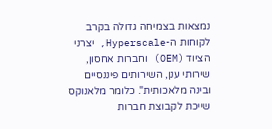נמצאות בצמיחה גדולה בקרב לקוחות ה-Hyperscale, יצרני הציוד (OEM) וחברות אחסון, שירותי ענן, השירותים פיננסיים ובינה מלאכותית". כלומר מלאנוקס שייכת לקבוצת חברות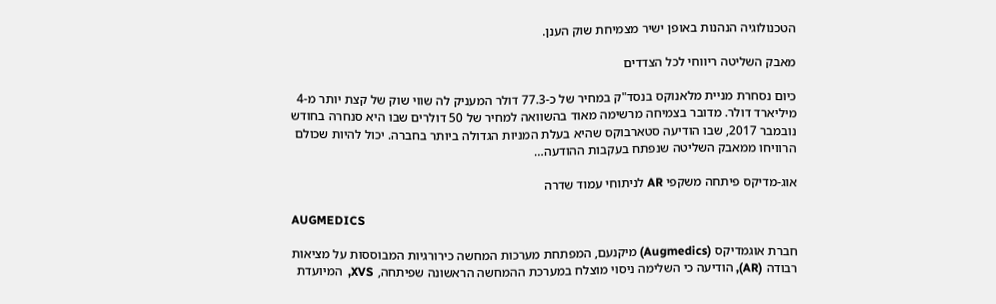הטכנולוגיה הנהנות באופן ישיר מצמיחת שוק הענן.

מאבק השליטה ריווחי לכל הצדדים

כיום נסחרת מניית מלאנוקס בנסד"ק במחיר של כ-77.3 דולר המעניק לה שווי שוק של קצת יותר מ-4 מיליארד דולר. מדובר בצמיחה מרשימה מאוד בהשוואה למחיר של 50 דולרים שבו היא סנחרה בחודש נובמבר 2017, שבו הודיעה סטארבוקס שהיא בעלת המניות הגדולה ביותר בחברה. יכול להיות שכולם הרוויחו ממאבק השליטה שנפתח בעקבות ההודעה…

אוג-מדיקס פיתחה משקפי AR לניתוחי עמוד שדרה

AUGMEDICS

חברת אוגמדיקס (Augmedics) מיקנעם, המפתחת מערכות המחשה כירורגיות המבוססות על מציאות רבודה (AR), הודיעה כי השלימה ניסוי מוצלח במערכת ההמחשה הראשונה שפיתחה, XVS,  המיועדת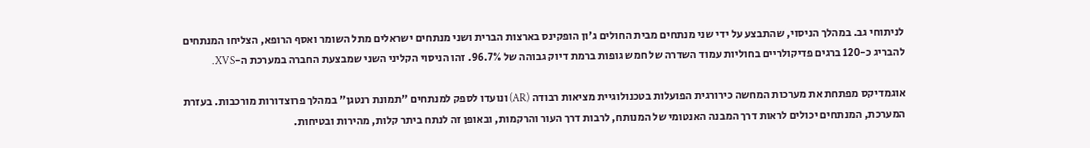לניתוחי גב. במהלך הניסוי, שהתבצע על ידי שני מנתחים מבית החולים ג'ון הופקינס בארצות הברית ושני מנתחים ישראלים מתל השומר ואסף הרופא, הצליחו המנתחים להבריג כ-120 ברגים פדיקולריים בחוליות עמוד השדרה של חמש גופות ברמת דיוק גבוהה של 96.7%. זהו הניסוי הקליני השני שמבצעת החברה במערכת ה-XVS.

אוגמדיקס מפתחת את מערכות המחשה כירורגית הפועלות בטכנולוגיית מציאות רבודה (AR) ונועדו לספק למנתחים "תמונת רנטגן" במהלך פרוצדורות מורכבות. בעזרת המערכת, המנתחים יכולים לראות דרך המבנה האנטומי של המנותח, לרבות דרך העור והרקמות, ובאופן זה לנתח ביתר קלות, מהירות ובטיחות.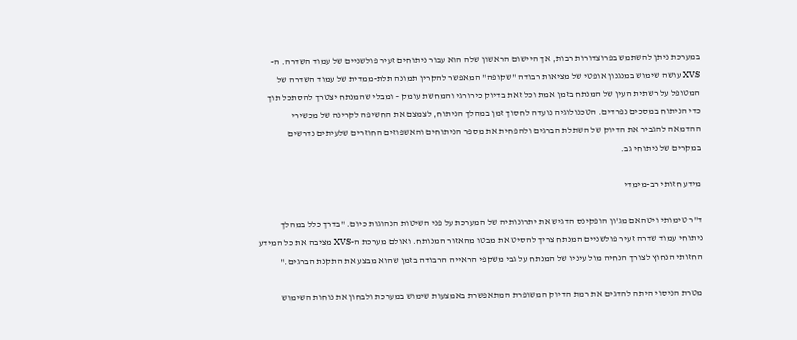במערכת ניתן להשתמש בפרוצדורות רבות, אך היישום הראשון שלה הוא עבור ניתוחים זעיר פולשניים של עמוד השדרה. ה-XVS עושה שימוש במנגנון אופטי של מציאות רבודה "שקופה" המאפשר להקרין תמונה תלת-ממדית של עמוד השדרה של המטופל על רשתית העין של המנתח בזמן אמת וכל זאת בדיוק כירורגי והמחשת עומק – ומבלי שהמנתח יצטרך להסתכל תוך כדי הניתוח במסכים נפרדים. הטכנולוגיה נועדה לחסוך זמן במהלך הניתוח, לצמצם את החשיפה לקרינה של מכשירי ההדמאה להגביר את הדיוק של השתלת הברגים ולהפחית את מספר הניתוחים והאשפוזים החוזרים שלעיתים נדרשים במקרים של ניתוחי גב.

מידע חזותי רב-מימדי

ד"ר טימותי ויטהאם מג'ון הופקינס הדגיש את יתרונותיה של המערכת על פני השיטות הנהוגות כיום. "בדרך כלל במהלך ניתוחי עמוד שדרה זעיר פולשניים המנתח צריך להסיט את מבטו מהאזור המנותח. ואולם מערכת ה-XVS מציבה את כל המידע החזותי הנחוץ לצורך הנחיה מול עיניו של המנתח על גבי משקפי הראייה הרבודה בזמן שהוא מבצע את התקנת הברגים."

מטרת הניסוי היתה להדגים את רמת הדיוק המשופרת המתאפשרת באמצעות שימוש במערכת ולבחון את נוחות השימוש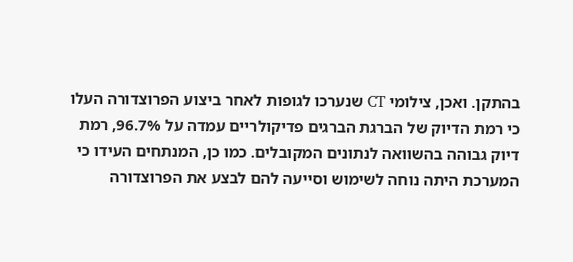בהתקן. ואכן, צילומי CT שנערכו לגופות לאחר ביצוע הפרוצדורה העלו כי רמת הדיוק של הברגת הברגים פדיקולריים עמדה על 96.7%, רמת דיוק גבוהה בהשוואה לנתונים המקובלים. כמו כן, המנתחים העידו כי המערכת היתה נוחה לשימוש וסייעה להם לבצע את הפרוצדורה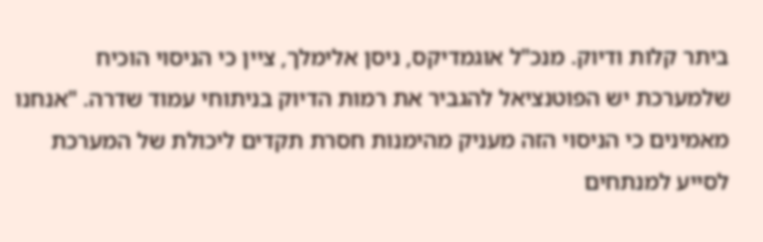ביתר קלות ודיוק. מנכ"ל אוגמדיקס, ניסן אלימלך, ציין כי הניסוי הוכיח שלמערכת יש הפוטנציאל להגביר את רמות הדיוק בניתוחי עמוד שדרה. "אנחנו מאמינים כי הניסוי הזה מעניק מהימנות חסרת תקדים ליכולת של המערכת לסייע למנתחים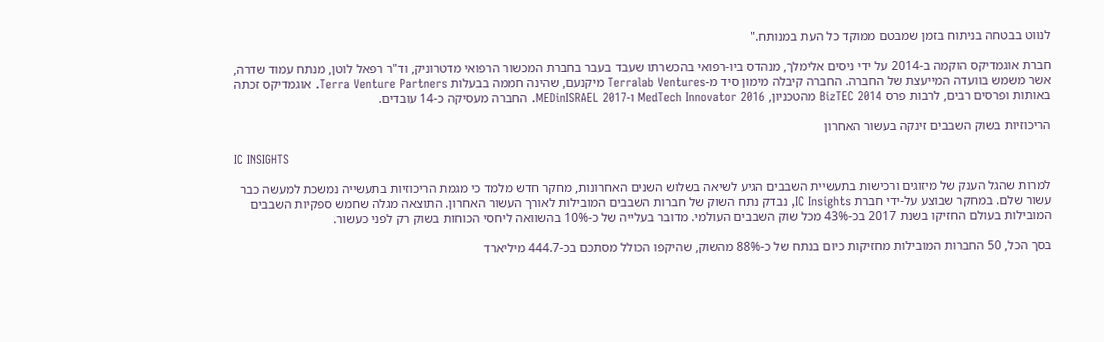לנווט בבטחה בניתוח בזמן שמבטם ממוקד כל העת במנותח."

חברת אוגמדיקס הוקמה ב-2014 על ידי ניסים אלימלך, מנהדס ביו-רפואי בהכשרתו שעבד בעבר בחברת המכשור הרפואי מדטרוניק, וד"ר רפאל לוטן, מנתח עמוד שדרה, אשר משמש בוועדה המייעצת של החברה. החברה קיבלה מימון סיד מ-Terralab Ventures מיקנעם, שהינה חממה בבעלות Terra Venture Partners. אוגמדיקס זכתה באותות ופרסים רבים, לרבות פרס BizTEC 2014 מהטכניון, MedTech Innovator 2016 ו-MEDinISRAEL 2017. החברה מעסיקה כ-14 עובדים.

הריכוזיות בשוק השבבים זינקה בעשור האחרון

IC INSIGHTS

למרות שהגל הענק של מיזוגים ורכישות בתעשיית השבבים הגיע לשיאה בשלוש השנים האחרונות, מחקר חדש מלמד כי מגמת הריכוזיות בתעשייה נמשכת למעשה כבר עשור שלם. במחקר שבוצע על-ידי חברת IC Insights, נבדק נתח השוק של חברות השבבים המובילות לאורך העשור האחרון. התוצאה מגלה שחמש ספקיות השבבים המובילות בעולם החזיקו בשנת 2017 בכ-43% מכל שוק השבבים העולמי. מדובר בעלייה של כ-10% בהשוואה ליחסי הכוחות בשוק רק לפני כעשור.

בסך הכל, 50 החברות המובילות מחזיקות כיום בנתח של כ-88% מהשוק, שהיקפו הכולל מסתכם בכ-444.7 מיליארד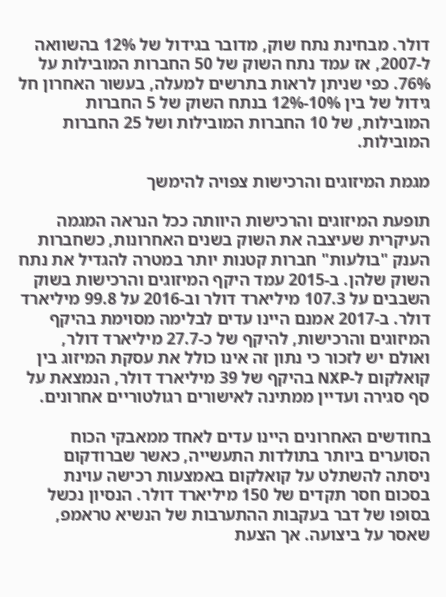דולר. מבחינת נתח שוק, מדובר בגידול של 12% בהשוואה ל-2007, אז עמד נתח השוק של 50 החברות המובילות על 76%. כפי שניתן לראות בתרשים למעלה, בעשור האחרון חל גידול של בין 10%-12% בנתח השוק של 5 החברות המובילות, של 10 החברות המובילות ושל 25 החברות המובילות.

מגמת המיזוגים והרכישות צפויה להימשך

תופעת המיזוגים והרכישות היוותה ככל הנראה המגמה העיקרית שעיצבה את השוק בשנים האחרונות, כשחברות הענק "בולעות" חברות קטנות יותר במטרה להגדיל את נתח השוק שלהן. ב-2015 עמד היקף המיזוגים והרכישות בשוק השבבים על 107.3 מיליארד דולר וב-2016 על 99.8 מיליארד דולר. ב-2017 אמנם היינו עדים לבלימה מסוימת בהיקף המיזוגים והרכישות, להיקף של כ-27.7 מיליארד דולר, ואולם יש לזכור כי נתון זה אינו כולל את עסקת המיזוג בין קואלקום ל-NXP בהיקף של 39 מיליארד דולר, הנמצאת על סף סגירה ועדיין ממתינה לאישורים רגולטוריים אחרונים.

בחודשים האחרונים היינו עדים לאחד ממאבקי הכוח הסוערים ביותר בתולדות התעשייה, כאשר שברודקום ניסתה להשתלט על קואלקום באמצעות רכישה עוינת בסכום חסר תקדים של 150 מיליארד דולר. הנסיון נכשל בסופו של דבר בעקבות ההתערבות של הנשיא טראמפ, שאסר על ביצועה. אך הצעת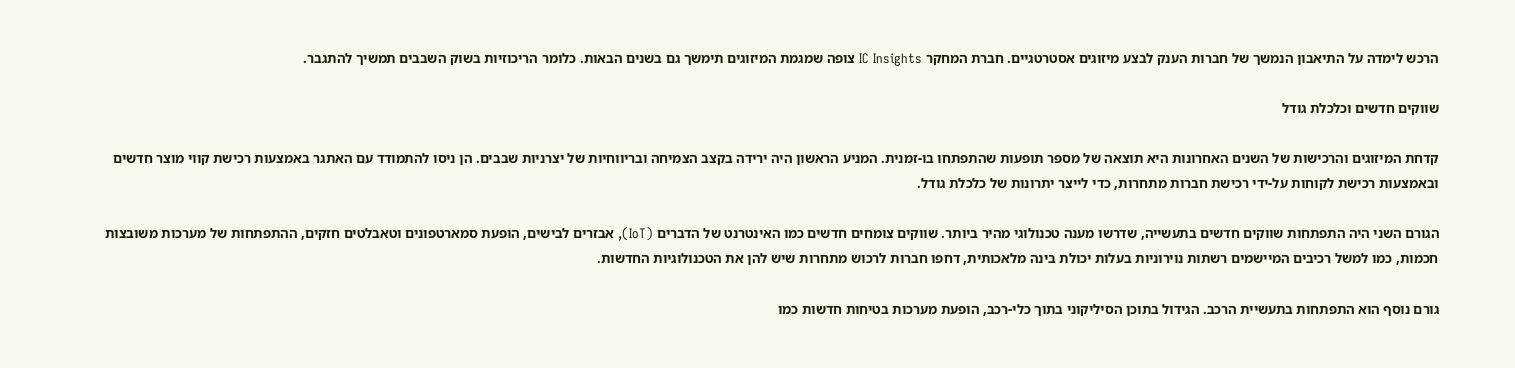הרכש לימדה על התיאבון הנמשך של חברות הענק לבצע מיזוגים אסטרטגיים. חברת המחקר IC Insights צופה שמגמת המיזוגים תימשך גם בשנים הבאות. כלומר הריכוזיות בשוק השבבים תמשיך להתגבר.

שווקים חדשים וכלכלת גודל

קדחת המיזוגים והרכישות של השנים האחרונות היא תוצאה של מספר תופעות שהתפתחו בו-זמנית. המניע הראשון היה ירידה בקצב הצמיחה ובריווחיות של יצרניות שבבים. הן ניסו להתמודד עם האתגר באמצעות רכישת קווי מוצר חדשים ובאמצעות רכישת לקוחות על-ידי רכישת חברות מתחרות, כדי לייצר יתרונות של כלכלת גודל.

הגורם השני היה התפתחות שווקים חדשים בתעשייה, שדרשו מענה טכנולוגי מהיר ביותר. שווקים צומחים חדשים כמו האינטרנט של הדברים (IoT), אבזרים לבישים, הופעת סמארטפונים וטאבלטים חזקים, ההתפתחות של מערכות משובצות חכמות, כמו למשל רכיבים המיישמים רשתות נוירוניות בעלות יכולת בינה מלאכותית, דחפו חברות לרכוש מתחרות שיש להן את הטכנולוגיות החדשות.

גורם נוסף הוא התפתחות בתעשיית הרכב. הגידול בתוכן הסיליקוני בתוך כלי-רכב, הופעת מערכות בטיחות חדשות כמו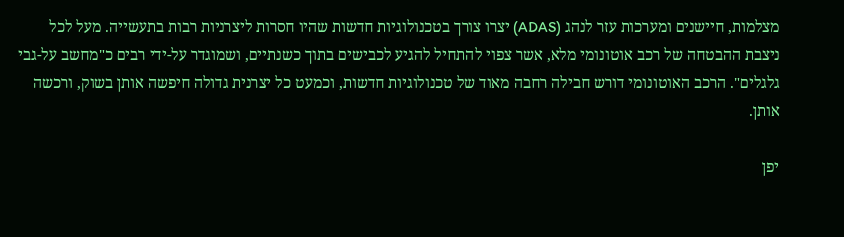מצלמות, חיישנים ומערכות עזר לנהג (ADAS) יצרו צורך בטכנולוגיות חדשות שהיו חסרות ליצרניות רבות בתעשייה. מעל לכל ניצבת ההבטחה של רכב אוטונומי מלא, אשר צפוי להתחיל להגיע לכבישים בתוך כשנתיים, ושמוגדר על-ידי רבים כ"מחשב על-גבי גלגלים". הרכב האוטונומי דורש חבילה רחבה מאוד של טכנולוגיות חדשות, וכמעט כל יצרנית גדולה חיפשה אותן בשוק, ורכשה אותן.

יפן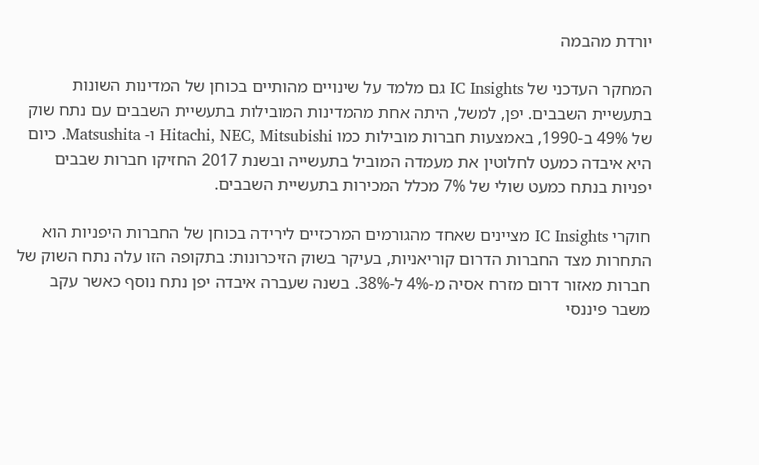יורדת מהבמה

המחקר העדכני של IC Insights גם מלמד על שינויים מהותיים בכוחן של המדינות השונות בתעשיית השבבים. יפן, למשל, היתה אחת מהמדינות המובילות בתעשיית השבבים עם נתח שוק של 49% ב-1990, באמצעות חברות מובילות כמו Hitachi, NEC, Mitsubishi ו- Matsushita. כיום היא איבדה כמעט לחלוטין את מעמדה המוביל בתעשייה ובשנת 2017 החזיקו חברות שבבים יפניות בנתח כמעט שולי של 7% מכלל המכירות בתעשיית השבבים.

חוקרי IC Insights מציינים שאחד מהגורמים המרכזיים לירידה בכוחן של החברות היפניות הוא התחרות מצד החברות הדרום קוריאניות, בעיקר בשוק הזיכרונות: בתקופה הזו עלה נתח השוק של חברות מאזור דרום מזרח אסיה מ-4% ל-38%. בשנה שעברה איבדה יפן נתח נוסף כאשר עקב משבר פיננסי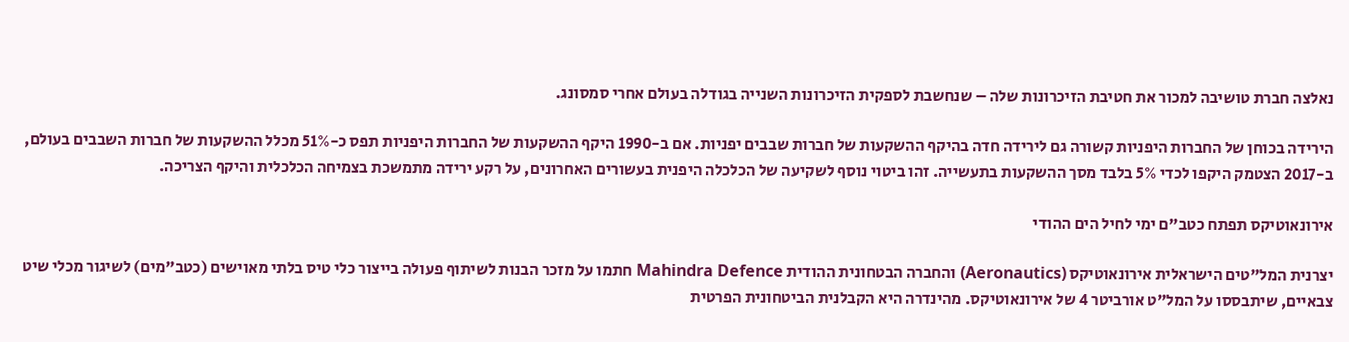נאלצה חברת טושיבה למכור את חטיבת הזיכרונות שלה – שנחשבת לספקית הזיכרונות השנייה בגודלה בעולם אחרי סמסונג.

הירידה בכוחן של החברות היפניות קשורה גם לירידה חדה בהיקף ההשקעות של חברות שבבים יפניות. אם ב-1990 היקף ההשקעות של החברות היפניות תפס כ-51% מכלל ההשקעות של חברות השבבים בעולם, ב-2017 הצטמק היקפו לכדי 5% בלבד מסך ההשקעות בתעשייה. זהו ביטוי נוסף לשקיעה של הכלכלה היפנית בעשורים האחרונים, על רקע ירידה מתמשכת בצמיחה הכלכלית והיקף הצריכה.

אירונאוטיקס תפתח כטב"ם ימי לחיל הים ההודי

יצרנית המל"טים הישראלית אירונאוטיקס (Aeronautics) והחברה הבטחונית ההודית Mahindra Defence חתמו על מזכר הבנות לשיתוף פעולה בייצור כלי טיס בלתי מאוישים (כטב"מים) לשיגור מכלי שיט צבאיים, שיתבססו על המל"ט אורביטר 4 של אירונאוטיקס. מהינדרה היא הקבלנית הביטחונית הפרטית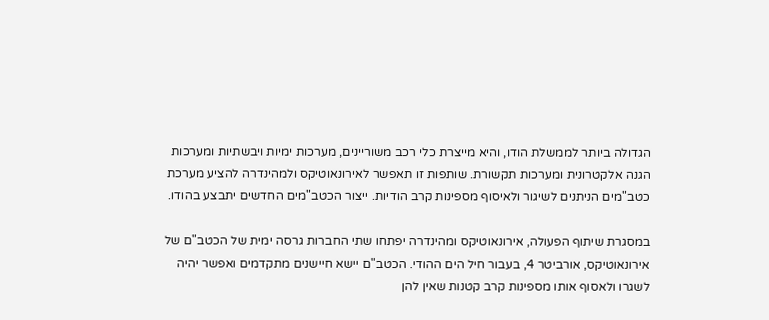הגדולה ביותר לממשלת הודו, והיא מייצרת כלי רכב משוריינים, מערכות ימיות ויבשתיות ומערכות הגנה אלקטרונית ומערכות תקשורת. שותפות זו תאפשר לאירונאוטיקס ולמהינדרה להציע מערכת כטב"מים הניתנים לשיגור ולאיסוף מספינות קרב הודיות. ייצור הכטב"מים החדשים יתבצע בהודו.

במסגרת שיתוף הפעולה, אירונאוטיקס ומהינדרה יפתחו שתי החברות גרסה ימית של הכטב"ם של אירונאוטיקס, אורביטר 4, בעבור חיל הים ההודי. הכטב"ם יישא חיישנים מתקדמים ואפשר יהיה לשגרו ולאסוף אותו מספינות קרב קטנות שאין להן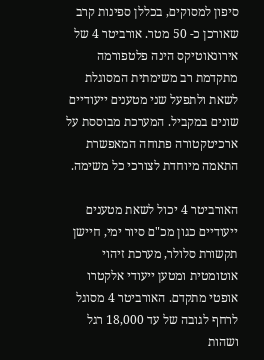סיפון למסוקים, בכללן ספינות קרב שאורכן כ- 50 מטר. אורביטר 4 של אירונאוטיקס הינה פלטפורמה מתקדמת רב משימתית המסוגלת לשאת ולתפעל שני מטענים ייעודיים שונים במקביל. המערכת מבוססת על ארכיטקטורה פתוחה המאפשרת התאמה מיוחדת לצורכי כל משימה.

האורביטר 4 יכול לשאת מטענים ייעודיים כגון מכ"ם סיור ימי, חיישן תקשורת סלולר, מערכת זיהוי אוטומטית ומטען ייעודי אלקטרו אופטי מתקדם. האורביטר 4 מסוגל לרחף לגובה של עד 18,000 רגל ושהות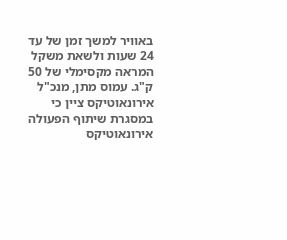באוויר למשך זמן של עד 24 שעות ולשאת משקל המראה מקסימלי של 50 ק"ג. עמוס מתן, מנכ"ל אירונאוטיקס ציין כי במסגרת שיתוף הפעולה אירונאוטיקס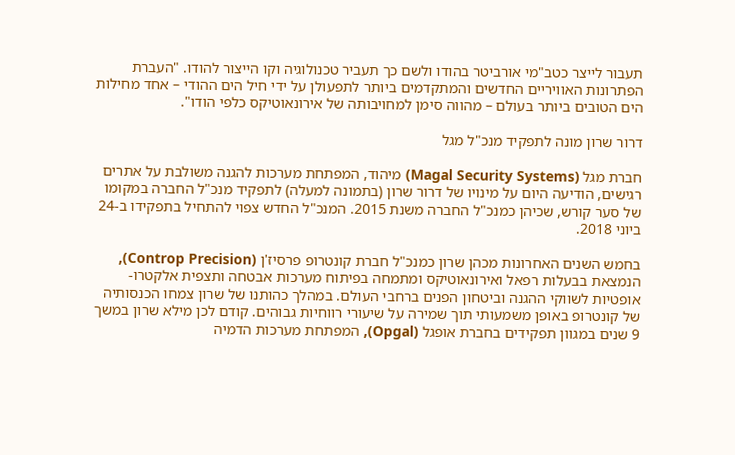תעבור לייצר כטב"מי אורביטר בהודו ולשם כך תעביר טכנולוגיה וקו הייצור להודו. "העברת הפתרונות האוויריים החדשים והמתקדמים ביותר לתפעולן על ידי חיל הים ההודי – אחד מחילות הים הטובים ביותר בעולם – מהווה סימן למחויבותה של אירונאוטיקס כלפי הודו".

דרור שרון מונה לתפקיד מנכ"ל מגל

חברת מגל (Magal Security Systems) מיהוד, המפתחת מערכות להגנה משולבת על אתרים רגישים, הודיעה היום על מינויו של דרור שרון (בתמונה למעלה) לתפקיד מנכ"ל החברה במקומו של סער קורש, שכיהן כמנכ"ל החברה משנת 2015. המנכ"ל החדש צפוי להתחיל בתפקידו ב-24 ביוני 2018.

בחמש השנים האחרונות מכהן שרון כמנכ"ל חברת קונטרופ פרסיז'ן (Controp Precision), הנמצאת בבעלות רפאל ואירונאוטיקס ומתמחה בפיתוח מערכות אבטחה ותצפית אלקטרו-אופטיות לשווקי ההגנה וביטחון הפנים ברחבי העולם. במהלך כהותנו של שרון צמחו הכנסותיה של קונטרופ באופן משמעותי תוך שמירה על שיעורי רווחיות גבוהים. קודם לכן מילא שרון במשך 9 שנים במגוון תפקידים בחברת אופגל (Opgal), המפתחת מערכות הדמיה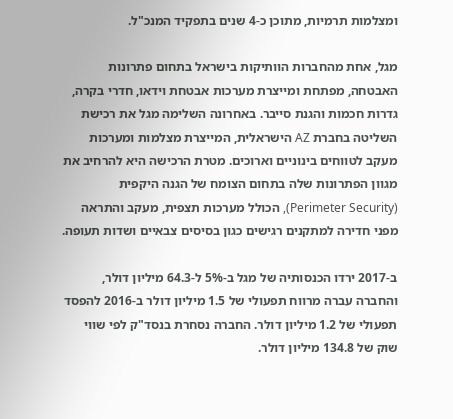ומצלמות תרמיות, מתוכן כ-4 שנים בתפקיד המנכ"ל.

מגל, אחת מהחברות הוותיקות בישראל בתחום פתרונות האבטחה, מפתחת ומייצרת מערכות אבטחת וידאו, חדרי בקרה, גדרות חכמות והגנת סייבר. באחרונה השלימה מגל את רכישת השליטה בחברת AZ הישראלית, המייצרת מצלמות ומערכות מעקב לטווחים בינוניים וארוכים. מטרת הרכישה היא להרחיב את מגוון הפתרונות שלה בתחום הצומח של הגנה היקפית (Perimeter Security), הכולל מערכות תצפית, מעקב והתראה מפני חדירה למתקנים רגישים כגון בסיסים צבאיים ושדות תעופה.

ב-2017 ירדו הכנסותיה של מגל ב-5% ל-64.3 מיליון דולר, והחברה עברה מרווח תפעולי של 1.5 מיליון דולר ב-2016 להפסד תפעולי של 1.2 מיליון דולר. החברה נסחרת בנסד"ק לפי שווי שוק של 134.8 מיליון דולר.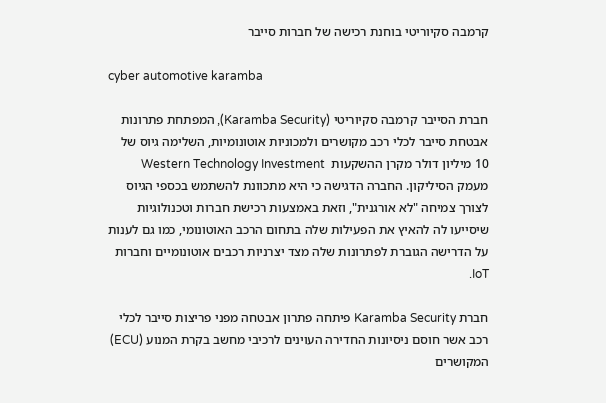קרמבה סקיוריטי בוחנת רכישה של חברות סייבר

cyber automotive karamba

חברת הסייבר קרמבה סקיוריטי (Karamba Security), המפתחת פתרונות אבטחת סייבר לכלי רכב מקושרים ולמכוניות אוטונומיות, השלימה גיוס של 10 מיליון דולר מקרן ההשקעות  Western Technology Investment מעמק הסיליקון. החברה הדגישה כי היא מתכוונת להשתמש בכספי הגיוס לצורך צמיחה "לא אורגנית", וזאת באמצעות רכישת חברות וטכנולוגיות שיסייעו לה להאיץ את הפעילות שלה בתחום הרכב האוטונומי, כמו גם לענות על הדרישה הגוברת לפתרונות שלה מצד יצרניות רכבים אוטונומיים וחברות IoT.

חברת Karamba Security פיתחה פתרון אבטחה מפני פריצות סייבר לכלי רכב אשר חוסם ניסיונות החדירה העוינים לרכיבי מחשב בקרת המנוע (ECU) המקושרים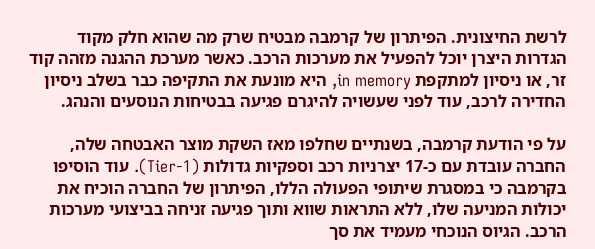לרשת החיצונית. הפיתרון של קרמבה מבטיח שרק מה שהוא חלק מקוד הגדרות היצרן יוכל להפעיל את מערכות הרכב. כאשר מערכת ההגנה מזהה קוד זר, או ניסיון למתקפת in memory, היא מונעת את התקיפה כבר בשלב ניסיון החדירה לרכב, עוד לפני שעשויה להיגרם פגיעה בבטיחות הנוסעים והנהג.

על פי הודעת קרמבה, בשנתיים שחלפו מאז השקת מוצר האבטחה שלה, החברה עובדת עם כ-17 יצרניות רכב וספקיות גדולות (Tier-1). עוד הוסיפו בקרמבה כי במסגרת שיתופי הפעולה הללו, הפיתרון של החברה הוכיח את יכולות המניעה שלו, ללא התראות שווא ותוך פגיעה זניחה בביצועי מערכות הרכב. הגיוס הנוכחי מעמיד את סך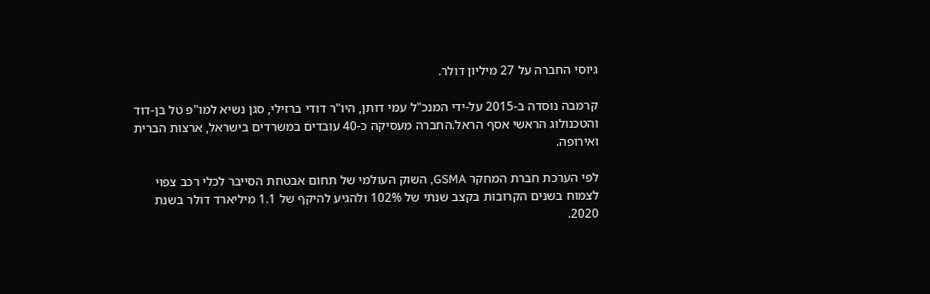גיוסי החברה על 27 מיליון דולר.

קרמבה נוסדה ב-2015 על-ידי המנכ"ל עמי דותן, היו"ר דודי ברזילי, סגן נשיא למו"פ טל בן-דוד והטכנולוג הראשי אסף הראל.החברה מעסיקה כ-40 עובדים במשרדים בישראל, ארצות הברית ואירופה.

לפי הערכת חברת המחקר GSMA, השוק העולמי של תחום אבטחת הסייבר לכלי רכב צפוי לצמוח בשנים הקרובות בקצב שנתי של 102% ולהגיע להיקף של 1.1 מיליארד דולר בשנת 2020.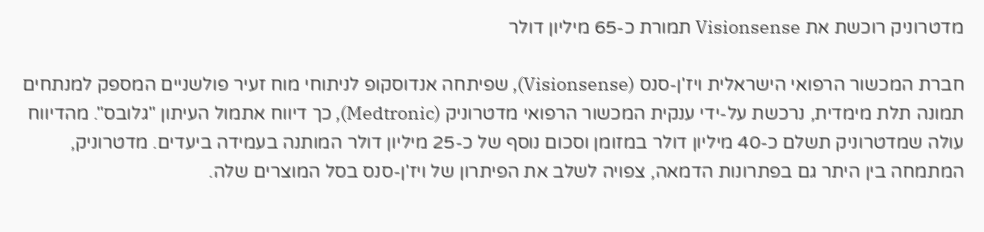מדטרוניק רוכשת את Visionsense תמורת כ-65 מיליון דולר

חברת המכשור הרפואי הישראלית ויז'ן-סנס (Visionsense), שפיתחה אנדוסקופ לניתוחי מוח זעיר פולשניים המספק למנתחים תמונה תלת מימדית, נרכשת על-ידי ענקית המכשור הרפואי מדטרוניק (Medtronic), כך דיווח אתמול העיתון "גלובס". מהדיווח עולה שמדטרוניק תשלם כ-40 מיליון דולר במזומן וסכום נוסף של כ-25 מיליון דולר המותנה בעמידה ביעדים. מדטרוניק, המתמחה בין היתר גם בפתרונות הדמאה, צפויה לשלב את הפיתרון של ויז'ן-סנס בסל המוצרים שלה.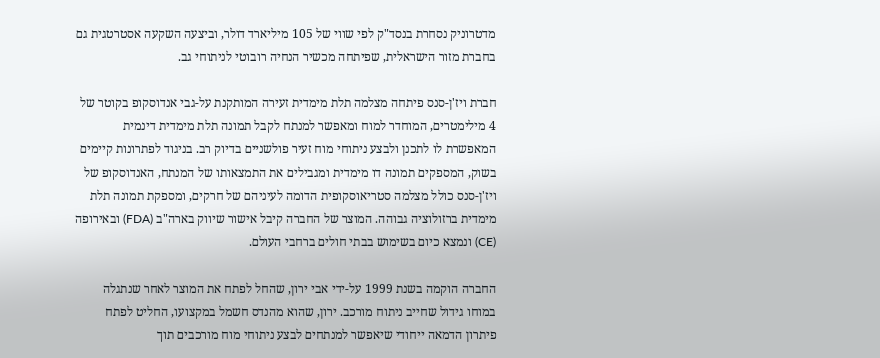מדטרוניק נסחרת בנסד"ק לפי שווי של 105 מיליארד דולר, וביצעה השקעה אסטרטגית גם בחברת מזור הישראלית, שפיתחה מכשיר הנחיה רובוטי לניתוחי גב.

חברת ויז'ן-סנס פיתחה מצלמה תלת מימדית זעירה המותקנת על-גבי אנדוסקופ בקוטר של 4 מילימטרים, המוחדר למוח ומאפשר למנתח לקבל תמונה תלת מימדית דינמית המאפשרת לו לתכנן ולבצע ניתוחי מוח זעיר פולשניים בדיוק רב. בניגוד לפתרונות קיימים בשוק, המספקים תמונה דו מימדית ומגבילים את התמצאותו של המנתח, האנדוסקופ של ויז'ן-סנס כולל מצלמה סטריאוסקופית הדומה לעיניהם של חרקים, ומספקת תמונה תלת מימדית ברזולוציה גבוהה. המוצר של החברה קיבל אישור שיווק בארה"ב (FDA) ובאירופה (CE) ונמצא כיום בשימוש בבתי חולים ברחבי העולם.

החברה הוקמה בשנת 1999 על-ידי אבי ירון, שהחל לפתח את המוצר לאחר שנתגלה במוחו גידול שחייב ניתוח מורכב. ירון, שהוא מהנדס חשמל במקצועו, החליט לפתח פיתרון הדמאה ייחודי שיאפשר למנתחים לבצע ניתוחי מוח מורכבים תוך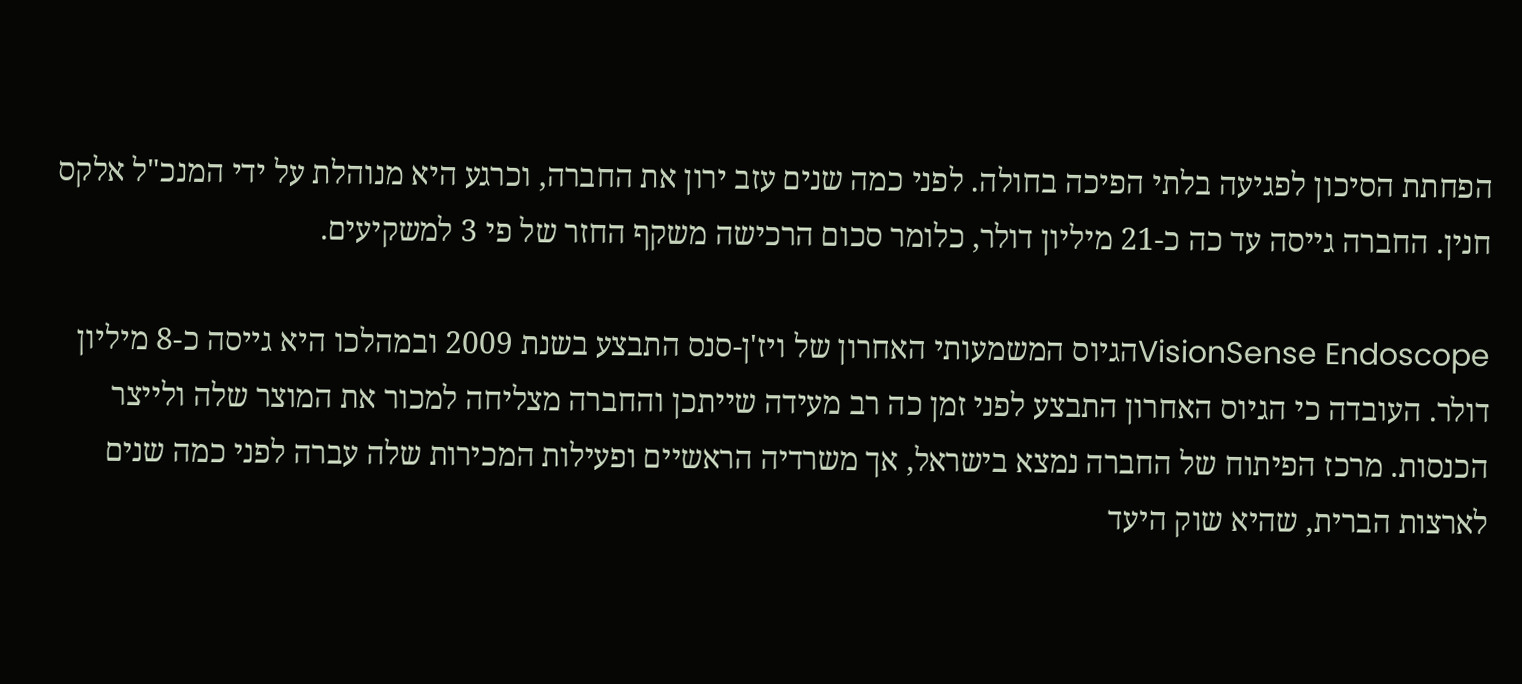הפחתת הסיכון לפגיעה בלתי הפיכה בחולה. לפני כמה שנים עזב ירון את החברה, וכרגע היא מנוהלת על ידי המנכ"ל אלקס חנין. החברה גייסה עד כה כ-21 מיליון דולר, כלומר סכום הרכישה משקף החזר של פי 3 למשקיעים.

VisionSense Endoscopeהגיוס המשמעותי האחרון של ויז'ן-סנס התבצע בשנת 2009 ובמהלכו היא גייסה כ-8 מיליון דולר. העובדה כי הגיוס האחרון התבצע לפני זמן כה רב מעידה שייתכן והחברה מצליחה למכור את המוצר שלה ולייצר הכנסות. מרכז הפיתוח של החברה נמצא בישראל, אך משרדיה הראשיים ופעילות המכירות שלה עברה לפני כמה שנים לארצות הברית, שהיא שוק היעד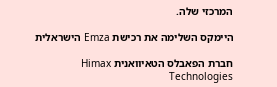המרכזי שלה.

היימקס השלימה את רכישת Emza הישראלית

חברת הפאבלס הטאיוואנית Himax Technologies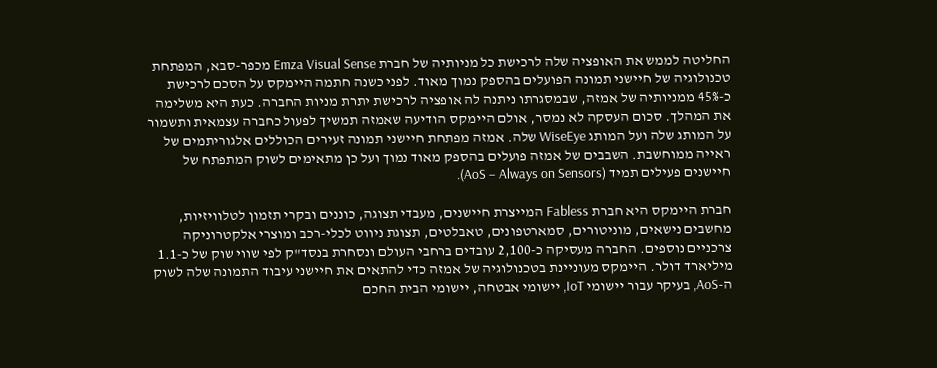החליטה לממש את האופציה שלה לרכישת כל מניותיה של חברת Emza Visual Sense מכפר-סבא, המפתחת טכנולוגיה של חיישני תמונה הפועלים בהספק נמוך מאוד. לפני כשנה חתמה היימקס על הסכם לרכישת כ-45% ממניותיה של אמזה, שבמסגרתו ניתנה לה אופציה לרכישת יתרת מניות החברה. כעת היא משלימה את המהלך. סכום העסקה לא נמסר, אולם היימקס הודיעה שאמזה תמשיך לפעול כחברה עצמאית ותשמור על המותג שלה ועל המותג WiseEye שלה. אמזה מפתחת חיישני תמונה זעירים הכוללים אלגוריתמים של ראייה ממוחשבת. השבבים של אמזה פועלים בהספק מאוד נמוך ועל כן מתאימים לשוק המתפתח של חיישנים פעילים תמיד (AoS – Always on Sensors).

חברת היימקס היא חברת Fabless המייצרת חיישנים, מעבדי תצוגה, כוננים ובקרי תזמון לטלוויזיות, מחשבים נישאים, מוניטורים, סמארטפונים, טאבלטים, תצוגת ניווט לכלי-רכב ומוצרי אלקטרוניקה צרכניים נוספים. החברה מעסיקה כ-2,100 עובדים ברחבי העולם ונסחרת בנסד"ק לפי שווי שוק של כ-1.1 מיליארד דולר. היימקס מעוניינת בטכנולוגיה של אמזה כדי להתאים את חיישני עיבוד התמונה שלה לשוק ה-AoS, בעיקר עבור יישומי IoT, יישומי אבטחה, יישומי הבית החכם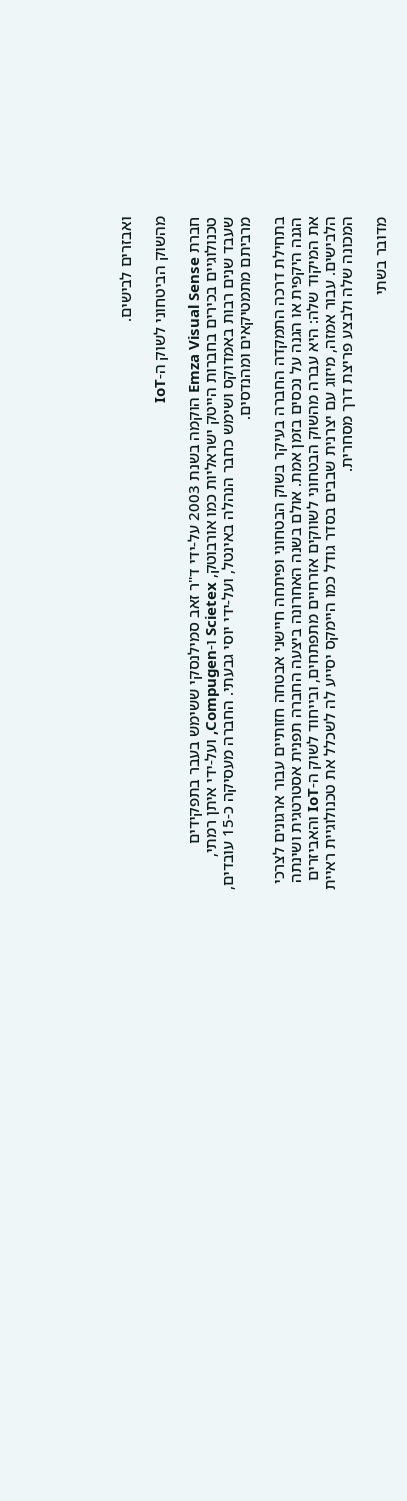ואבזרים לבישים.

מהשוק הביטחוני לשוק ה-IoT

חברת Emza Visual Sense הוקמה בשנת 2003 על-ידי ד"ר זאב סמילנסקי ששימש בעבר בתפקידים טכנולוגיים בכירים בחברות הייטק ישראליות כמו אורבוטק, Scietex ו-Compugen, ועל-ידי איתן רמתי, שעבד שנים רבות באמדוקס ושימש כחבר הנהלה באינטל, ועל-ידי יוסי גבעתי. החברה מעסיקה כ-15 עובדים, מרביתם מתמטיקאים ומהנדסים.

בתחילת דרכה התמקדה החברה בעיקר בשוק הבטחוני ופיתחה חיישני אבטחה חזותיים עבור ארגונים לצרכי הגנה היקפית או הגנה על נכסים בזמן אמת. אולם בשנה האחרונה ביצעה החברה תפנית אסטרטגית ושינתה את המיקוד שלה: היא עברה מהשוק הבטחוני לשווקים אזרחיים מתפתחים, ובייחוד לשוק ה-IoT והאביזרים הלבישים. עבור אמזה, מיזוג עם יצרנית שבבים בסדר גודל כמו היימקס יסייע לה לשכלל את טכנולוגיית ראיית המכונה שלה ולבצע פריצת דרך מסחרית.

מדובר בשתי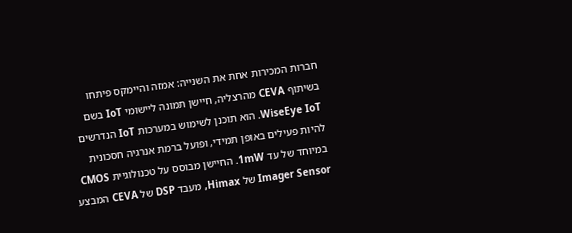חברות המכירות אחת את השנייה: אמזה והיימקס פיתחו בשיתוף CEVA מהרצליה, חיישן תמונה ליישומי IoT בשם WiseEye IoT. הוא תוכנן לשימוש במערכות IoT הנדרשים להיות פעילים באופן תמידי, ופועל ברמת אנרגיה חסכונית במיוחד של עד 1mW. החיישן מבוסס על טכנולוגיית CMOS Imager Sensor של Himax, מעבד DSP של CEVA המבצע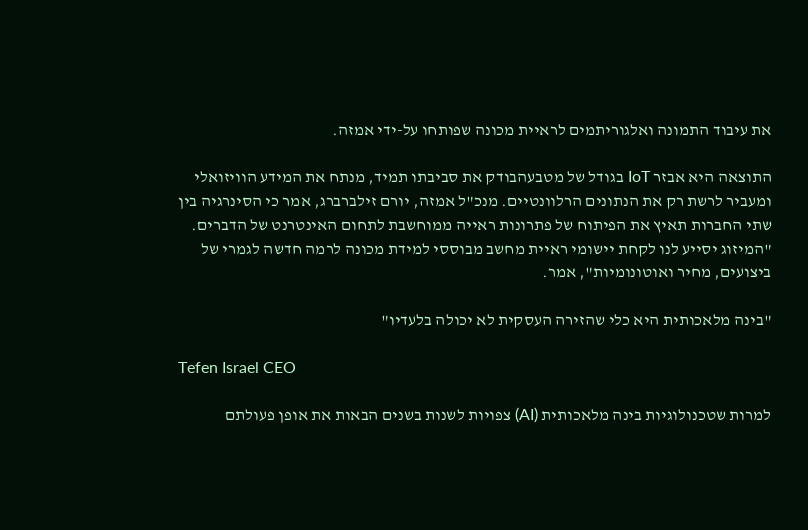את עיבוד התמונה ואלגוריתמים לראיית מכונה שפותחו על-ידי אמזה.

התוצאה היא אבזר IoT בגודל של מטבעהבודק את סביבתו תמיד, מנתח את המידע הוויזואלי ומעביר לרשת רק את הנתונים הרלוונטיים. מנכ"ל אמזה, יורם זילברברג, אמר כי הסינרגיה בין שתי החברות תאיץ את הפיתוח של פתרונות ראייה ממוחשבת לתחום האינטרנט של הדברים. "המיזוג יסייע לנו לקחת יישומי ראיית מחשב מבוססי למידת מכונה לרמה חדשה לגמרי של ביצועים, מחיר ואוטונומיות", אמר.

"בינה מלאכותית היא כלי שהזירה העסקית לא יכולה בלעדיו"

Tefen Israel CEO

למרות שטכנולוגיות בינה מלאכותית (AI) צפויות לשנות בשנים הבאות את אופן פעולתם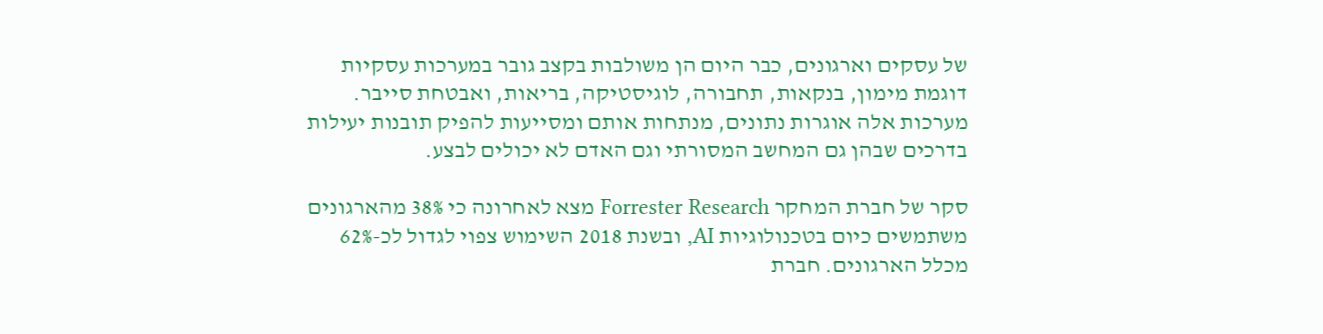של עסקים וארגונים, כבר היום הן משולבות בקצב גובר במערכות עסקיות דוגמת מימון, בנקאות, תחבורה, לוגיסטיקה, בריאות, ואבטחת סייבר. מערכות אלה אוגרות נתונים, מנתחות אותם ומסייעות להפיק תובנות יעילות בדרכים שבהן גם המחשב המסורתי וגם האדם לא יכולים לבצע.

סקר של חברת המחקר Forrester Research מצא לאחרונה כי 38% מהארגונים משתמשים כיום בטכנולוגיות AI, ובשנת 2018 השימוש צפוי לגדול לכ-62% מכלל הארגונים. חברת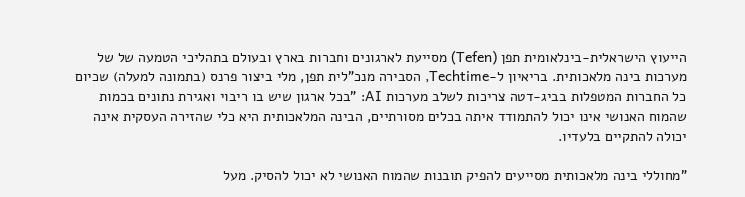הייעוץ הישראלית-בינלאומית תפן (Tefen) מסייעת לארגונים וחברות בארץ ובעולם בתהליכי הטמעה של של מערכות בינה מלאכותית. בריאיון ל-Techtime, הסבירה מנכ"לית תפן, מלי ביצור פרנס (בתמונה למעלה) שכיום כל החברות המטפלות בביג-דטה צריכות לשלב מערכות AI: "בכל ארגון שיש בו ריבוי ואגירת נתונים בכמות שהמוח האנושי אינו יכול להתמודד איתה בכלים מסורתיים, הבינה המלאכותית היא כלי שהזירה העסקית אינה יכולה להתקיים בלעדיו.

"מחוללי בינה מלאכותית מסייעים להפיק תובנות שהמוח האנושי לא יכול להסיק. מעל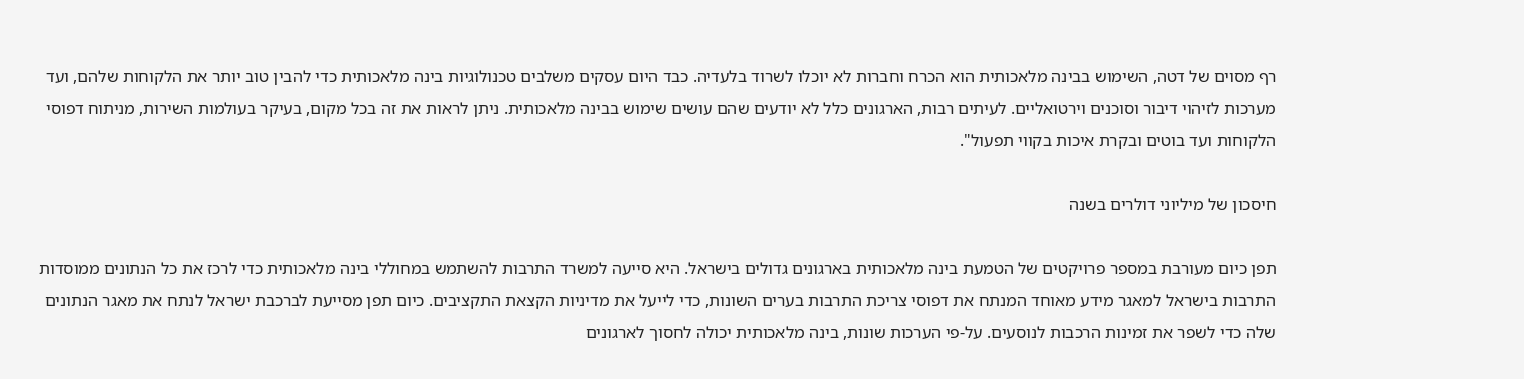רף מסוים של דטה, השימוש בבינה מלאכותית הוא הכרח וחברות לא יוכלו לשרוד בלעדיה. כבד היום עסקים משלבים טכנולוגיות בינה מלאכותית כדי להבין טוב יותר את הלקוחות שלהם, ועד מערכות לזיהוי דיבור וסוכנים וירטואליים. לעיתים רבות, הארגונים כלל לא יודעים שהם עושים שימוש בבינה מלאכותית. ניתן לראות את זה בכל מקום, בעיקר בעולמות השירות, מניתוח דפוסי הלקוחות ועד בוטים ובקרת איכות בקווי תפעול".

חיסכון של מיליוני דולרים בשנה

תפן כיום מעורבת במספר פרויקטים של הטמעת בינה מלאכותית בארגונים גדולים בישראל. היא סייעה למשרד התרבות להשתמש במחוללי בינה מלאכותית כדי לרכז את כל הנתונים ממוסדות התרבות בישראל למאגר מידע מאוחד המנתח את דפוסי צריכת התרבות בערים השונות, כדי לייעל את מדיניות הקצאת התקציבים. כיום תפן מסייעת לברכבת ישראל לנתח את מאגר הנתונים שלה כדי לשפר את זמינות הרכבות לנוסעים. על-פי הערכות שונות, בינה מלאכותית יכולה לחסוך לארגונים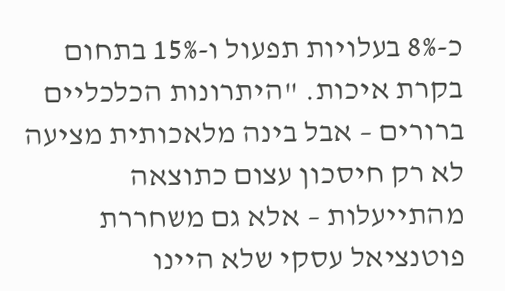כ-8% בעלויות תפעול ו-15% בתחום בקרת איכות. "היתרונות הכלכליים ברורים – אבל בינה מלאכותית מציעה לא רק חיסכון עצום כתוצאה מהתייעלות – אלא גם משחררת פוטנציאל עסקי שלא היינו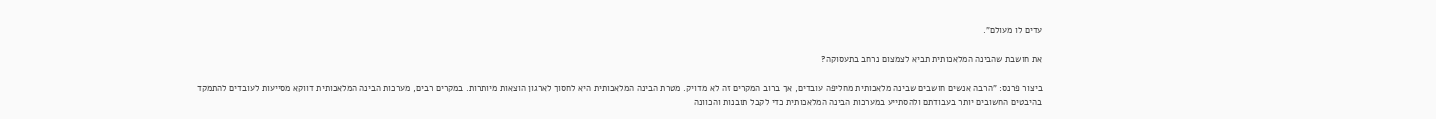עדים לו מעולם".

את חושבת שהבינה המלאכותית תביא לצמצום נרחב בתעסוקה?

ביצור פרנס: "הרבה אנשים חושבים שבינה מלאכותית מחליפה עובדים, אך ברוב המקרים זה לא מדויק. מטרת הבינה המלאכותית היא לחסוך לארגון הוצאות מיותרות. במקרים רבים, מערכות הבינה המלאכותית דווקא מסייעות לעובדים להתמקד בהיבטים החשובים יותר בעבודתם ולהסתייע במערכות הבינה המלאכותית כדי לקבל תובנות והכוונה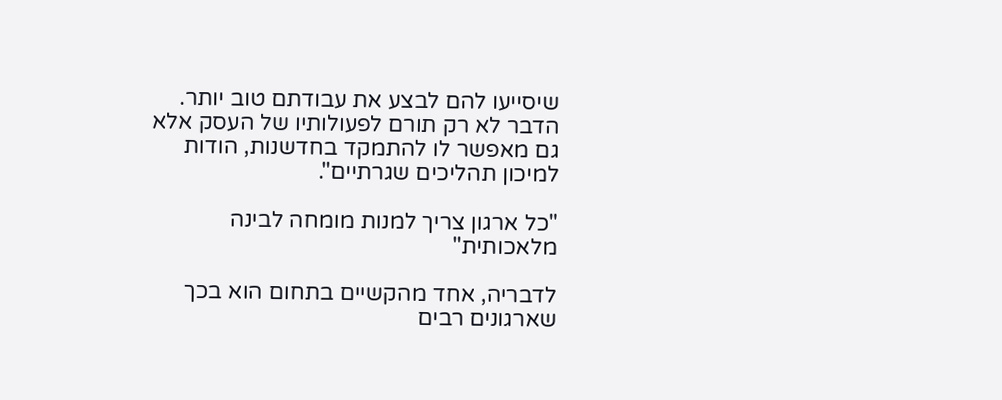שיסייעו להם לבצע את עבודתם טוב יותר. הדבר לא רק תורם לפעולותיו של העסק אלא גם מאפשר לו להתמקד בחדשנות, הודות למיכון תהליכים שגרתיים".

"כל ארגון צריך למנות מומחה לבינה מלאכותית"

לדבריה, אחד מהקשיים בתחום הוא בכך שארגונים רבים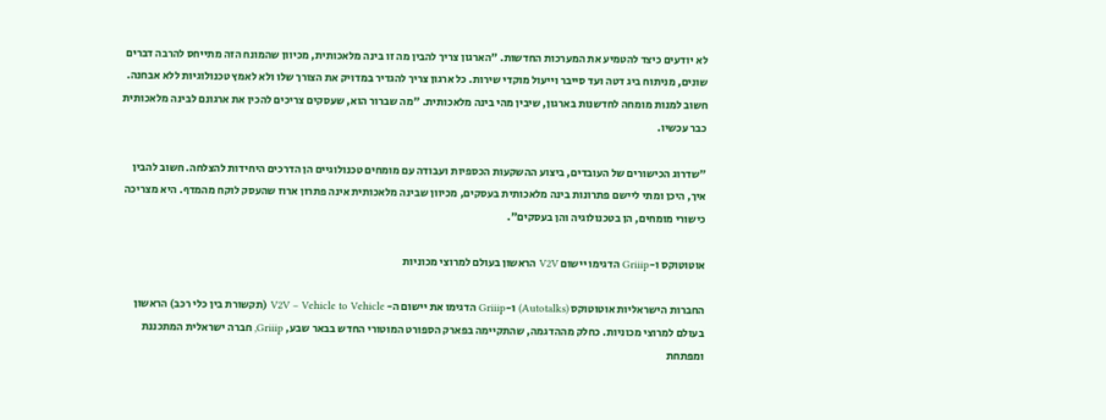לא יודעים כיצד להטמיע את המערכות החדשות. "הארגון צריך להבין מה זו בינה מלאכותית, מכיוון שהמונח הזה מתייחס להרבה דברים שונים, מניתוח ביג דטה ועד סייבר וייעול מוקדי שירות. כל ארגון צריך להגדיר במדויק את הצורך שלו ולא לאמץ טכנולוגיות ללא אבחנה. חשוב למנות מומחה לחדשנות בארגון, שיבין מהי בינה מלאכותית. "מה שברור הוא, שעסקים צריכים להכין את ארגונם לבינה מלאכותית כבר עכשיו.

"שדרוג הכישורים של העובדים, ביצוע ההשקעות הכספיות ועבודה עם מומחים טכנולוגיים הן הדרכים היחידות להצלחה. חשוב להבין איך, היכן ומתי ליישם פתרונות בינה מלאכותית בעסקים, מכיוון שבינה מלאכותית אינה פתרון ארוז שהעסק לוקח מהמדף. היא מצריכה כישורי מומחים, הן בטכנולוגיה והן בעסקים".

אוטוטוקס ו-Griiip הדגימו יישום V2V הראשון בעולם למרוצי מכוניות

החברות הישראליות אוטוטוקס (Autotalks) ו-Griiip הדגימו את יישום ה- V2V – Vehicle to Vehicle (תקשורת בין כלי רכב) הראשון בעולם למרוצי מכוניות. כחלק מההדגמה, שהתקיימה בפארק הספורט המוטורי החדש בבאר שבע, Griiip, חברה ישראלית המתכננת ומפתחת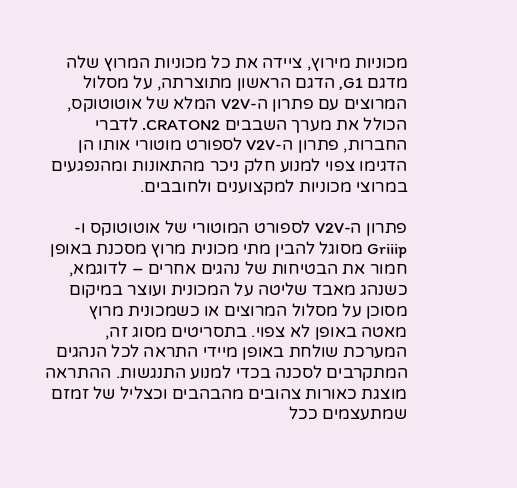מכוניות מירוץ, ציידה את כל מכוניות המרוץ שלה מדגם G1, הדגם הראשון מתוצרתה, על מסלול המרוצים עם פתרון ה-V2V המלא של אוטוטוקס, הכולל את מערך השבבים CRATON2. לדברי החברות, פתרון ה-V2V לספורט מוטורי אותו הן הדגימו צפוי למנוע חלק ניכר מהתאונות ומהנפגעים במרוצי מכוניות למקצוענים ולחובבים.

פתרון ה-V2V לספורט המוטורי של אוטוטוקס ו-Griiip מסוגל להבין מתי מכונית מרוץ מסכנת באופן חמור את הבטיחות של נהגים אחרים – לדוגמא, כשנהג מאבד שליטה על המכונית ועוצר במיקום מסוכן על מסלול המרוצים או כשמכונית מרוץ מאטה באופן לא צפוי. בתסריטים מסוג זה, המערכת שולחת באופן מיידי התראה לכל הנהגים המתקרבים לסכנה בכדי למנוע התנגשות. ההתראה מוצגת כאורות צהובים מהבהבים וכצליל של זמזם שמתעצמים ככל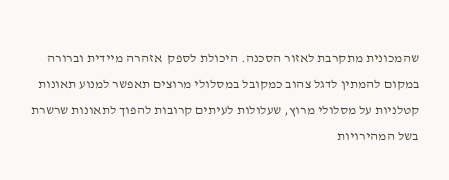שהמכונית מתקרבת לאזור הסכנה. היכולת לספק  אזהרה מיידית וברורה במקום להמתין לדגל צהוב כמקובל במסלולי מרוצים תאפשר למנוע תאונות קטלניות על מסלולי מרוץ, שעלולות לעיתים קרובות להפוך לתאונות שרשרת בשל המהירויות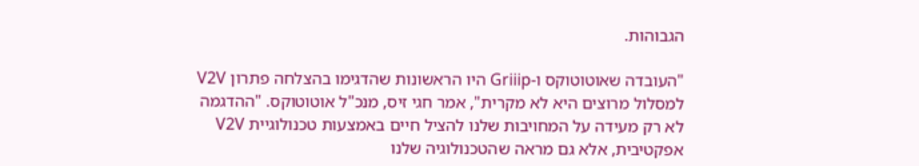הגבוהות.

"העובדה שאוטוטוקס ו-Griiip היו הראשונות שהדגימו בהצלחה פתרון V2V למסלול מרוצים היא לא מקרית", אמר חגי זיס, מנכ"ל אוטוטוקס. "ההדגמה לא רק מעידה על המחויבות שלנו להציל חיים באמצעות טכנולוגיית V2V אפקטיבית, אלא גם מראה שהטכנולוגיה שלנו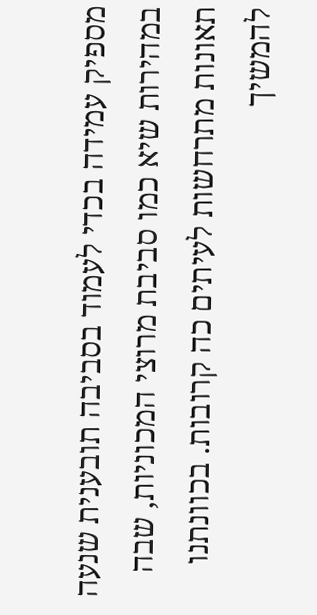מספיק עמידה בכדי לעמוד בסביבה תובענית שנעה במהירות שיא כמו סביבת מרוצי המכוניות, שבה תאונות מתרחשות לעיתים כה קרובות. בכוונתנו להמשיך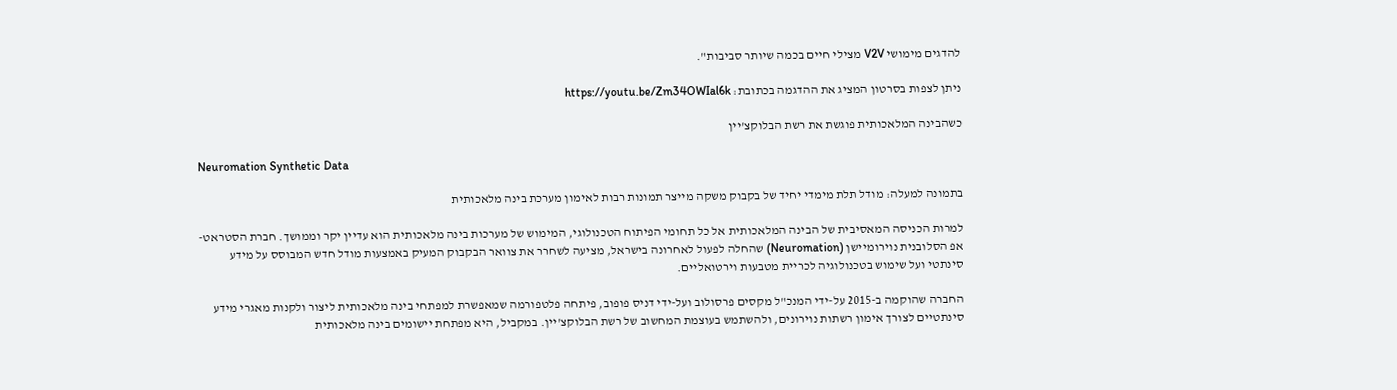להדגים מימושי V2V מצילי חיים בכמה שיותר סביבות".

ניתן לצפות בסרטון המציג את ההדגמה בכתובת: https://youtu.be/Zm34OWIal6k

כשהבינה המלאכותית פוגשת את רשת הבלוקצ'יין

Neuromation Synthetic Data

בתמונה למעלה: מודל תלת מימדי יחיד של בקבוק משקה מייצר תמונות רבות לאימון מערכת בינה מלאכותית

למרות הכניסה המאסיבית של הבינה המלאכותית אל כל תחומי הפיתוח הטכנולוגי, המימוש של מערכות בינה מלאכותית הוא עדיין יקר וממושך. חברת הסטראט-אפ הסלובנית נוירומיישן (Neuromation) שהחלה לפעול לאחרונה בישראל, מציעה לשחרר את צוואר הבקבוק המעיק באמצעות מודל חדש המבוסס על מידע סינתטי ועל שימוש בטכנולוגיה לכריית מטבעות וירטואליים.

החברה שהוקמה ב-2015 על-ידי המנכ"ל מקסים פרסולוב ועל-ידי דניס פופוב, פיתחה פלטפורמה שמאפשרת למפתחי בינה מלאכותית ליצור ולקנות מאגרי מידע סינתטיים לצורך אימון רשתות נוירונים, ולהשתמש בעוצמת המחשוב של רשת הבלוקצ'יין. במקביל, היא מפתחת יישומים בינה מלאכותית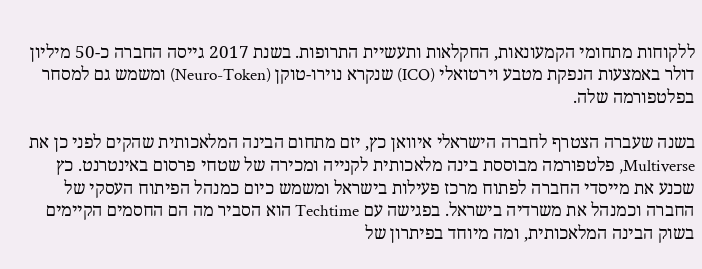ללקוחות מתחומי הקמעונאות, החקלאות ותעשיית התרופות. בשנת 2017 גייסה החברה כ-50 מיליון דולר באמצעות הנפקת מטבע וירטואלי (ICO) שנקרא נוירו-טוקן (Neuro-Token) ומשמש גם למסחר בפלטפורמה שלה.

בשנה שעברה הצטרף לחברה הישראלי איוואן כץ, יזם מתחום הבינה המלאכותית שהקים לפני כן את Multiverse, פלטפורמה מבוססת בינה מלאכותית לקנייה ומכירה של שטחי פרסום באינטרנט. כץ שכנע את מייסדי החברה לפתוח מרכז פעילות בישראל ומשמש כיום כמנהל הפיתוח העסקי של החברה וכמנהל את משרדיה בישראל. בפגישה עם Techtime הוא הסביר מה הם החסמים הקיימים בשוק הבינה המלאכותית, ומה מיוחד בפיתרון של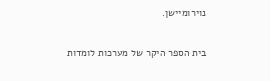נוירומיישן.

בית הספר היקר של מערכות לומדות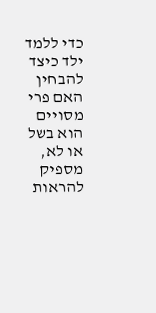כדי ללמד ילד כיצד להבחין האם פרי מסויים הוא בשל או לא, מספיק להראות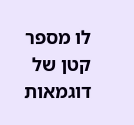לו מספר קטן של דוגמאות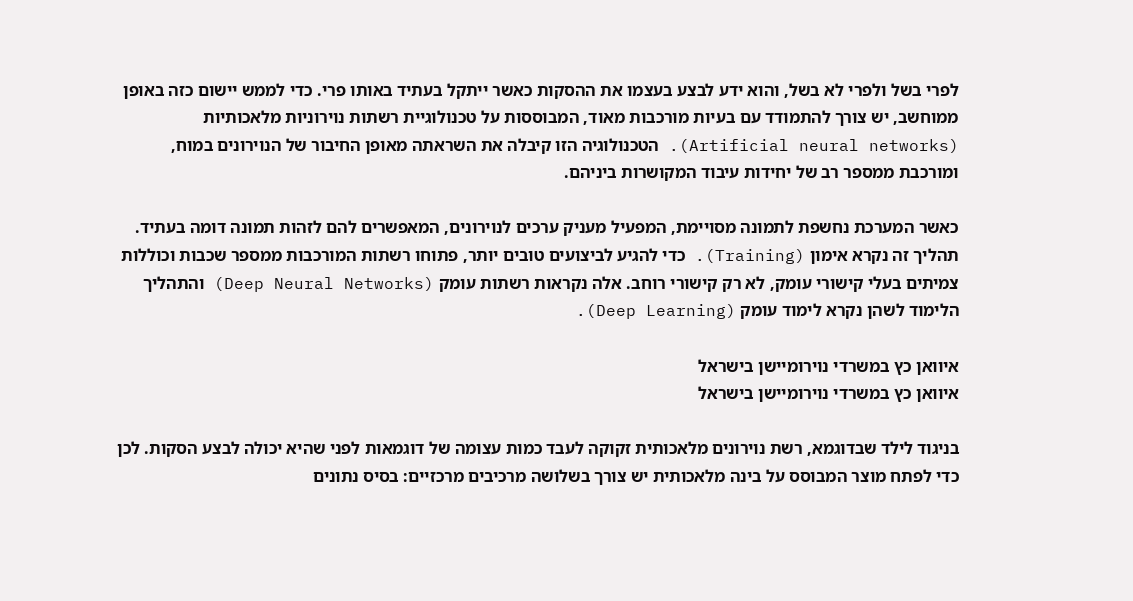לפרי בשל ולפרי לא בשל, והוא ידע לבצע בעצמו את ההסקות כאשר ייתקל בעתיד באותו פרי. כדי לממש יישום כזה באופן ממוחשב, יש צורך להתמודד עם בעיות מורכבות מאוד, המבוססות על טכנולוגיית רשתות נוירוניות מלאכותיות (Artificial neural networks). הטכנולוגיה הזו קיבלה את השראתה מאופן החיבור של הנוירונים במוח, ומורכבת ממספר רב של יחידות עיבוד המקושרות ביניהם.

כאשר המערכת נחשפת לתמונה מסויימת, המפעיל מעניק ערכים לנוירונים, המאפשרים להם לזהות תמונה דומה בעתיד. תהליך זה נקרא אימון (Training). כדי להגיע לביצועים טובים יותר, פתוחו רשתות המורכבות ממספר שכבות וכוללות צמיתים בעלי קישורי עומק, לא רק קישורי רוחב. אלה נקראות רשתות עומק (Deep Neural Networks) והתהליך הלימוד לשהן נקרא לימוד עומק (Deep Learning).

איוואן כץ במשרדי נוירומיישן בישראל
איוואן כץ במשרדי נוירומיישן בישראל

בניגוד לילד שבדוגמא, רשת נוירונים מלאכותית זקוקה לעבד כמות עצומה של דוגמאות לפני שהיא יכולה לבצע הסקות. לכן כדי לפתח מוצר המבוסס על בינה מלאכותית יש צורך בשלושה מרכיבים מרכזיים: בסיס נתונים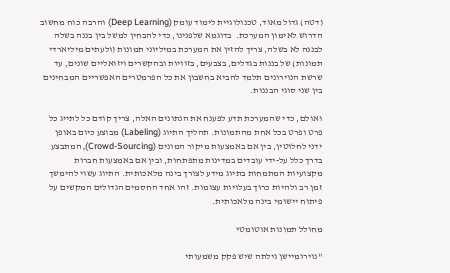(דטה) גדול מאוד, טכנולוגיית לימוד עומק (Deep Learning) והרבה כוח מחשוב הדרוש לאימון המערכת.  בדוגמא שלפנינו, כדי להבחין למשל בין בננה בשלה לבננה לא בשלה, צריך להזין את המערכת במיליוני תמונות (ולעתים מיליארדי תמונות) של בננות בגדלים, בצבעים, בזוויות ובהקשרים ויזואליים שונים, עד שרשת הנוירונים תלמד להביא בחשבון את כל הפרמטרים האפשריים המבחינים בין שני סוגי הבננות.

ואולם, כדי שהמערכת תדע לפענח את הנתונים האלה, צריך קודם כל לתייג כל פרט ופרט בכל אחת מהתמונות. תהליך התיוג (Labeling) מבוצע כיום באופן ידני לחלוטין, בין אם באמצעות מיקור המונים (Crowd-Sourcing), המתבצע בדרך כלל על-ידי עובדים במדינות מתפתחות, ובין אם באמצעות חברות מקצועיות המתמחות בתיוג מידע לצורך בינה מלאכותית. התיוג עשוי להימשך זמן רב ולהיות כרוך בעלויות עצומות. זהו אחד החסמים הגדולים המקשים על פיתוח יישומי בינה מלאכותית.

מחולל תמונות אוטומטי

"נוירומיישן גילתה שיש פקק משמעותי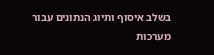בשלב איסוף ותיוג הנתונים עבור מערכות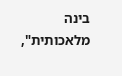בינה מלאכותית",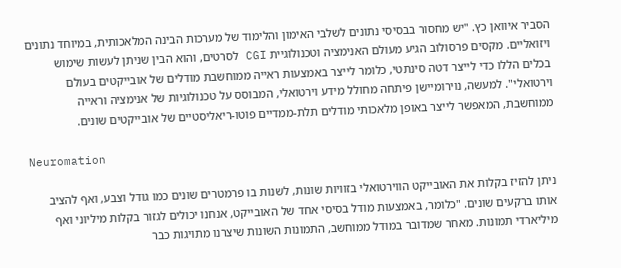הסביר איוואן כץ. "יש מחסור בבסיסי נתונים לשלבי האימון והלימוד של מערכות הבינה המלאכותית, במיוחד נתונים ויזואליים. מקסים פרסולוב הגיע מעולם האנימציה וטכנולוגיית CGI לסרטים, והוא הבין שניתן לעשות שימוש בכלים הללו כדי לייצר דטה סינתטי, כלומר לייצר באמצעות ראייה ממוחשבת מודלים של אובייקטים בעולם וירטואלי". למעשה, נוירומיישן פיתחה מחולל מידע וירטואלי, המבוסס על טכנולוגיות של אנימציה וראייה ממוחשבת, המאפשר לייצר באופן מלאכותי מודלים תלת-ממדיים פוטו-ריאליסטיים של אובייקטים שונים.

Neuromation

ניתן להזיז בקלות את האובייקט הווירטואלי בזוויות שונות, לשנות בו פרמטרים שונים כמו גודל וצבע, ואף להציב אותו ברקעים שונים. "כלומר, באמצעות מודל בסיסי אחד של האובייקט, אנחנו יכולים לגזור בקלות מיליוני ואף מיליארדי תמונות. מאחר שמדובר במודל ממוחשב, התמונות השונות שיצרנו מתויגות כבר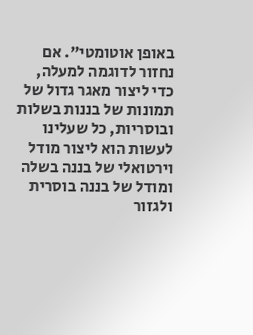באופן אוטומטי". אם נחזור לדוגמה למעלה, כדי ליצור מאגר גדול של תמונות של בננות בשלות ובוסריות, כל שעלינו לעשות הוא ליצור מודל וירטואלי של בננה בשלה ומודל של בננה בוסרית ולגזור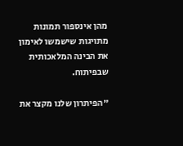מהן אינספור תמונות מתויגות שישמשו לאימון את הבינה המלאכותית שבפיתוח.

"הפיתרון שלנו מקצר את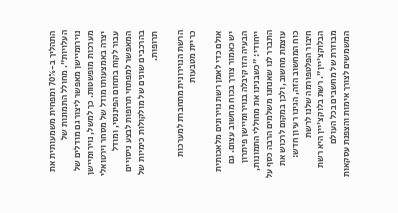התהליך ב-70% ומפחית משמעותית את העלויות". מחולל התמונות של נוירומיישן מאפשר ליצור גם מודלים של מערכות מופשטות. כך למשל, נוירומיישן יצרה באמצעותו מודל של מסחר וירטואלי עבור לקוח בתחום הפיננסי, ומודל המאפשר למפתחי תרופות לבצע ניסויים בהרכבים שונים של מולקולות כימיות של תרופות.

הרשת הנוירונית מתחברת למערכות כריית מטבעות

אולם כדי לאמן רשת נוירונים מלאכותית יש כאמור צורך בכוח מחשוב עצום. גם הבעיה הזו קיבלה בנוירומיישן פיתרון ייחודי: "כשבנינו את מחוללי התמונות, התברר לנו שאנחנו משלמים הרבה כסף על עוצמת מחשוב, ולכן במקום לרכוש את כוח המחשוב הזה, הגינו רעיון חדש: חיבור הפלטפורמה שלנו לרשת הבלוקצ'יין". רשת בלוקצ'יין היא רשת מבוזרת של מחשבים בכל העולם המשמשים לצורך אימות והצפנת עסקאות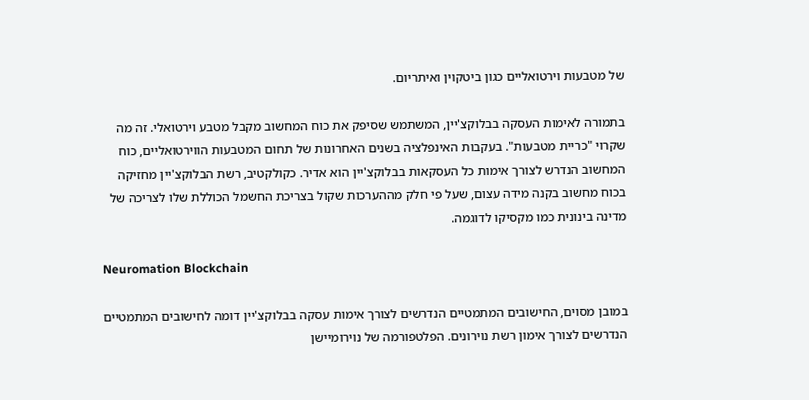של מטבעות וירטואליים כגון ביטקוין ואיתריום.

בתמורה לאימות העסקה בבלוקצ'יין, המשתמש שסיפק את כוח המחשוב מקבל מטבע וירטואלי. זה מה שקרוי "כריית מטבעות". בעקבות האינפלציה בשנים האחרונות של תחום המטבעות הווירטואליים, כוח המחשוב הנדרש לצורך אימות כל העסקאות בבלוקצ'יין הוא אדיר. כקולקטיב, רשת הבלוקצ'יין מחזיקה בכוח מחשוב בקנה מידה עצום, שעל פי חלק מההערכות שקול בצריכת החשמל הכוללת שלו לצריכה של מדינה בינונית כמו מקסיקו לדוגמה.

Neuromation Blockchain

במובן מסוים, החישובים המתמטיים הנדרשים לצורך אימות עסקה בבלוקצ'יין דומה לחישובים המתמטיים הנדרשים לצורך אימון רשת נוירונים. הפלטפורמה של נוירומיישן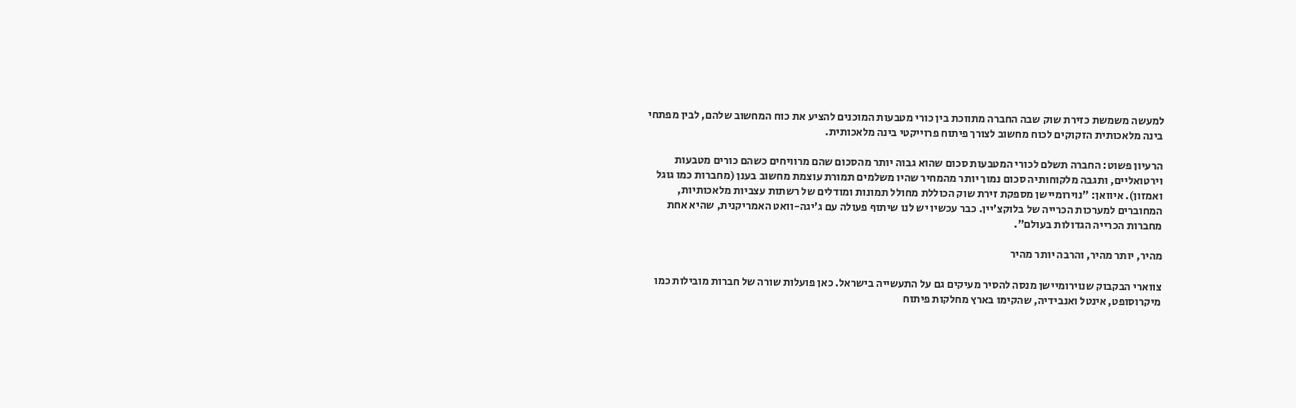למעשה משמשת כזירת שוק שבה החברה מתווכת בין כורי מטבעות המוכנים להציע את כוח המחשוב שלהם, לבין מפתחי בינה מלאכותית הזקוקים לכוח מחשוב לצורך פיתוח פרוייקטי בינה מלאכותית.

הרעיון פשוט: החברה תשלם לכורי המטבעות סכום שהוא גבוה יותר מהסכום שהם מרוויחים כשהם כורים מטבעות וירטואליים, ותגבה מלקוחותיה סכום נמוך יותר מהמחיר שהיו משלמים תמורת עוצמת מחשוב בענן (מחברות כמו גוגל ואמזון). איוואן: "נוירומיישן מספקת זירת שוק הכוללת מחולל תמונות ומודלים של רשתות עצביות מלאכותיות, המחוברים למערכות הכרייה של בלוקצ'יין. כבר עכשיו יש לנו שיתוף פעולה עם ג'יגה-וואט האמריקנית, שהיא אחת מחברות הכרייה הגדולות בעולם".

מהיר, יותר מהיר, והרבה יותר מהיר

צווארי הבקבוק שנוירומיישן מנסה להסיר מעיקים גם על התעשייה בישראל. כאן פועלות שורה של חברות מובילות כמו מיקרוסופט, אינטל ואנבידיה, שהקימו בארץ מחלקות פיתוח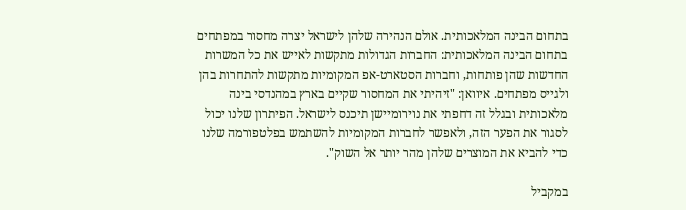בתחום הבינה המלאכותית. אולם הנהירה שלהן לישראל יצרה מחסור במפתחים בתחום הבינה המלאכותית: החברות הגדולות מתקשות לאייש את כל המשרות החדשות שהן פותחות, וחברות הסטארט-אפ המקומיות מתקשות להתחרות בהן ולגייס מפתחים. איוואן: "זיהיתי את המחסור שקיים בארץ במהנדסי בינה מלאכותית ובגלל זה דחפתי את נוירומיישן תיכנס לישראל. הפיתרון שלנו יכול לסגור את הפער הזה, ולאפשר לחברות המקומיות להשתמש בפלטפורמה שלנו כדי להביא את המוצרים שלהן מהר יותר אל השוק".

במקביל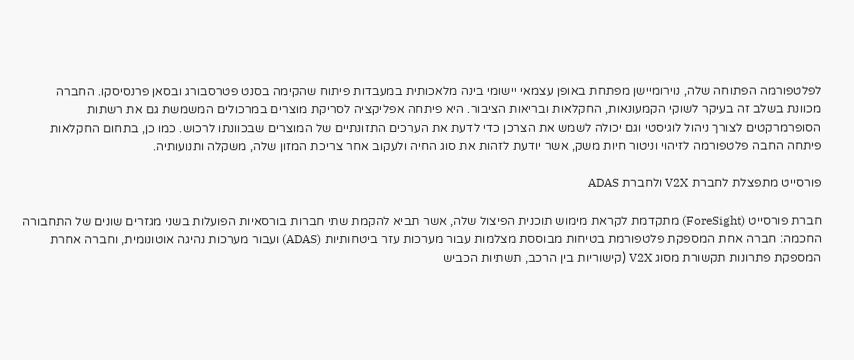לפלטפורמה הפתוחה שלה, נוירומיישן מפתחת באופן עצמאי יישומי בינה מלאכותית במעבדות פיתוח שהקימה בסנט פטרסבורג ובסאן פרנסיסקו. החברה מכוונת בשלב זה בעיקר לשוקי הקמעונאות, החקלאות ובריאות הציבור. היא פיתחה אפליקציה לסריקת מוצרים במרכולים המשמשת גם את רשתות הסופרמרקטים לצורך ניהול לוגיסטי וגם יכולה לשמש את הצרכן כדי לדעת את הערכים התזונתיים של המוצרים שבכוונתו לרכוש. כמו כן, בתחום החקלאות פיתחה החבה פלטפורמה לזיהוי וניטור חיות משק, אשר יודעת לזהות את סוג החיה ולעקוב אחר צריכת המזון שלה, משקלה ותנועותיה.

פורסייט מתפצלת לחברת V2X ולחברת ADAS

חברת פורסייט (ForeSight) מתקדמת לקראת מימוש תוכנית הפיצול שלה, אשר תביא להקמת שתי חברות בורסאיות הפועלות בשני מגזרים שונים של התחבורה החכמה: חברה אחת המספקת פלטפורמת בטיחות מבוססת מצלמות עבור מערכות עזר ביטחותיות (ADAS) ועבור מערכות נהיגה אוטונומית, וחברה אחרת המספקת פתרונות תקשורת מסוג V2X (קישוריות בין הרכב, תשתיות הכביש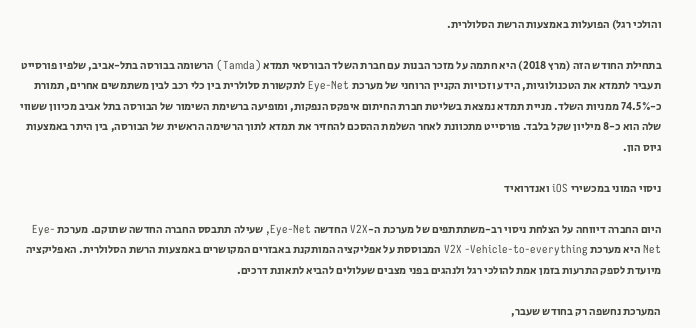והולכי רגל) הפועלות באמצעות הרשת הסלולרית.

בתחילת החודש הזה (מרץ 2018) היא חתמה על מזכר הבנות עם חברת השלד הבורסאי תמדא (Tamda) הרשומה בבורסה בתל-אביב, שלפיו פורסייט תעביר לתמדא את הטכנולוגיות, הידע וזכויות הקניין הרוחני של מערכת Eye-Net לתקשורת סלולרית בין כלי רכב לבין משתמשים אחרים, תמורת כ-74.5% ממניות השלד. מניית תמדא נמצאת בשליטת חברת החיתום איפקס הנפקות, ומופיעה ברשימת השימור של הבורסה בתל אביב מכיוון ששווי שלה הוא כ-8 מיליון שקל בלבד. פורסייט מתכוונת לאחר השלמת ההסכם להחזיר את תמדא לתוך הרשימה הראשית של הבורסה, בין היתר באמצעות גיוס הון.

ניסוי המוני במכשירי iOS ואנדרואיד

היום החברה דיווחה על הצלחת ניסוי רב-משתתתפים של מערכת ה-V2X החדשה Eye-Net, שעילה תתבסס החברה החדשה שתוקם. מערכת Eye-Net היא מערכת V2X -Vehicle-to-everything המבוססת על אפליקציה המותקנת באבזרים המקושרים באמצעות הרשת הסלולרית. האפליקציה מיועדת לספק התרעות בזמן אמת להולכי רגל ולנהגים בפני מצבים שעלולים להביא לתאונת דרכים.

המערכת נחשפה רק בחודש שעבר,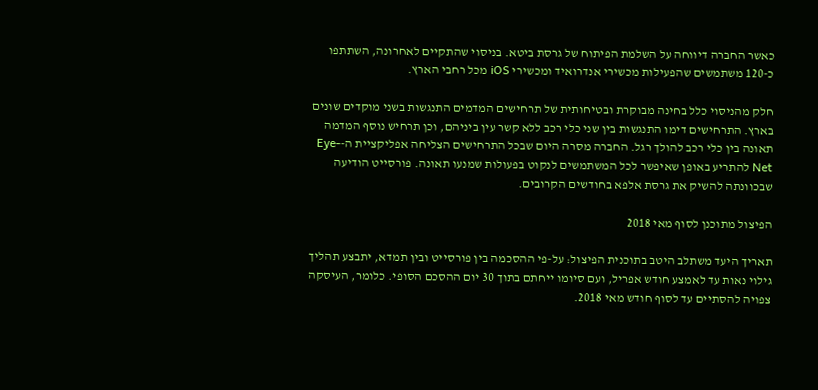כאשר החברה דיווחה על השלמת הפיתוח של גרסת ביטא. בניסוי שהתקיים לאחרונה, השתתפו כ-120 משתמשים שהפעילות מכשירי אנדרואיד ומכשירי iOS מכל רחבי הארץ.

חלק מהניסוי כלל בחינה מבוקרת ובטיחותית של תרחישים המדמים התנגשות בשני מוקדים שונים בארץ. התרחישים דימו התנגשות בין שני כלי רכב ללא קשר עין ביניהם, וכן תרחיש נוסף המדמה תאונה בין כלי רכב להולך רגל. החברה מסרה היום שבכל התרחישים הצליחה אפליקציית ה-Eye-Net להתריע באופן שאיפשר לכל המשתמשים לנקוט בפעולות שמנעו תאונה. פורסייט הודיעה שבכוונתה להשיק את גרסת אלפא בחודשים הקרובים.

הפיצול מתוכנן לסוף מאי 2018

תאריך היעד משתלב היטב בתוכנית הפיצול: על-פי ההסכמה בין פורסייט ובין תמדא, יתבצע תהליך גילוי נאות עד לאמצע חודש אפריל, ועם סיומו ייחתם בתוך 30 יום ההסכם הסופי. כלומר, העיסקה צפויה להסתיים עד לסוף חודש מאי 2018.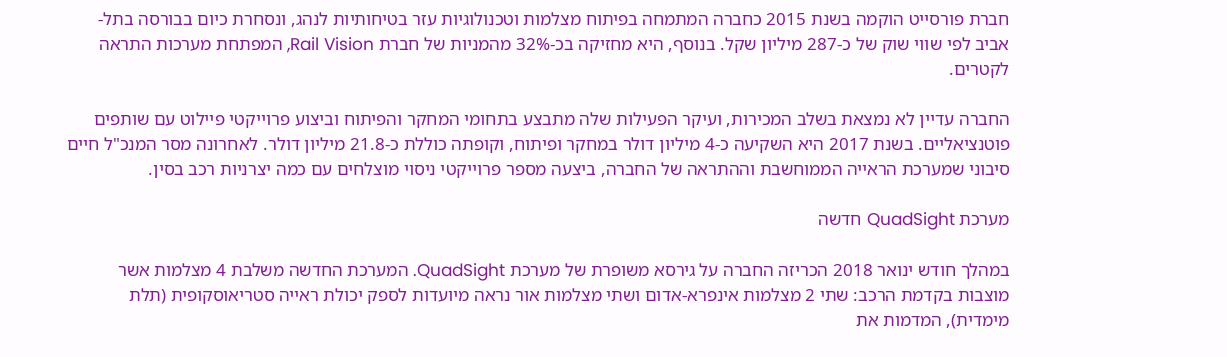חברת פורסייט הוקמה בשנת 2015 כחברה המתמחה בפיתוח מצלמות וטכנולוגיות עזר בטיחותיות לנהג, ונסחרת כיום בבורסה בתל-אביב לפי שווי שוק של כ-287 מיליון שקל. בנוסף, היא מחזיקה בכ-32% מהמניות של חברת Rail Vision, המפתחת מערכות התראה לקטרים.

החברה עדיין לא נמצאת בשלב המכירות, ועיקר הפעילות שלה מתבצע בתחומי המחקר והפיתוח וביצוע פרוייקטי פיילוט עם שותפים פוטנציאליים. בשנת 2017 היא השקיעה כ-4 מיליון דולר במחקר ופיתוח, וקופתה כוללת כ-21.8 מיליון דולר. לאחרונה מסר המנכ"ל חיים סיבוני שמערכת הראייה הממוחשבת וההתראה של החברה, ביצעה מספר פרוייקטי ניסוי מוצלחים עם כמה יצרניות רכב בסין.

מערכת QuadSight חדשה

במהלך חודש ינואר 2018 הכריזה החברה על גירסא משופרת של מערכת QuadSight. המערכת החדשה משלבת 4 מצלמות אשר מוצבות בקדמת הרכב: שתי 2 מצלמות אינפרא-אדום ושתי מצלמות אור נראה מיועדות לספק יכולת ראייה סטריאוסקופית (תלת מימדית), המדמות את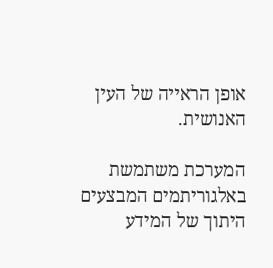אופן הראייה של העין האנושית.

המערכת משתמשת באלגוריתמים המבצעים היתוך של המידע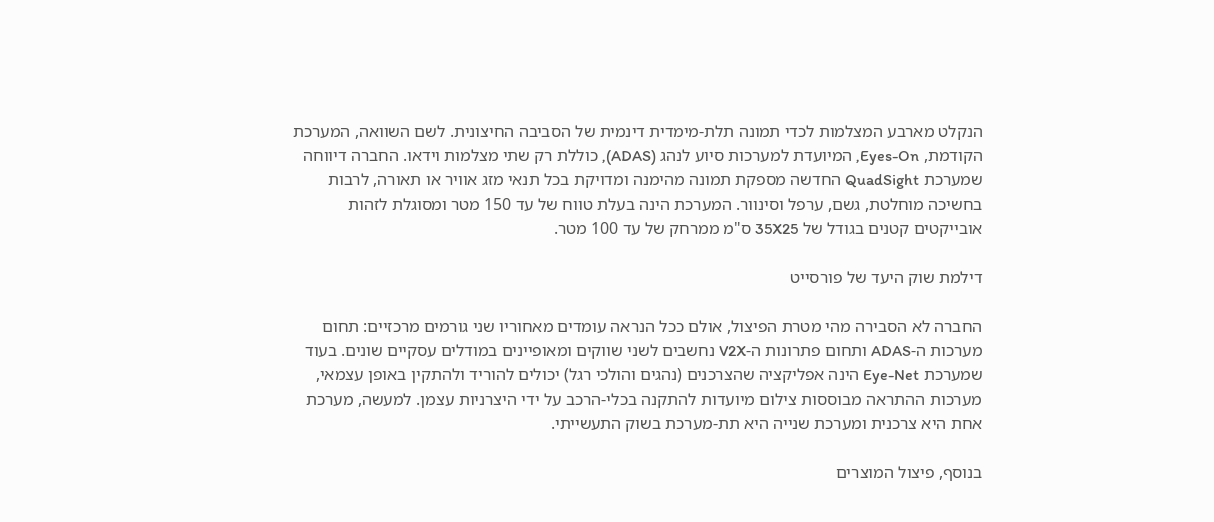הנקלט מארבע המצלמות לכדי תמונה תלת-מימדית דינמית של הסביבה החיצונית. לשם השוואה, המערכת הקודמת, Eyes-On, המיועדת למערכות סיוע לנהג (ADAS), כוללת רק שתי מצלמות וידאו. החברה דיווחה שמערכת QuadSight החדשה מספקת תמונה מהימנה ומדויקת בכל תנאי מזג אוויר או תאורה, לרבות בחשיכה מוחלטת, גשם, ערפל וסינוור. המערכת הינה בעלת טווח של עד 150 מטר ומסוגלת לזהות אובייקטים קטנים בגודל של 35X25 ס"מ ממרחק של עד 100 מטר.

דילמת שוק היעד של פורסייט

החברה לא הסבירה מהי מטרת הפיצול, אולם ככל הנראה עומדים מאחוריו שני גורמים מרכזיים: תחום מערכות ה-ADAS ותחום פתרונות ה-V2X נחשבים לשני שווקים ומאופיינים במודלים עסקיים שונים. בעוד שמערכת Eye-Net הינה אפליקציה שהצרכנים (נהגים והולכי רגל) יכולים להוריד ולהתקין באופן עצמאי, מערכות ההתראה מבוססות צילום מיועדות להתקנה בכלי-הרכב על ידי היצרניות עצמן. למעשה, מערכת אחת היא צרכנית ומערכת שנייה היא תת-מערכת בשוק התעשייתי.

בנוסף, פיצול המוצרים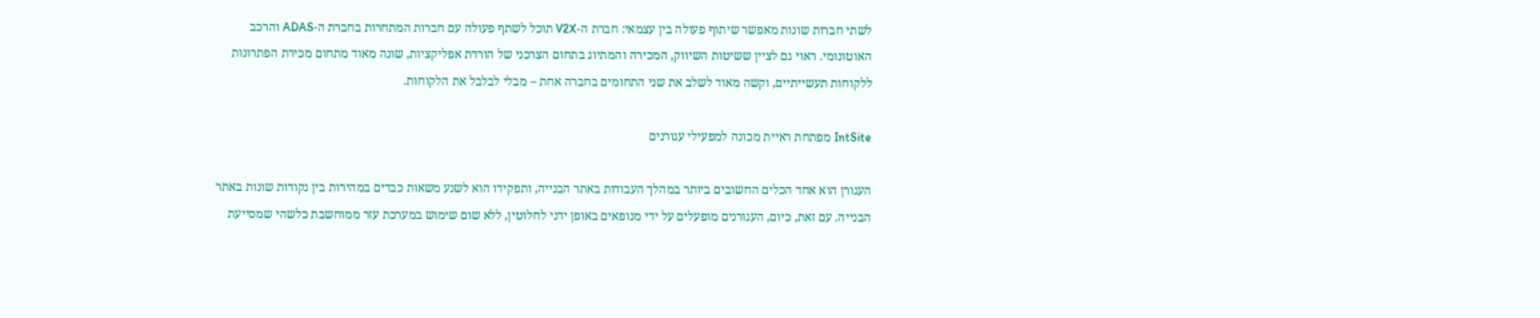לשתי חברות שונות מאפשר שיתוף פעולה בין עצמאי: חברת ה-V2X תוכל לשתף פעולה עם חברות המתחרות בחברת ה-ADAS והרכב האוטונומי. ראוי גם לציין ששיטות השיווק, המכירה והמתיוג בתחום הצרכני של הורדת אפליקציות, שונה מאוד מתחום מכירת הפתרונות ללקוחות תעשייתיים, וקשה מאוד לשלב את שני התחומים בחברה אחת – מבלי לבלבל את הלקוחות.

IntSite מפתחת ראיית מכונה למפעילי עגורנים

העגורן הוא אחד הכלים החשובים ביותר במהלך העבודות באתר הבנייה, ותפקידו הוא לשנע משאות כבדים במהירות בין נקודות שונות באתר הבנייה. עם זאת, כיום, העגורנים מופעלים על ידי מנופאים באופן ידני לחלוטין, ללא שום שימוש במערכת עזר ממוחשבת כלשהי שמסייעת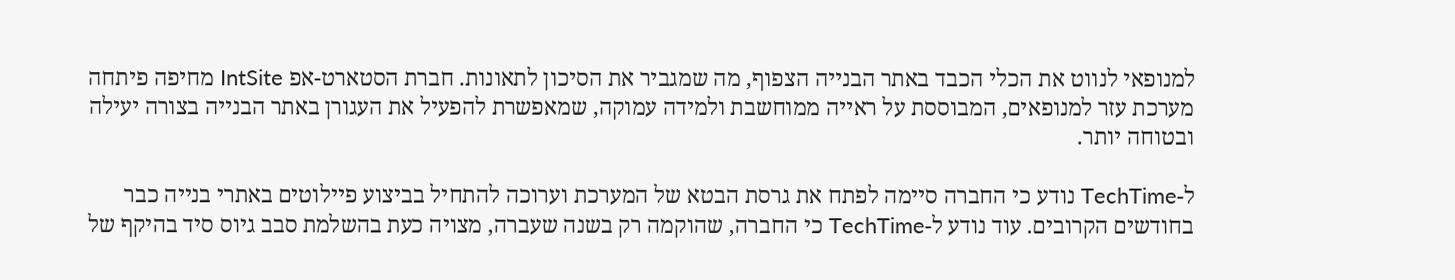למנופאי לנווט את הכלי הכבד באתר הבנייה הצפוף, מה שמגביר את הסיכון לתאונות. חברת הסטארט-אפ IntSite מחיפה פיתחה מערכת עזר למנופאים, המבוססת על ראייה ממוחשבת ולמידה עמוקה, שמאפשרת להפעיל את העגורן באתר הבנייה בצורה יעילה ובטוחה יותר.

ל-TechTime נודע כי החברה סיימה לפתח את גרסת הבטא של המערכת וערוכה להתחיל בביצוע פיילוטים באתרי בנייה כבר בחודשים הקרובים. עוד נודע ל-TechTime כי החברה, שהוקמה רק בשנה שעברה, מצויה כעת בהשלמת סבב גיוס סיד בהיקף של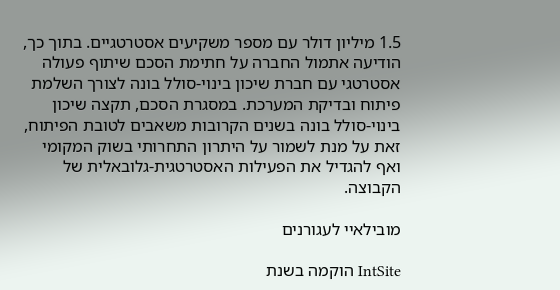1.5 מיליון דולר עם מספר משקיעים אסטרטגיים. בתוך כך, הודיעה אתמול החברה על חתימת הסכם שיתוף פעולה אסטרטגי עם חברת שיכון בינוי-סולל בונה לצורך השלמת פיתוח ובדיקת המערכת. במסגרת הסכם, תקצה שיכון בינוי-סולל בונה בשנים הקרובות משאבים לטובת הפיתוח, זאת על מנת לשמור על היתרון התחרותי בשוק המקומי ואף להגדיל את הפעילות האסטרטגית-גלובאלית של הקבוצה.

מובילאיי לעגורנים

IntSite הוקמה בשנת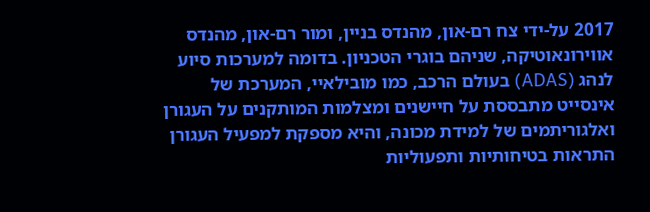2017 על-ידי צח רם-און, מהנדס בניין, ומור רם-און, מהנדס אווירונאוטיקה, שניהם בוגרי הטכניון. בדומה למערכות סיוע לנהג (ADAS) בעולם הרכב, כמו מובילאיי, המערכת של אינסייט מתבססת על חיישנים ומצלמות המותקנים על העגורן ואלגוריתמים של למידת מכונה, והיא מספקת למפעיל העגורן התראות בטיחותיות ותפעוליות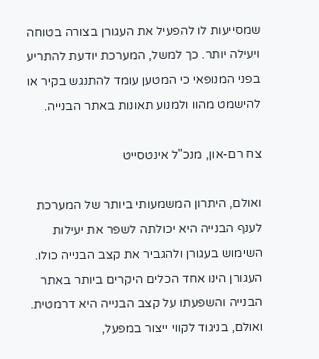שמסייעות לו להפעיל את העגורן בצורה בטוחה ויעילה יותר. כך למשל, המערכת יודעת להתריע בפני המנופאי כי המטען עומד להתנגש בקיר או להישמט מהוו ולמנוע תאונות באתר הבנייה.

צח רם-און, מנכ"ל אינטסייט

ואולם, היתרון המשמעותי ביותר של המערכת לענף הבנייה היא יכולתה לשפר את יעילות השימוש בעגורן ולהגביר את קצב הבנייה כולו. העגורן הינו אחד הכלים היקרים ביותר באתר הבנייה והשפעתו על קצב הבנייה היא דרמטית. ואולם, בניגוד לקווי ייצור במפעל,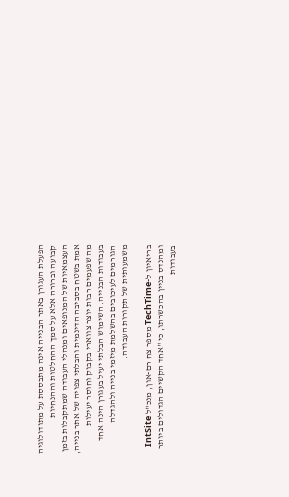הפעלת העגורן באתר הבנייה אינה מתבססת על מתודולוגיה קבועה וברורה אלא על סמך ההחלטות וההנחיות העצמאיות של המנופאים ומנהלי העבודה שמתקבלות בזמן אמת בשטח בסביבה הדינמית והבלתי צפויה של אתר בנייה, מה שפעמים רבות יוצר צווארי בקבוק וחוסר יעילות בעבודות הבנייה. השימוש הבלתי יעיל בעגורן הינה אחד הגורמים לעיכובים בהשלמת מיזמי בנייה ולהגדלה משמעותית של תקורות העבודה.

בריאיון ל-TechTime מספר צח רם-און, מנכ"ל IntSite ומהנדס בניין בהכשרתו, כי "אחד הקשיים הגדולים ביותר בעבודות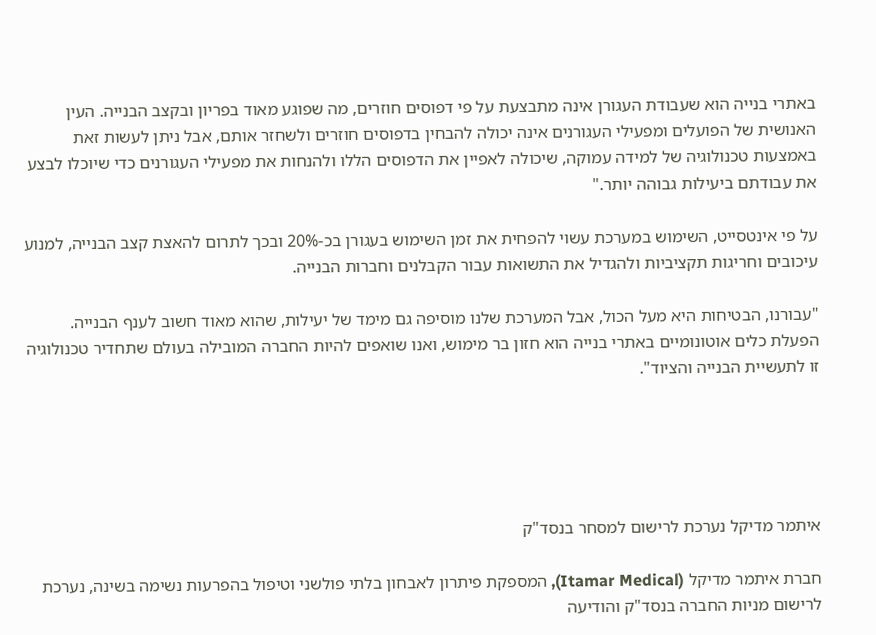באתרי בנייה הוא שעבודת העגורן אינה מתבצעת על פי דפוסים חוזרים, מה שפוגע מאוד בפריון ובקצב הבנייה. העין האנושית של הפועלים ומפעילי העגורנים אינה יכולה להבחין בדפוסים חוזרים ולשחזר אותם, אבל ניתן לעשות זאת באמצעות טכנולוגיה של למידה עמוקה, שיכולה לאפיין את הדפוסים הללו ולהנחות את מפעילי העגורנים כדי שיוכלו לבצע את עבודתם ביעילות גבוהה יותר."

על פי אינטסייט, השימוש במערכת עשוי להפחית את זמן השימוש בעגורן בכ-20% ובכך לתרום להאצת קצב הבנייה, למנוע עיכובים וחריגות תקציביות ולהגדיל את התשואות עבור הקבלנים וחברות הבנייה.

"עבורנו, הבטיחות היא מעל הכול, אבל המערכת שלנו מוסיפה גם מימד של יעילות, שהוא מאוד חשוב לענף הבנייה. הפעלת כלים אוטונומיים באתרי בנייה הוא חזון בר מימוש, ואנו שואפים להיות החברה המובילה בעולם שתחדיר טכנולוגיה זו לתעשיית הבנייה והציוד".





איתמר מדיקל נערכת לרישום למסחר בנסד"ק

חברת איתמר מדיקל (Itamar Medical), המספקת פיתרון לאבחון בלתי פולשני וטיפול בהפרעות נשימה בשינה, נערכת לרישום מניות החברה בנסד"ק והודיעה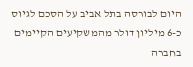היום לבורסה בתל אביב על הסכם לגיוס כ-6 מיליון דולר מהמשקיעים הקיימים בחברה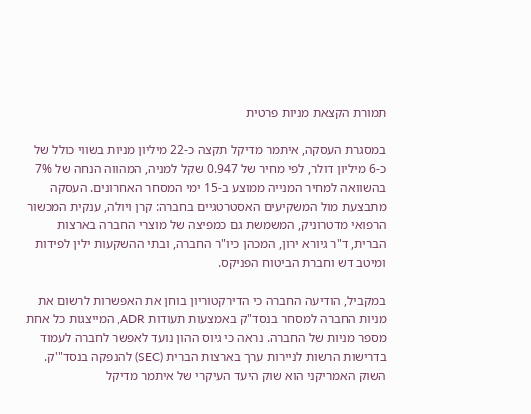תמורת הקצאת מניות פרטית

במסגרת העסקה, איתמר מדיקל תקצה כ-22 מיליון מניות בשווי כולל של כ-6 מיליון דולר, לפי מחיר של 0.947 שקל למניה, המהווה הנחה של 7% בהשוואה למחיר המנייה ממוצע ב-15 ימי המסחר האחרונים. העסקה מתבצעת מול המשקיעים האסטרטגיים בחברה: קרן ויולה, ענקית המכשור הרפואי מדטרוניק, המשמשת גם כמפיצה של מוצרי החברה בארצות הברית, ד"ר גיורא ירון, המכהן כיו"ר החברה, ובתי ההשקעות ילין לפידות ומיטב דש וחברת הביטוח הפניקס.

במקביל, הודיעה החברה כי הדירקטוריון בוחן את האפשרות לרשום את מניות החברה למסחר בנסד"ק באמצעות תעודות ADR, המייצגות כל אחת מספר מניות של החברה. נראה כי גיוס ההון נועד לאפשר לחברה לעמוד בדרישות הרשות לניירות ערך בארצות הברית (SEC) להנפקה בנסד"'ק. השוק האמריקני הוא שוק היעד העיקרי של איתמר מדיקל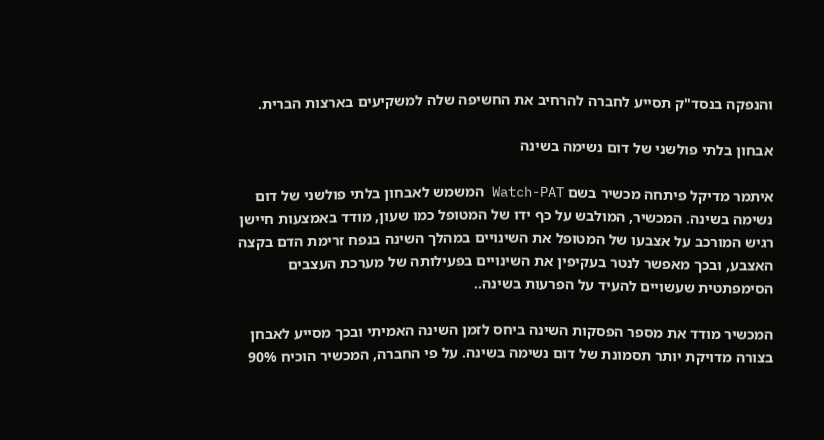והנפקה בנסד"ק תסייע לחברה להרחיב את החשיפה שלה למשקיעים בארצות הברית.

אבחון בלתי פולשני של דום נשימה בשינה

איתמר מדיקל פיתחה מכשיר בשם Watch-PAT המשמש לאבחון בלתי פולשני של דום נשימה בשינה. המכשיר, המולבש על כף ידו של המטופל כמו שעון, מודד באמצעות חיישן רגיש המורכב על אצבעו של המטופל את השינויים במהלך השינה בנפח זרימת הדם בקצה האצבע, ובכך מאפשר לנטר בעקיפין את השינויים בפעילותה של מערכת העצבים הסימפתטית שעשויים להעיד על הפרעות בשינה..

המכשיר מודד את מספר הפסקות השינה ביחס לזמן השינה האמיתי ובכך מסייע לאבחן בצורה מדויקת יותר תסמונת של דום נשימה בשינה. על פי החברה, המכשיר הוכיח 90%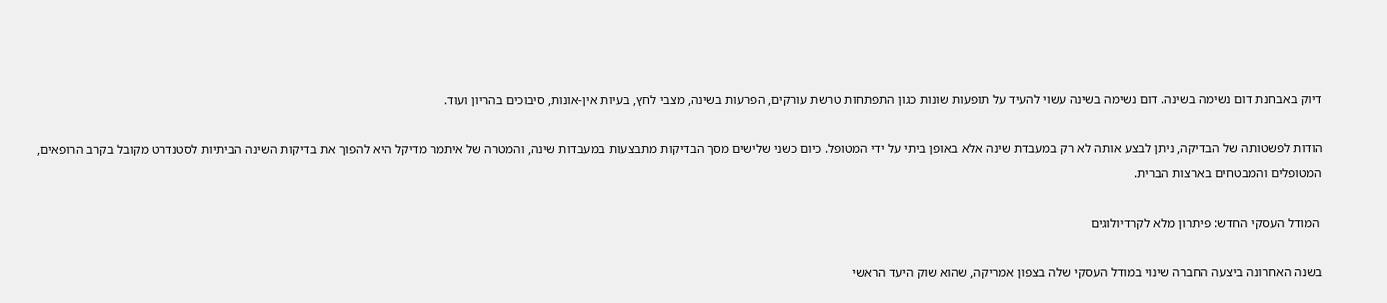דיוק באבחנת דום נשימה בשינה. דום נשימה בשינה עשוי להעיד על תופעות שונות כגון התפתחות טרשת עורקים, הפרעות בשינה, מצבי לחץ, בעיות אין-אונות, סיבוכים בהריון ועוד.

הודות לפשטותה של הבדיקה, ניתן לבצע אותה לא רק במעבדת שינה אלא באופן ביתי על ידי המטופל. כיום כשני שלישים מסך הבדיקות מתבצעות במעבדות שינה, והמטרה של איתמר מדיקל היא להפוך את בדיקות השינה הביתיות לסטנדרט מקובל בקרב הרופאים, המטופלים והמבטחים בארצות הברית.

 המודל העסקי החדש: פיתרון מלא לקרדיולוגים

בשנה האחרונה ביצעה החברה שינוי במודל העסקי שלה בצפון אמריקה, שהוא שוק היעד הראשי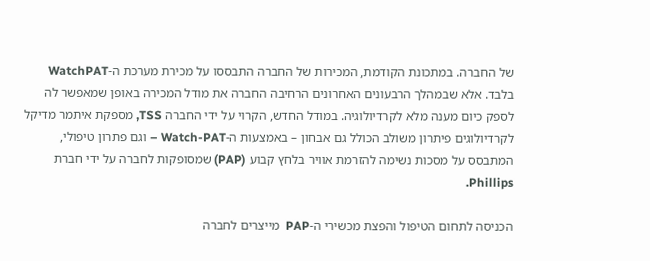של החברה. במתכונת הקודמת, המכירות של החברה התבססו על מכירת מערכת ה-WatchPAT בלבד. אלא שבמהלך הרבעונים האחרונים הרחיבה החברה את מודל המכירה באופן שמאפשר לה לספק כיום מענה מלא לקרדיולוגיה. במודל החדש, הקרוי על ידי החברה TSS, מספקת איתמר מדיקל לקרדיולוגים פיתרון משולב הכולל גם אבחון – באמצעות ה-Watch-PAT – וגם פתרון טיפולי, המתבסס על מסכות נשימה להזרמת אוויר בלחץ קבוע (PAP) שמסופקות לחברה על ידי חברת Phillips.

הכניסה לתחום הטיפול והפצת מכשירי ה-PAP  מייצרים לחברה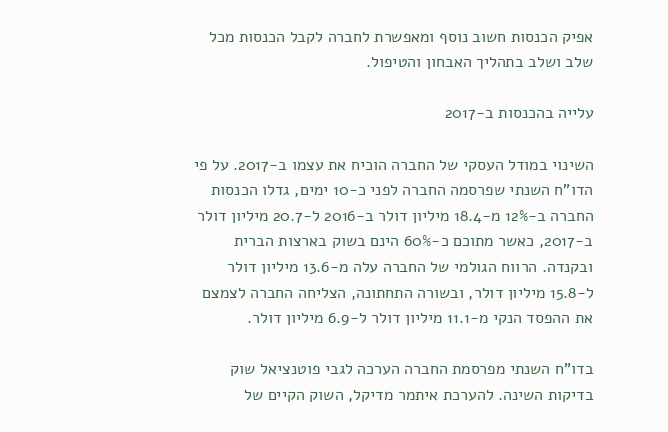אפיק הכנסות חשוב נוסף ומאפשרת לחברה לקבל הכנסות מכל שלב ושלב בתהליך האבחון והטיפול.

עלייה בהכנסות ב-2017

השינוי במודל העסקי של החברה הוכיח את עצמו ב-2017. על פי הדו"ח השנתי שפרסמה החברה לפני כ-10 ימים, גדלו הכנסות החברה ב-12% מ-18.4 מיליון דולר ב-2016 ל-20.7 מיליון דולר ב-2017, כאשר מתוכם כ-60% הינם בשוק בארצות הברית ובקנדה. הרווח הגולמי של החברה עלה מ-13.6 מיליון דולר ל-15.8 מיליון דולר, ובשורה התחתונה, הצליחה החברה לצמצם את ההפסד הנקי מ-11.1 מיליון דולר ל-6.9 מיליון דולר.

בדו"ח השנתי מפרסמת החברה הערכה לגבי פוטנציאל שוק בדיקות השינה. להערכת איתמר מדיקל, השוק הקיים של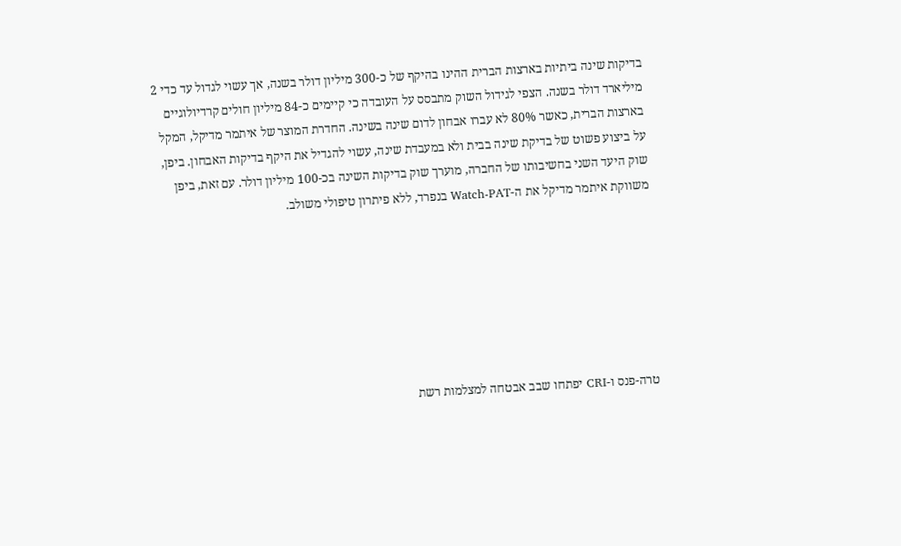בדיקות שינה ביתיות בארצות הברית ההינו בהיקף של כ-300 מיליון דולר בשנה, אך עשוי לגדול עד כדי 2 מיליארד דולר בשנה. הצפי לגידול השוק מתבסס על העובדה כי קיימים כ-84 מיליון חולים קרדיולוגיים בארצות הברית, כאשר 80% לא עברו אבחון לדום שינה בשינה. החדרת המוצר של איתמר מדיקל, המקל על ביצוע פשוט של בדיקת שינה בבית ולא במעבדת שינה, עשוי להגדיל את היקף בדיקות האבחון. ביפן, שוק היעד השני בחשיבותו של החברה, מוערך שוק בדיקות השינה בכ-100 מיליון דולר. עם זאת, ביפן משווקת איתמר מדיקל את ה-Watch-PAT בנפרד, ללא פיתרון טיפולי משולב.







טרה-פנס ו-CRI יפתחו שבב אבטחה למצלמות רשת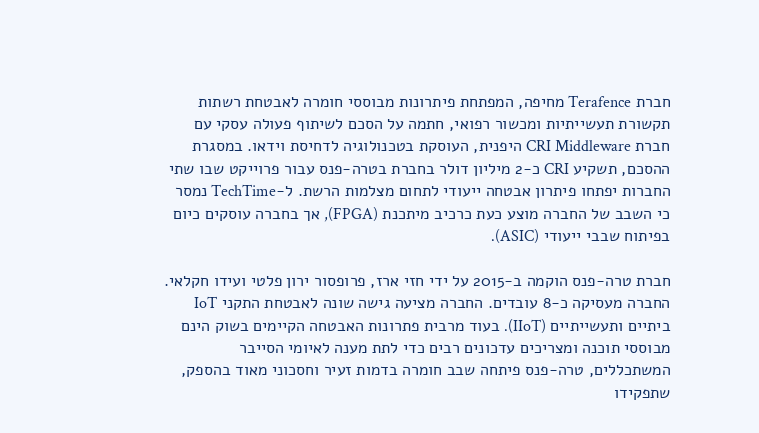חברת Terafence מחיפה, המפתחת פיתרונות מבוססי חומרה לאבטחת רשתות תקשורת תעשייתיות ומכשור רפואי, חתמה על הסכם לשיתוף פעולה עסקי עם חברת CRI Middleware היפנית, העוסקת בטכנולוגיה לדחיסת וידאו. במסגרת ההסכם, תשקיע CRI כ-2 מיליון דולר בחברת בטרה-פנס עבור פרוייקט שבו שתי החברות יפתחו פיתרון אבטחה ייעודי לתחום מצלמות הרשת. ל-TechTime נמסר כי השבב של החברה מוצע כעת כרכיב מיתכנת (FPGA), אך בחברה עוסקים כיום בפיתוח שבבי ייעודי (ASIC).

חברת טרה-פנס הוקמה ב-2015 על ידי חזי ארז, פרופסור ירון פלטי ועידו חקלאי. החברה מעסיקה כ-8 עובדים. החברה מציעה גישה שונה לאבטחת התקני IoT ביתיים ותעשייתיים (IIoT). בעוד מרבית פתרונות האבטחה הקיימים בשוק הינם מבוססי תוכנה ומצריכים עדכונים רבים כדי לתת מענה לאיומי הסייבר המשתכללים, טרה-פנס פיתחה שבב חומרה בדמות זעיר וחסכוני מאוד בהספק, שתפקידו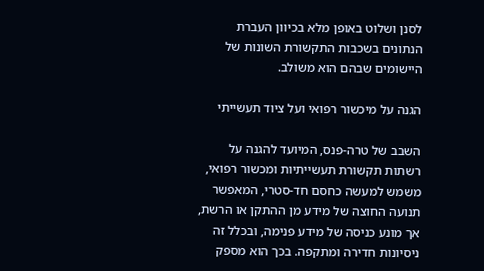לסנן ושלוט באופן מלא בכיוון העברת הנתונים בשכבות התקשורת השונות של היישומים שבהם הוא משולב.

הגנה על מיכשור רפואי ועל ציוד תעשייתי

השבב של טרה-פנס, המיועד להגנה על רשתות תקשורת תעשייתיות ומכשור רפואי, משמש למעשה כחסם חד-סטרי, המאפשר תנועה החוצה של מידע מן ההתקן או הרשת, אך מונע כניסה של מידע פנימה, ובכלל זה ניסיונות חדירה ומתקפה. בכך הוא מספק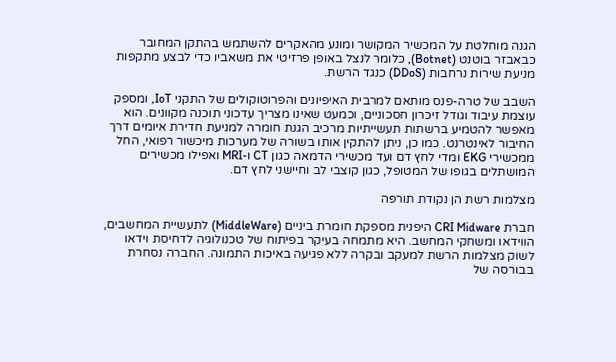הגנה מוחלטת על המכשיר המקושר ומונע מהאקרים להשתמש בהתקן המחובר כבאבזר בוטנט (Botnet), כלומר לנצל באופן פרזיטי את משאביו כדי לבצע מתקפות מניעת שירות נרחבות (DDoS) כנגד הרשת.

השבב של טרה-פנס מותאם למרבית האיפיונים והפרוטוקולים של התקני IoT, ומספק עוצמת עיבוד וגודל זיכרון חסכוניים, וכמעט שאינו מצריך עדכוני תוכנה מקוונים. הוא מאפשר להטמיע ברשתות תעשייתיות מרכיב הגנת חומרה למניעת חדירת איומים דרך החיבור לאינטרנט. כמו כן, ניתן להתקין אותו בשורה של מערכות מיכשור רפואי, החל ממכשירי EKG ומדי לחץ דם ועד מכשירי הדמאה כגון CT ו-MRI ואפילו מכשירים המושתלים בגופו של המטופל, כגון קוצבי לב וחיישני לחץ דם.

מצלמות רשת הן נקודת תורפה

חברת CRI Midware היפנית מספקת חומרת ביניים (MiddleWare) לתעשיית המחשבים, הווידאו ומשחקי המחשב. היא מתמחה בעיקר בפיתוח של טכנולוגיה לדחיסת וידאו לשוק מצלמות הרשת למעקב ובקרה ללא פגיעה באיכות התמונה. החברה נסחרת בבורסה של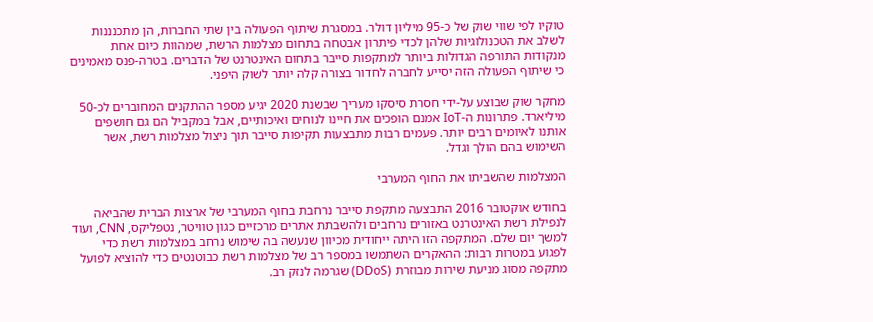טוקיו לפי שווי שוק של כ-95 מיליון דולר. במסגרת שיתוף הפעולה בין שתי החברות, הן מתכנננות לשלב את הטכנולוגיות שלהן לכדי פיתרון אבטחה בתחום מצלמות הרשת, שמהוות כיום אחת מנקודות התורפה הגדולות ביותר למתקפות סייבר בתחום האינטרנט של הדברים. בטרה-פנס מאמינים כי שיתוף הפעולה הזה יסייע לחברה לחדור בצורה קלה יותר לשוק היפני.

מחקר שוק שבוצע על-ידי חסרת סיסקו מעריך שבשנת 2020 יגיע מספר ההתקנים המחוברים לכ-50 מיליארד. פתרונות ה-IoT אמנם הופכים את חיינו לנוחים ואיכותיים, אבל במקביל הם גם חושפים אותנו לאיומים רבים יותר. פעמים רבות מתבצעות תקיפות סייבר תוך ניצול מצלמות רשת, אשר השימוש בהם הולך וגדל.

המצלמות שהשביתו את החוף המערבי

בחודש אוקטובר 2016 התבצעה מתקפת סייבר נרחבת בחוף המערבי של ארצות הברית שהביאה לנפילת רשת האינטרנט באזורים נרחבים ולהשבתת אתרים מרכזיים כגון טוויטר, נטפליקס, CNN, ועוד למשך יום שלם. המתקפה הזו היתה ייחודית מכיוון שנעשה בה שימוש נרחב במצלמות רשת כדי לפגוע במטרות רבות: ההאקרים השתמשו במספר רב של מצלמות רשת כבוטנטים כדי להוציא לפועל מתקפה מסוג מניעת שירות מבוזרת (DDoS) שגרמה לנזק רב.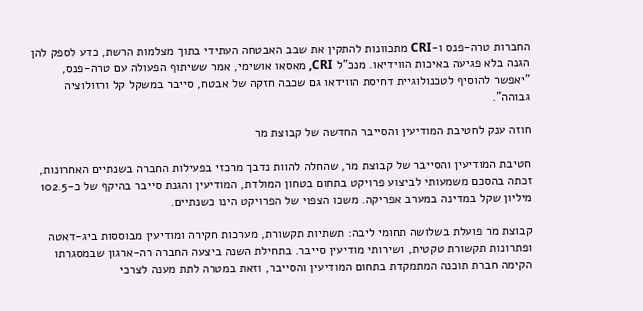החברות טרה-פנס ו-CRI מתכוונות להתקין את שבב האבטחה העתידי בתוך מצלמות הרשת, כדע לספק להן הגנה בלא פגיעה באיכות הווידיאו. מנכ"ל CRI, מאסאו אושימי, אמר ששיתוף הפעולה עם טרה-פנס, "יאפשר להוסיף לטכנולוגיית דחיסת הווידאו גם שכבה חזקה של אבטח, סייבר במשקל קל ורזולוציה גבוהה".

חוזה ענק לחטיבת המודיעין והסייבר החדשה של קבוצת מר

חטיבת המודיעין והסייבר של קבוצת מר, שהחלה להוות נדבך מרכזי בפעילות החברה בשנתיים האחרונות, זכתה בהסכם משמעותי לביצוע פרויקט בתחום בטחון המולדת, המודיעין והגנת סייבר בהיקף של כ-102.5 מיליון שקל במדינה במערב אפריקה. משכו הצפוי של הפרויקט הינו כשנתיים.

קבוצת מר פועלת בשלושה תחומי ליבה: תשתיות תקשורת, מערכות חקירה ומודיעין מבוססות ביג-דאטה ופתרונות תקשורת טקטית, ושירותי מודיעין סייבר. בתחילת השנה ביצעה החברה רה-ארגון שבמסגרתו הקימה חברת תוכנה המתמקדת בתחום המודיעין והסייבר, וזאת במטרה לתת מענה לצרכי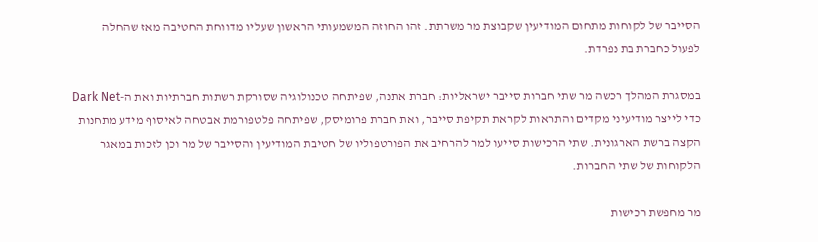הסייבר של לקוחות מתחום המודיעין שקבוצת מר משרתת. זהו החוזה המשמעותי הראשון שעליו מדווחת החטיבה מאז שהחלה לפעול כחברת בת נפרדת.

במסגרת המהלך רכשה מר שתי חברות סייבר ישראליות: חברת אתנה, שפיתחה טכנולוגיה שסורקת רשתות חברתיות ואת ה-Dark Net כדי לייצר מודיעיני מקדים והתראות לקראת תקיפת סייבר, ואת חברת פרומיסק, שפיתחה פלטפורמת אבטחה לאיסוף מידע מתחנות הקצה ברשת הארגונית. שתי הרכישות סייעו למר להרחיב את הפורטפוליו של חטיבת המודיעין והסייבר של מר וכן לזכות במאגר הלקוחות של שתי החברות.

מר מחפשת רכישות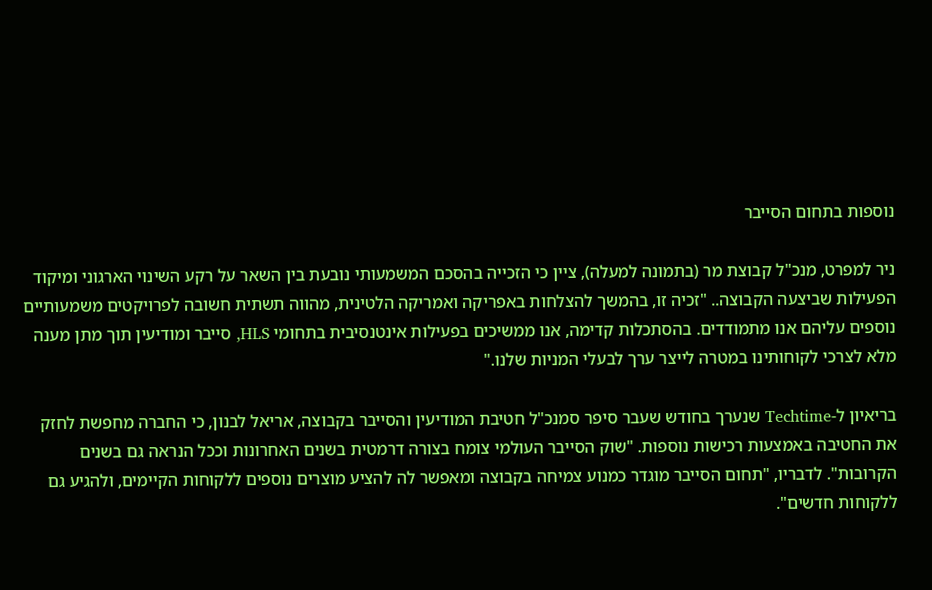נוספות בתחום הסייבר

ניר למפרט, מנכ"ל קבוצת מר (בתמונה למעלה), ציין כי הזכייה בהסכם המשמעותי נובעת בין השאר על רקע השינוי הארגוני ומיקוד הפעילות שביצעה הקבוצה.. "זכיה זו, בהמשך להצלחות באפריקה ואמריקה הלטינית, מהווה תשתית חשובה לפרויקטים משמעותיים נוספים עליהם אנו מתמודדים. בהסתכלות קדימה, אנו ממשיכים בפעילות אינטנסיבית בתחומי HLS, סייבר ומודיעין תוך מתן מענה מלא לצרכי לקוחותינו במטרה לייצר ערך לבעלי המניות שלנו."

בריאיון ל-Techtime שנערך בחודש שעבר סיפר סמנכ"ל חטיבת המודיעין והסייבר בקבוצה, אריאל לבנון, כי החברה מחפשת לחזק את החטיבה באמצעות רכישות נוספות. "שוק הסייבר העולמי צומח בצורה דרמטית בשנים האחרונות וככל הנראה גם בשנים הקרובות". לדבריו, "תחום הסייבר מוגדר כמנוע צמיחה בקבוצה ומאפשר לה להציע מוצרים נוספים ללקוחות הקיימים, ולהגיע גם ללקוחות חדשים".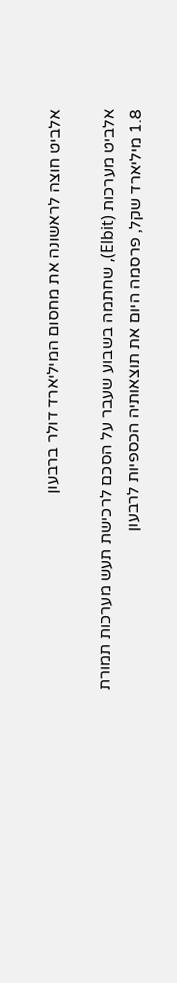אלביט חוצה לראשונה את מחסום המיליארד דולר ברבעון

אלביט מערכות (Elbit), שחתמה בשבוע שעבר על הסכם לרכישת תעש מערכות תמורת 1.8 מיליארד שקל, פרסמה היום את תוצאותיה הכספיות לרבעון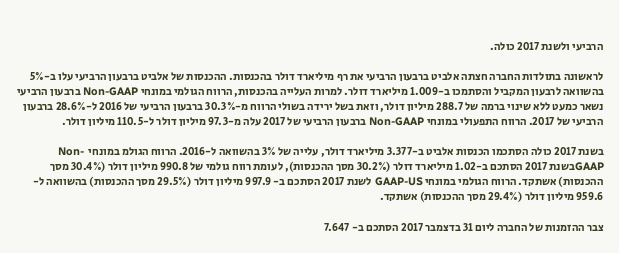הרביעי ולשנת 2017 כולה.

לראשונה בתולדות החברה חצתה אלביט ברבעון הרביעי את רף מיליארד דולר בהכנסות. ההכנסות של אלביט ברבעון הרביעי עלו ב-5% בהשוואה לרבעון המקביל והסתמכו ב-1.009 מיליארד דולר. למרות העלייה בהכנסות, הרווח הגולמי במונחי Non-GAAP ברבעון הרביעי נשאר כמעט ללא שינוי ברמה של 288.7 מיליון דולר, וזאת בשל ירידה בשולי הרווח מ-30.3% ברבעון הרביעי של 2016 ל-28.6% ברבעון הרביעי של 2017. הרווח התפעולי במונחי Non-GAAP ברבעון הרביעי של 2017 עלה מ-97.3 מיליון דולר ל-110.5 מיליון דולר.

בשנת 2017 כולה הסתכמו הכנסות אלביט ב-3.377 מיליארד דולר, עלייה של 3% בהשוואה ל-2016. הרווח הגולמ במונחי  Non-GAAPבשנת 2017 הסתכם ב-1.02 מיליארד דולר (30.2% מסך ההכנסות), לעומת רווח גולמי של 990.8 מיליון דולר (30.4% מסך ההכנסות) אשתקד. הרווח הגולמי במונחי GAAP-US לשנת 2017 הסתכם ב- 997.9 מיליון דולר (29.5% מסך ההכנסות) בהשוואה ל- 959.6 מיליון דולר (29.4% מסך ההכנסות) אשתקד.

צבר ההזמנות של החברה ליום 31 בדצמבר 2017 הסתכם ב- 7.647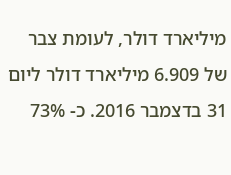מיליארד דולר, לעומת צבר של 6.909 מיליארד דולר ליום 31 בדצמבר 2016. כ- 73%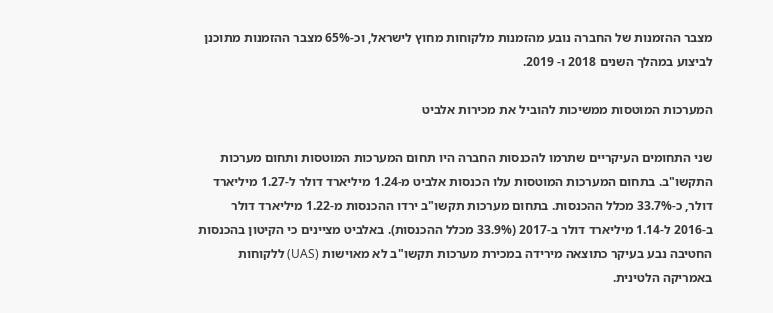מצבר ההזמנות של החברה נובע מהזמנות מלקוחות מחוץ לישראל, וכ-65% מצבר ההזמנות מתוכנן לביצוע במהלך השנים 2018 ו- 2019.

המערכות המוטסות ממשיכות להוביל את מכירות אלביט

שני התחומים העיקריים שתרמו להכנסות החברה היו תחום המערכות המוטסות ותחום מערכות התקשו"ב. בתחום המערכות המוטסות עלו הכנסות אלביט מ-1.24 מיליארד דולר ל-1.27 מיליארד דולר, כ-33.7% מכלל ההכנסות. בתחום מערכות תקשו"ב ירדו ההכנסות מ-1.22 מיליארד דולר ב-2016 ל-1.14 מיליארד דולר ב-2017 (33.9% מכלל ההכנסות). באלביט מציינים כי הקיטון בהכנסות החטיבה נבע בעיקר כתוצאה מירידה במכירת מערכות תקשו"ב לא מאוישות (UAS) ללקוחות באמריקה הלטינית.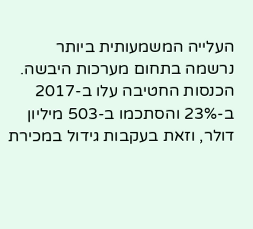העלייה המשמעותית ביותר נרשמה בתחום מערכות היבשה. הכנסות החטיבה עלו ב-2017 ב-23% והסתכמו ב-503 מיליון דולר, וזאת בעקבות גידול במכירת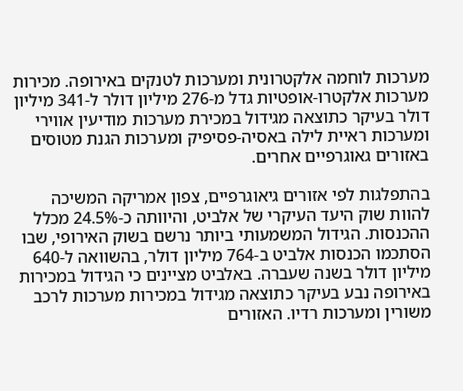מערכות לוחמה אלקטרונית ומערכות לטנקים באירופה. מכירות מערכות אלקטרו-אופטיות גדל מ-276 מיליון דולר ל-341 מיליון דולר בעיקר כתוצאה מגידול במכירת מערכות מודיעין אווירי ומערכות ראיית לילה באסיה-פסיפיק ומערכות הגנת מטוסים באזורים גאוגרפיים אחרים.

בהתפלגות לפי אזורים גיאוגרפיים, צפון אמריקה המשיכה להוות שוק היעד העיקרי של אלביט, והיוותה כ-24.5% מכלל ההכנסות. הגידול המשמעותי ביותר נרשם בשוק האירופי, שבו הסתכמו הכנסות אלביט ב-764 מיליון דולר, בהשוואה ל-640 מיליון דולר בשנה שעברה. באלביט מציינים כי הגידול במכירות באירופה נבע בעיקר כתוצאה מגידול במכירות מערכות לרכב משורין ומערכות רדיו. האזורים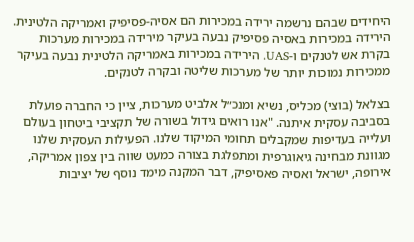היחידים שבהם נרשמה ירידה במכירות הם אסיה-פסיפיק ואמריקה הלטינית. הירידה במכירות באסיה פסיפיק נבעה בעיקר מירידה במכירות מערכות בקרת אש לטנקים ו-UAS. הירידה במכירות באמריקה הלטינית נבעה בעיקר ממכירות נמוכות יותר של מערכות שליטה ובקרה לטנקים.

בצלאל (בוצי) מכליס, נשיא ומנכ״ל אלביט מערכות, ציין כי החברה פועלת בסביבה עסקית איתנה. "אנו רואים גידול בשורה של תקציבי ביטחון בעולם ועלייה בעדיפות שמקבלים תחומי המיקוד שלנו. הפעילות העסקית שלנו מגוונת מבחינה גיאוגרפית ומתפלגת בצורה כמעט שווה בין צפון אמריקה, אירופה, ישראל ואסיה פאסיפיק, דבר המקנה מימד נוסף של יציבות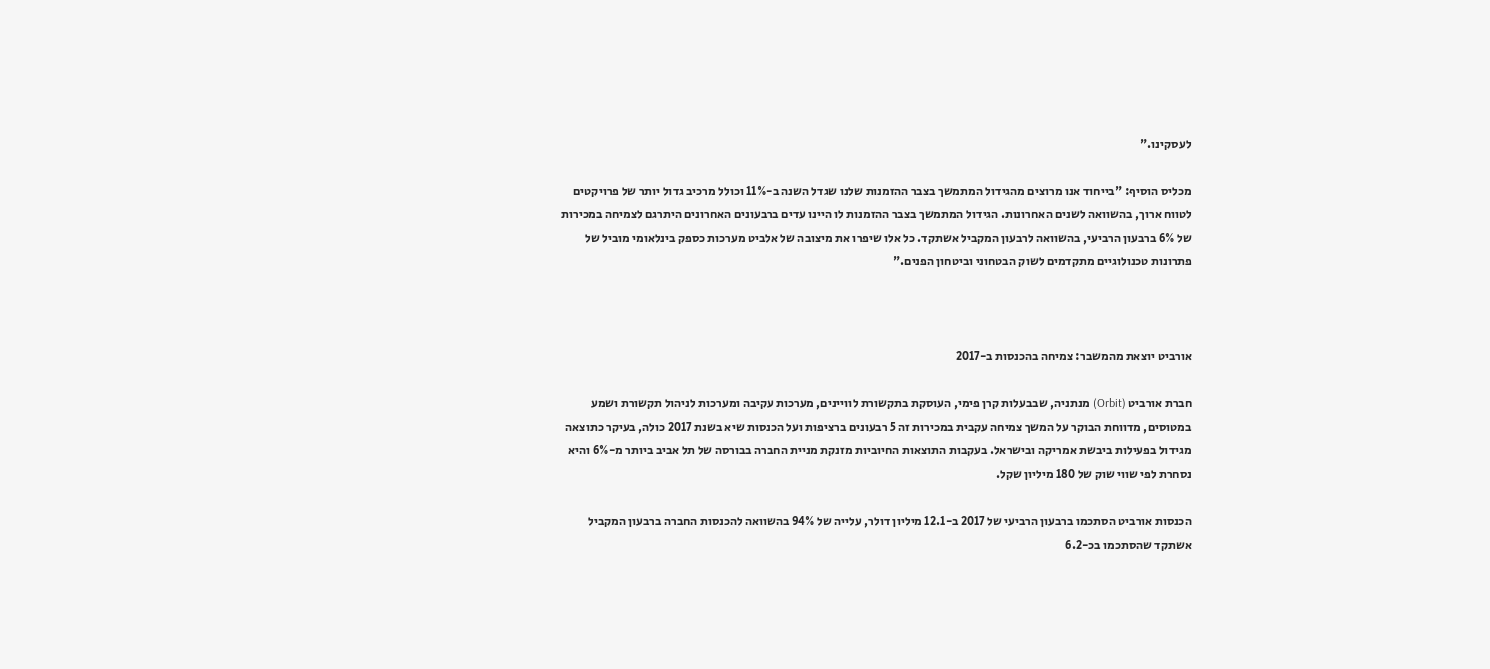לעסקינו."

מכליס הוסיף: "בייחוד אנו מרוצים מהגידול המתמשך בצבר ההזמנות שלנו שגדל השנה ב-11% וכולל מרכיב גדול יותר של פרויקטים לטווח ארוך, בהשוואה לשנים האחרונות. הגידול המתמשך בצבר ההזמנות לו היינו עדים ברבעונים האחרונים היתרגם לצמיחה במכירות של 6% ברבעון הרביעי, בהשוואה לרבעון המקביל אשתקד. כל אלו שיפרו את מיצובה של אלביט מערכות כספק בינלאומי מוביל של פתרונות טכנולוגיים מתקדמים לשוק הבטחוני וביטחון הפנים."



אורביט יוצאת מהמשבר: צמיחה בהכנסות ב-2017

חברת אורביט (Orbit) מנתניה, שבבעלות קרן פימי, העוסקת בתקשורת לוויינים, מערכות עקיבה ומערכות לניהול תקשורת ושמע במטוסים, מדווחת הבוקר על המשך צמיחה עקבית במכירות זה 5 רבעונים ברציפות ועל הכנסות שיא בשנת 2017 כולה, בעיקר כתוצאה מגידול בפעילות ביבשת אמריקה ובישראל. בעקבות התוצאות החיוביות מזנקת מניית החברה בבורסה של תל אביב ביותר מ-6% והיא נסחרת לפי שווי שוק של 180 מיליון שקל.

הכנסות אורביט הסתכמו ברבעון הרביעי של 2017 ב-12.1 מיליון דולר, עלייה של 94% בהשוואה להכנסות החברה ברבעון המקביל אשתקד שהסתכמו בכ-6.2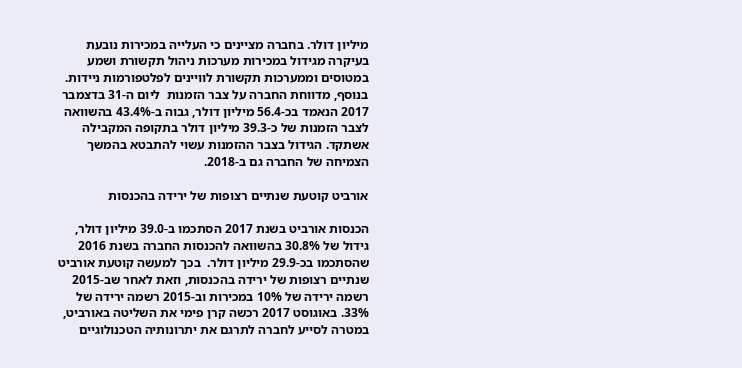מיליון דולר. בחברה מציינים כי העלייה במכירות נובעת בעיקרה מגידול במכירות מערכות ניהול תקשורת ושמע במטוסים וממערכות תקשורת לוויינים לפלטפורמות ניידות. בנוסף, מדווחת החברה על צבר הזמנות  ליום ה-31 בדצמבר 2017 הנאמד בכ-56.4 מיליון דולר, גבוה ב-43.4% בהשוואה לצבר הזמנות של כ-39.3 מיליון דולר בתקופה המקבילה אשתקד. הגידול בצבר ההזמנות עשוי להתבטא בהמשך הצמיחה של החברה גם ב-2018.

אורביט קוטעת שנתיים רצופות של ירידה בהכנסות

הכנסות אורביט בשנת 2017 הסתכמו ב-39.0 מיליון דולר, גידול של 30.8% בהשוואה להכנסות החברה בשנת 2016 שהסתכמו בכ-29.9 מיליון דולר.  בכך למעשה קוטעת אורביט שנתיים רצופות של ירידה בהכנסות, וזאת לאחר שב-2015 רשמה ירידה של 10% במכירות וב-2015 רשמה ירידה של 33%. באוגוסט 2017 רכשה קרן פימי את השליטה באורביט, במטרה לסייע לחברה לתרגם את יתרונותיה הטכנולוגיים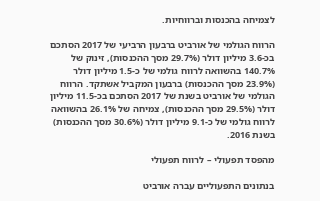לצמיחה בהכנסות וברווחיות.

הרווח הגולמי של אורביט ברבעון הרביעי של 2017 הסתכם בכ-3.6 מיליון דולר (29.7% מסך ההכנסות), זינוק של 140.7% בהשוואה לרווח גולמי של כ-1.5 מיליון דולר (23.9% מסך ההכנסות) ברבעון המקביל אשתקד. הרווח הגולמי של אורביט בשנת של 2017 הסתכם בכ-11.5 מיליון דולר (29.5% מסך ההכנסות), צמיחה של 26.1% בהשוואה לרווח גולמי של כ-9.1 מיליון דולר (30.6% מסך ההכנסות) בשנת 2016.

מהפסד תפעולי – לרווח תפעולי

בנתונים התפעוליים עברה אורביט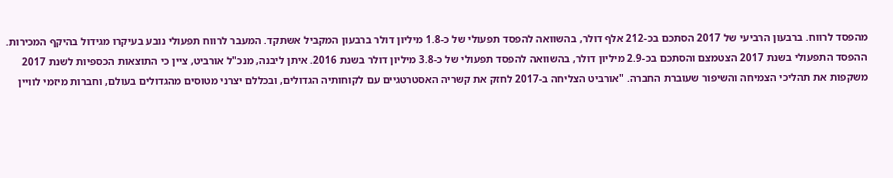מהפסד לרווח. ברבעון הרביעי של 2017 הסתכם בכ-212 אלף דולר, בהשוואה להפסד תפעולי של כ-1.8 מיליון דולר ברבעון המקביל אשתקד. המעבר לרווח תפעולי נובע בעיקרו מגידול בהיקף המכירות. ההפסד התפעולי בשנת 2017 הצטמצם והסתכם בכ-2.9 מיליון דולר, בהשוואה להפסד תפעולי של כ-3.8 מיליון דולר בשנת 2016. איתן ליבנה, מנכ"ל אורביט, ציין כי התוצאות הכספיות לשנת 2017 משקפות את תהליכי הצמיחה והשיפור שעוברת החברה. "אורביט הצליחה ב-2017 לחזק את קשריה האסטרטגיים עם לקוחותיה הגדולים, ובכללם יצרני מטוסים מהגדולים בעולם, וחברות מיזמי לוויין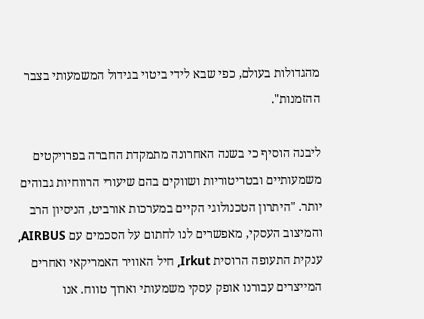מהגדולות בעולם, כפי שבא לידי ביטוי בגידול המשמעותי בצבר ההזמנות".

ליבנה הוסיף כי בשנה האחרונה מתמקדת החברה בפרויקטים משמעותיים ובטריטוריות ושווקים בהם שיעורי הרווחיות גבוהים יותר. "היתרון הטכנולוגי הקיים במערכות אורביט, הניסיון הרב והמיצוב העסקי, מאפשרים לנו לחתום על הסכמים עם AIRBUS, ענקית התעופה הרוסית Irkut, חיל האוויר האמריקאי ואחרים המייצרים עבורנו אופק עסקי משמעותי וארוך טווח. אנו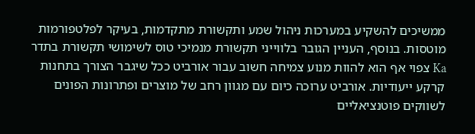ממשיכים להשקיע במערכות ניהול שמע ותקשורת מתקדמות, בעיקר לפלטפורמות מוטסות. בנוסף, העניין הגובר בלווייני תקשורת מנמיכי טוס לשימושי תקשורת בתדר Ka צפוי אף הוא להוות מנוע צמיחה חשוב עבור אורביט ככל שיגבר הצורך בתחנות קרקע ייעודיות. אורביט ערוכה כיום עם מגוון רחב של מוצרים ופתרונות הפונים לשווקים פוטנציאליים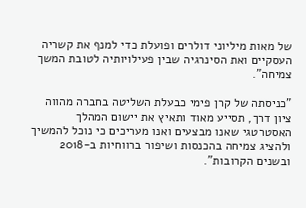של מאות מיליוני דולרים ופועלת כדי למנף את קשריה העסקיים ואת הסינרגיה שבין פעילויותיה לטובת המשך צמיחה".

"כניסתה של קרן פימי כבעלת השליטה בחברה מהווה ציון דרך, תסייע מאוד ותאיץ את יישום המהלך האסטרטגי שאנו מבצעים ואנו מעריכים כי נוכל להמשיך ולהציג צמיחה בהכנסות ושיפור ברווחיות ב-2018 ובשנים הקרובות".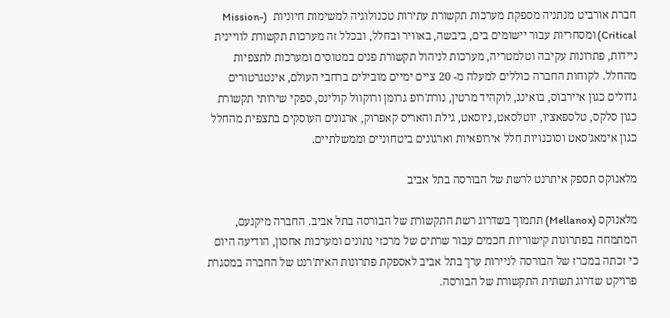חברת אורביט מנתניה מספקת מערכות תקשורת עתירות טכנולוגיה למשימות חיוניות  (Mission-Critical) ומסחריות עבור יישומים בים, ביבשה, באוויר ובחלל, ובכלל זה מערכות תקשורת לוויינית ניידות, פתרונות עקיבה וטלמטריה, מערכות לניהול תקשורת פנים במטוסים ומערכות לתצפיות מהחלל. לקוחות החברה כוללים למעלה מ- 20 ציים ימיים מובילים ברחבי העולם, אינטגרטורים גדולים כגון איירבוס, בואינג, לוקהיד מרטין, נורת'רופ גרומן ורוקוול קולינס, ספקי שירותי תקשורת כגון סלקס, טלספאציו, יוטלסאט, ניוסאט, גילת והאריס קאפרוק, ארגונים העוסקים בתצפית מהחלל כגון אימאג'סאט וסוכנויות חלל אירופאיות וארגונים ביטחוניים וממשלתיים.

מלאנוקס תספק איתרנט לרשת של הבורסה בתל אביב

מלאנוקס (Mellanox) תתמוך בשדרוג רשת התקשורת של הבורסה בתל אביב. החברה מיקנעם, המתמחה בפתרונות קישוריות חכמים עבור שרתים של מרכזי נתונים ומערכות אחסון, הודיעה היום כי זכתה במכרז של הבורסה לניירות ערך בתל אביב לאספקת פתרונות האית'רנט של החברה במסגרת פרויקט שדרוג תשתית התקשורת של הבורסה.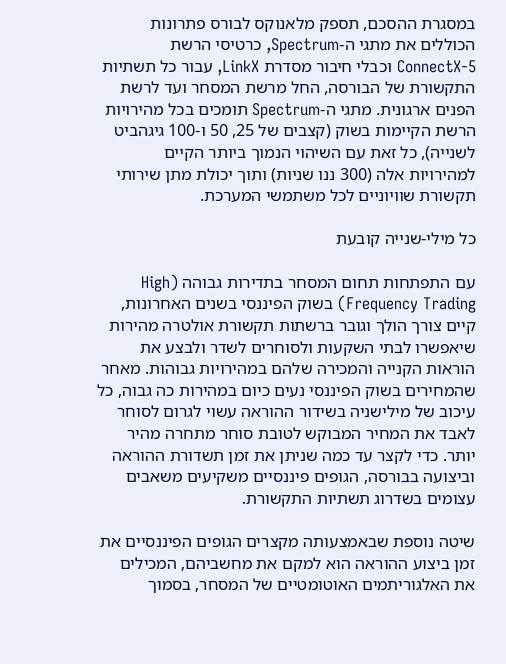במסגרת ההסכם, תספק מלאנוקס לבורס פתרונות הכוללים את מתגי ה-Spectrum, כרטיסי הרשת ConnectX-5 וכבלי חיבור מסדרת LinkX, עבור כל תשתיות התקשורת של הבורסה, החל מרשת המסחר ועד לרשת הפנים ארגונית. מתגי ה-Spectrum תומכים בכל מהירויות הרשת הקיימות בשוק (קצבים של 25, 50 ו-100 גיגהביט לשנייה), כל זאת עם השיהוי הנמוך ביותר הקיים למהירויות אלה (300 ננו שניות) ותוך יכולת מתן שירותי תקשורת שוויוניים לכל משתמשי המערכת.

כל מילי-שנייה קובעת

עם התפתחות תחום המסחר בתדירות גבוהה (High Frequency Trading) בשוק הפיננסי בשנים האחרונות, קיים צורך הולך וגובר ברשתות תקשורת אולטרה מהירות שיאפשרו לבתי השקעות ולסוחרים לשדר ולבצע את הוראות הקנייה והמכירה שלהם במהירויות גבוהות. מאחר שהמחירים בשוק הפיננסי נעים כיום במהירות כה גבוה, כל עיכוב של מילישניה בשידור ההוראה עשוי לגרום לסוחר לאבד את המחיר המבוקש לטובת סוחר מתחרה מהיר יותר. כדי לקצר עד כמה שניתן את זמן תשדורת ההוראה וביצועה בבורסה, הגופים פיננסיים משקיעים משאבים עצומים בשדרוג תשתיות התקשורת.

שיטה נוספת שבאמצעותה מקצרים הגופים הפיננסיים את זמן ביצוע ההוראה הוא למקם את מחשביהם, המכילים את האלגוריתמים האוטומטיים של המסחר, בסמוך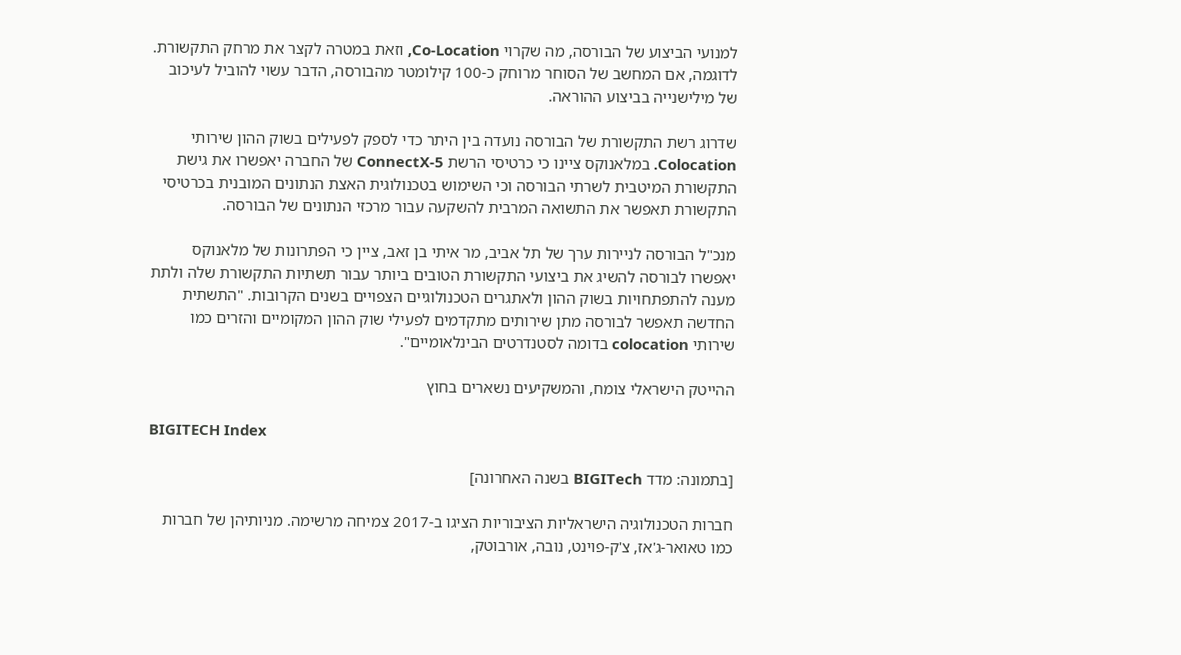למנועי הביצוע של הבורסה, מה שקרוי Co-Location, וזאת במטרה לקצר את מרחק התקשורת. לדוגמה, אם המחשב של הסוחר מרוחק כ-100 קילומטר מהבורסה, הדבר עשוי להוביל לעיכוב של מילישנייה בביצוע ההוראה.

שדרוג רשת התקשורת של הבורסה נועדה בין היתר כדי לספק לפעילים בשוק ההון שירותי Colocation. במלאנוקס ציינו כי כרטיסי הרשת ConnectX-5 של החברה יאפשרו את גישת התקשורת המיטבית לשרתי הבורסה וכי השימוש בטכנולוגית האצת הנתונים המובנית בכרטיסי התקשורת תאפשר את התשואה המרבית להשקעה עבור מרכזי הנתונים של הבורסה.

מנכ"ל הבורסה לניירות ערך של תל אביב, מר איתי בן זאב, ציין כי הפתרונות של מלאנוקס יאפשרו לבורסה להשיג את ביצועי התקשורת הטובים ביותר עבור תשתיות התקשורת שלה ולתת מענה להתפתחויות בשוק ההון ולאתגרים הטכנולוגיים הצפויים בשנים הקרובות. "התשתית החדשה תאפשר לבורסה מתן שירותים מתקדמים לפעילי שוק ההון המקומיים והזרים כמו שירותי colocation בדומה לסטנדרטים הבינלאומיים".

ההייטק הישראלי צומח, והמשקיעים נשארים בחוץ

BIGITECH Index

[בתמונה: מדד BIGITech בשנה האחרונה]

חברות הטכנולוגיה הישראליות הציבוריות הציגו ב-2017 צמיחה מרשימה. מניותיהן של חברות כמו טאואר-ג'אז, צ'ק-פוינט, נובה, אורבוטק,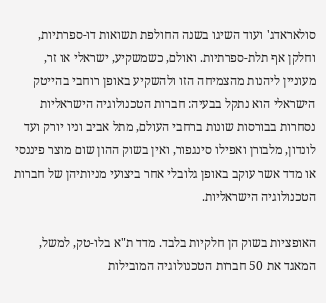סולאראדג' ועוד השיגו בשנה החולפת תשואות דו-ספרתיות, וחלקן אף תלת-ספרתיות. ואולם, כשמשקיע, ישראלי או זר, מעוניין ליהנות מהצמיחה הזו ולהשקיע באופן רוחבי בהייטק הישראלי הוא נתקל בבעיה: חברות הטכנולוגיה הישראליות נסחרות בבורסות שונות ברחבי העולם, מתל אביב וניו יורק ועד לונדון, מלבורן ואפילו סינגפור, ואין בשוק ההון שום מוצר פיננסי או מדד אשר עוקב באופן גלובלי אחר ביצועי מניותיהן של חברות הטכנולוגיה הישראליות.

האופציות בשוק הן חלקיות בלבד. מדד ת"א בלו-טק, למשל, המאגד את 50 חברות הטכנולוגיה המובילות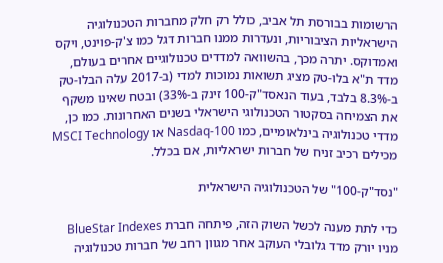הרשומות בבורסת תל אביב, כולל רק חלק מחברות הטכנולוגיה הישראליות הציבוריות, ונעדרות ממנו חברות דגל כמו צ'ק-פוינט, ויקס ואמדוקס. יתרה מכך, בהשוואה למדדים טכנולוגיים אחרים בעולם, מדד ת"א בלו-טק מציג תשואות נמוכות למדי (ב-2017 עלה הבלו-טק ב-8.3% בלבד, בעוד הנאסד"ק-100 זינק ב-33%) ובטח שאינו משקף את הצמיחה בסקטור הטכנולוגי הישראלי בשנים האחרונות. כמו כן, מדדי טכנולוגיה בינלאומיים, כמו Nasdaq-100 או MSCI Technology מכילים רכיב זניח של חברות ישראליות, אם בכלל.

"נסד"ק-100" של הטכנולוגיה הישראלית

כדי לתת מענה לכשל השוק הזה, פיתחה חברת BlueStar Indexes  מניו יורק מדד גלובלי העוקב אחר מגוון רחב של חברות טכנולוגיה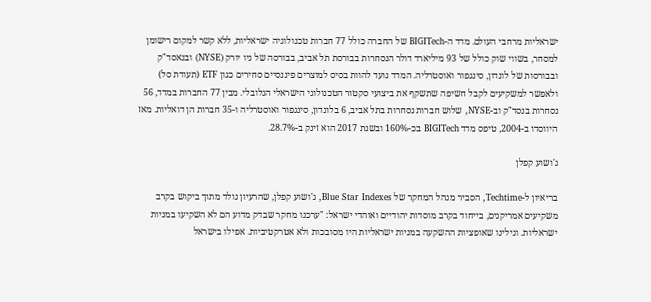ישראליות מרחבי העולם. מדד ה-BIGITech של החברה כולל 77 חברות טכנולוגיה ישראליות, ללא קשר למקום רישומן למסחר, בשווי שוק כולל של 93 מיליארד דולר הנסחרות בבורסת תל אביב, בבורסה של ניו יורק (NYSE) ובנאסד"ק ובבורסות של לונדון, סינגפור ואוסטרליה. המדד נועד להוות בסיס למוצרים פיננסיים סחירים כגון ETF (תעודת סל) ולאפשר למשקיעים לקבל חשיפה שתשקף את ביצועי סקטור הטכנולוגי הישראלי הגלובלי. מבין 77 החברות במדד, 56 נסחרות בנסד"ק וב-NYSE, שלוש חברות נסחרות בתל אביב, 6 בלונדון, סינגפור ואוסטרליה ו-35 חברות הן דואליות. מאז היווסדו ב-2004, טיפס מדד BIGITech בכ-160% ובשנת 2017 הוא זינק ב-28.7%.

ג'ושוע קפלן

בריאיון ל-Techtime, הסביר מנהל המחקר של Blue Star Indexes, ג'ושוע קפלן, שהרעיון נולד מתוך ביקוש בקרב משקיעים אמריקנים, בייחוד בקרב מוסדות יהודיים ואוהדי ישראל: "ערכנו מחקר שבדק מדוע הם לא השקיעו במניות ישראליות. וגילינו שאופציות ההשקעה במניות ישראליות היו מסובכות ולא אטרקטיביות. אפילו בישראל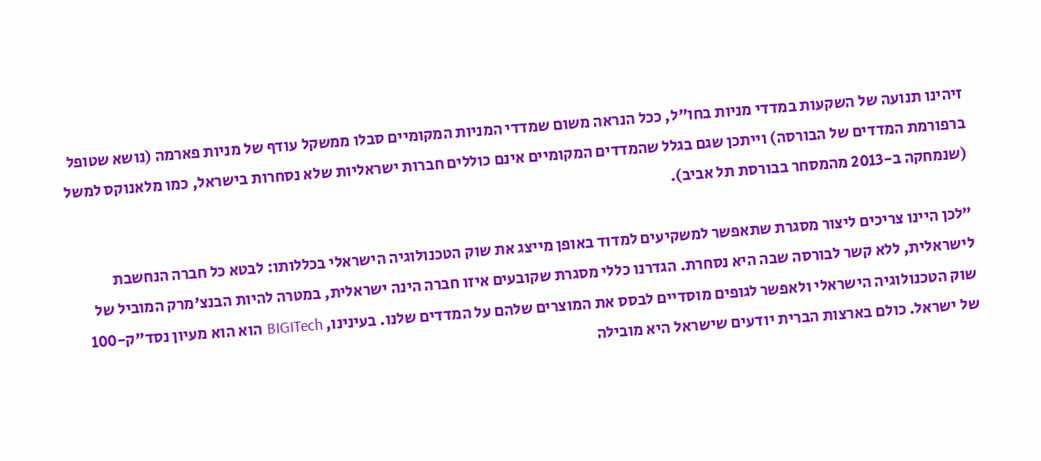זיהינו תנועה של השקעות במדדי מניות בחו"ל, ככל הנראה משום שמדדי המניות המקומיים סבלו ממשקל עודף של מניות פארמה (נושא שטופל ברפורמת המדדים של הבורסה) וייתכן שגם בגלל שהמדדים המקומיים אינם כוללים חברות ישראליות שלא נסחרות בישראל, כמו מלאנוקס למשל (שנמחקה ב-2013 מהמסחר בבורסת תל אביב).

"לכן היינו צריכים ליצור מסגרת שתאפשר למשקיעים למדוד באופן מייצג את שוק הטכנולוגיה הישראלי בכללותו: לבטא כל חברה הנחשבת לישראלית, ללא קשר לבורסה שבה היא נסחרת. הגדרנו כללי מסגרת שקובעים איזו חברה הינה ישראלית, במטרה להיות הבנצ'מרק המוביל של שוק הטכנולוגיה הישראלי ולאפשר לגופים מוסדיים לבסס את המוצרים שלהם על המדדים שלנו. בעינינו, BIGITech הוא הוא מעיון נסד"ק-100 של ישראל. כולם בארצות הברית יודעים שישראל היא מובילה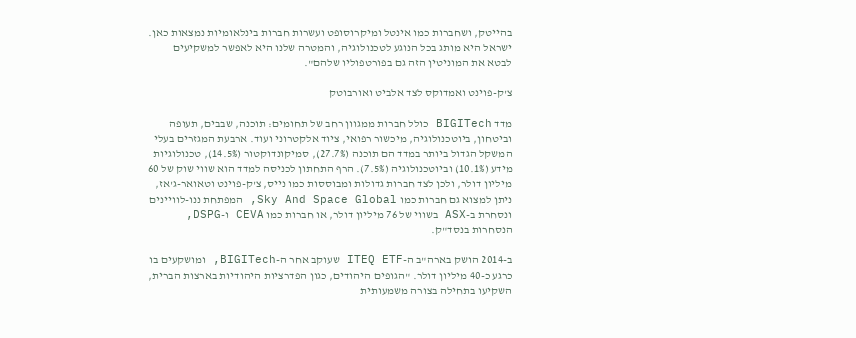בהייטק, ושחברות כמו אינטל ומיקרוסופט ועשרות חברות בינלאומיות נמצאות כאן. ישראל היא מותג בכל הנוגע לטכנולוגיה, והמטרה שלנו היא לאפשר למשקיעים לבטא את המוניטין הזה גם בפורטפוליו שלהם".

צ'ק-פוינט ואמדוקס לצד אלביט ואורבוטק

מדד BIGITech כולל חברות ממגוון רחב של תחומים: תוכנה, שבבים, תעופה וביטחון, ביוטכנולוגיה, מיכשור רפואי, ציוד אלקטרוני ועוד. ארבעת המגזרים בעלי המשקל הגדול ביותר במדד הם תוכנה (27.7%), סמיקונדוקטור (14.5%), טכנולוגיות מידע (10.1%) וביוטכנולוגיה (7.5%). הרף התחתון לכניסה למדד הוא שווי שוק של 60 מיליון דולר, ולכן לצד חברות גדולות ומבוססות כמו נייס, צ'ק-פוינט וטאואר-ג'אז, ניתן למצוא גם חברות כמו Sky And Space Global, המפתחת ננו-לוויינים ונסחרת ב-ASX בשווי של 76 מיליון דולר, או חברות כמו CEVA ו-DSPG, הנסחרות בנסד"ק.

ב-2014 הושק בארה"ב ה-ITEQ ETF שעוקב אחר ה-BIGITech, ומושקעים בו כרגע כ-40 מיליון דולר. "הגופים היהודים, כגון הפדרציות היהודיות בארצות הברית, השקיעו בתחילה בצורה משמעותית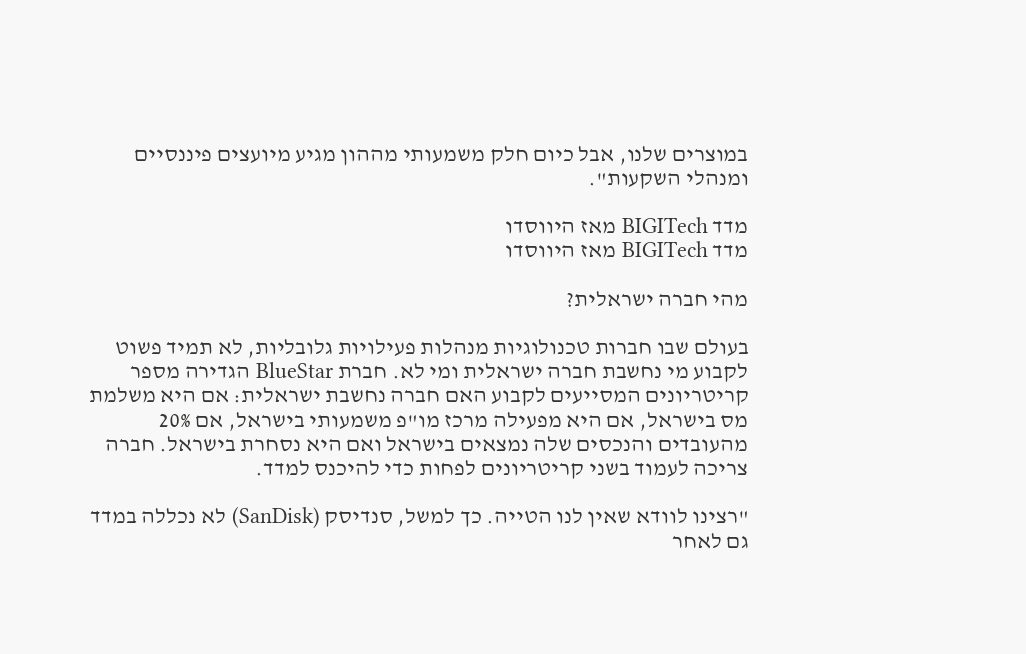במוצרים שלנו, אבל כיום חלק משמעותי מההון מגיע מיועצים פיננסיים ומנהלי השקעות".

מדד BIGITech מאז היווסדו
מדד BIGITech מאז היווסדו

מהי חברה ישראלית?

בעולם שבו חברות טכנולוגיות מנהלות פעילויות גלובליות, לא תמיד פשוט לקבוע מי נחשבת חברה ישראלית ומי לא. חברת BlueStar הגדירה מספר קריטריונים המסייעים לקבוע האם חברה נחשבת ישראלית: אם היא משלמת מס בישראל, אם היא מפעילה מרכז מו"פ משמעותי בישראל, אם 20% מהעובדים והנכסים שלה נמצאים בישראל ואם היא נסחרת בישראל. חברה צריכה לעמוד בשני קריטריונים לפחות כדי להיכנס למדד.

"רצינו לוודא שאין לנו הטייה. כך למשל, סנדיסק (SanDisk) לא נכללה במדד גם לאחר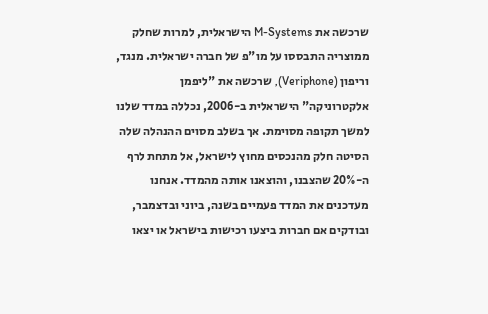שרכשה את M-Systems הישראלית, למרות שחלק ממוצריה התבססו על מו"פ של חברה ישראלית. מנגד, וריפון (Veriphone), שרכשה את "ליפמן אלקטרוניקה" הישראלית ב-2006, נכללה במדד שלנו למשך תקופה מסוימת. אך בשלב מסוים ההנהלה שלה הסיטה חלק מהנכסים מחוץ לישראל, אל מתחת לרף ה-20% שהצבנו, והוצאנו אותה מהמדד. אנחנו מעדכנים את המדד פעמיים בשנה, ביוני ובדצמבר, ובודקים אם חברות ביצעו רכישות בישראל או יצאו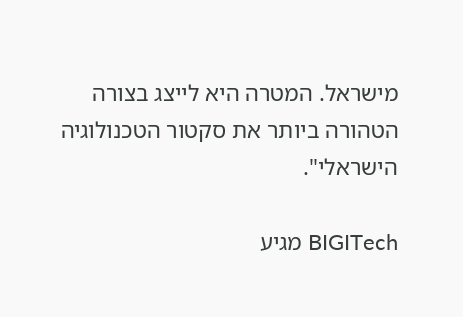מישראל. המטרה היא לייצג בצורה הטהורה ביותר את סקטור הטכנולוגיה הישראלי".

BIGITech מגיע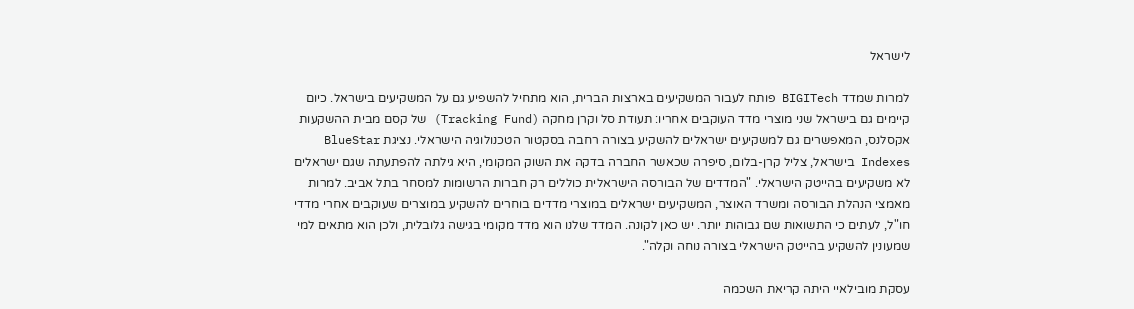לישראל

למרות שמדד BIGITech פותח לעבור המשקיעים בארצות הברית, הוא מתחיל להשפיע גם על המשקיעים בישראל. כיום קיימים גם בישראל שני מוצרי מדד העוקבים אחריו: תעודת סל וקרן מחקה (Tracking Fund) של קסם מבית ההשקעות אקסלנס, המאפשרים גם למשקיעים ישראלים להשקיע בצורה רחבה בסקטור הטכנולוגיה הישראלי. נציגת BlueStar Indexes בישראל, צליל קרן-בלום, סיפרה שכאשר החברה בדקה את השוק המקומי, היא גילתה להפתעתה שגם ישראלים לא משקיעים בהייטק הישראלי. "המדדים של הבורסה הישראלית כוללים רק חברות הרשומות למסחר בתל אביב. למרות מאמצי הנהלת הבורסה ומשרד האוצר, המשקיעים ישראלים במוצרי מדדים בוחרים להשקיע במוצרים שעוקבים אחרי מדדי חו"ל, לעתים כי התשואות שם גבוהות יותר. יש כאן לקונה. המדד שלנו הוא מדד מקומי בגישה גלובלית, ולכן הוא מתאים למי שמעונין להשקיע בהייטק הישראלי בצורה נוחה וקלה".

עסקת מובילאיי היתה קריאת השכמה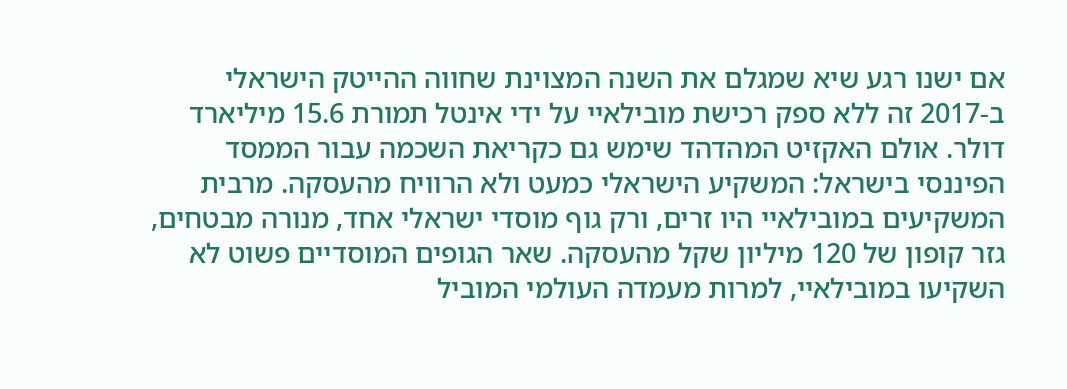אם ישנו רגע שיא שמגלם את השנה המצוינת שחווה ההייטק הישראלי ב-2017 זה ללא ספק רכישת מובילאיי על ידי אינטל תמורת 15.6 מיליארד דולר. אולם האקזיט המהדהד שימש גם כקריאת השכמה עבור הממסד הפיננסי בישראל: המשקיע הישראלי כמעט ולא הרוויח מהעסקה. מרבית המשקיעים במובילאיי היו זרים, ורק גוף מוסדי ישראלי אחד, מנורה מבטחים, גזר קופון של 120 מיליון שקל מהעסקה. שאר הגופים המוסדיים פשוט לא השקיעו במובילאיי, למרות מעמדה העולמי המוביל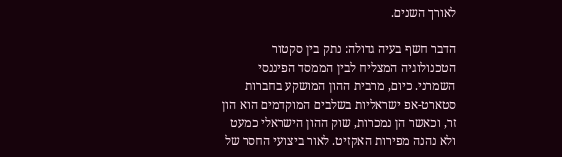לאורך השנים.

הדבר חשף בעיה גדולה: נתק בין סקטור הטכנולוגיה המצליח לבין הממסד הפיננסי השמרני. כיום, מרבית ההון המושקע בחברות סטארט-אפ ישראליות בשלבים המוקדמים הוא הון זר, וכאשר הן נמכרות, שוק ההון הישראלי כמעט ולא נהנה מפירות האקזיט. לאור ביצועי החסר של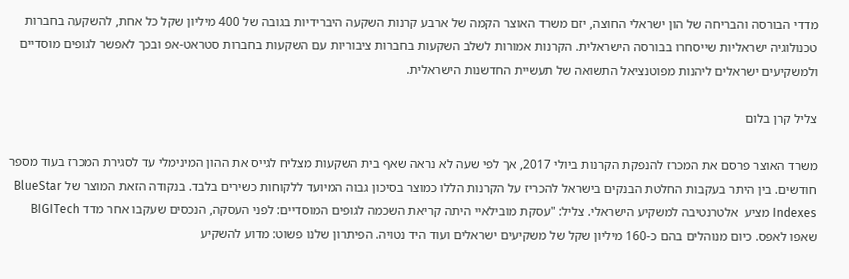מדדי הבורסה והבריחה של הון ישראלי החוצה, יזם משרד האוצר הקמה של ארבע קרנות השקעה היברידיות בגובה של 400 מיליון שקל כל אחת, להשקעה בחברות טכנולוגיה ישראליות שייסחרו בבורסה הישראלית. הקרנות אמורות לשלב השקעות בחברות ציבוריות עם השקעות בחברות סטראט-אפ ובכך לאפשר לגופים מוסדיים ולמשקיעים ישראלים ליהנות מפוטנציאל התשואה של תעשיית החדשנות הישראלית.

צליל קרן בלום

משרד האוצר פרסם את המכרז להנפקת הקרנות ביולי 2017, אך לפי שעה לא נראה שאף בית השקעות מצליח לגייס את ההון המינימלי עד לסגירת המכרז בעוד מספר חודשים. בין היתר בעקבות החלטת הבנקים בישראל להכריז על הקרנות הללו כמוצר בסיכון גבוה המיועד ללקוחות כשירים בלבד. בנקודה הזאת המוצר של BlueStar Indexes מציע  אלטרנטיבה למשקיע הישראלי. צליל: "עסקת מובילאיי היתה קריאת השכמה לגופים המוסדיים: לפני העסקה, הנכסים שעקבו אחר מדד BIGITech שאפו לאפס. כיום מנוהלים בהם כ-160 מיליון שקל של משקיעים ישראלים ועוד היד נטויה. הפיתרון שלנו פשוט: מדוע להשקיע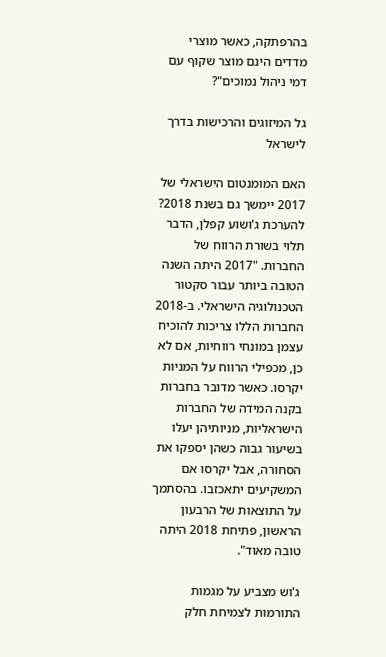בהרפתקה, כאשר מוצרי מדדים הינם מוצר שקוף עם דמי ניהול נמוכים"?

גל המיזוגים והרכישות בדרך לישראל

האם המומנטום הישראלי של 2017 יימשך גם בשנת 2018? להערכת ג'ושוע קפלן, הדבר תלוי בשורת הרווח של החברות. "2017 היתה השנה הטובה ביותר עבור סקטור הטכנולוגיה הישראלי. ב-2018 החברות הללו צריכות להוכיח עצמן במונחי רווחיות, אם לא כן, מכפילי הרווח על המניות יקרסו. כאשר מדובר בחברות בקנה המידה של החברות הישראליות, מניותיהן יעלו בשיעור גבוה כשהן יספקו את הסחורה, אבל יקרסו אם המשקיעים יתאכזבו. בהסתמך על התוצאות של הרבעון הראשון, פתיחת 2018 היתה טובה מאוד".

ג'וש מצביע על מגמות התורמות לצמיחת חלק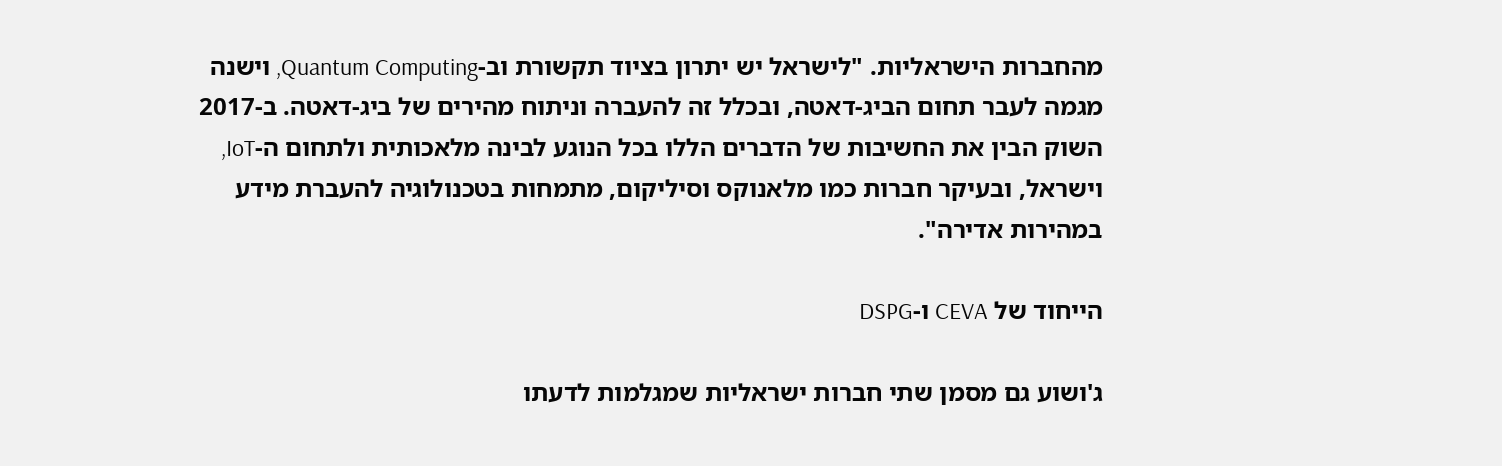מהחברות הישראליות. "לישראל יש יתרון בציוד תקשורת וב-Quantum Computing, וישנה מגמה לעבר תחום הביג-דאטה, ובכלל זה להעברה וניתוח מהירים של ביג-דאטה. ב-2017 השוק הבין את החשיבות של הדברים הללו בכל הנוגע לבינה מלאכותית ולתחום ה-IoT, וישראל, ובעיקר חברות כמו מלאנוקס וסיליקום, מתמחות בטכנולוגיה להעברת מידע במהירות אדירה".

הייחוד של CEVA ו-DSPG

ג'ושוע גם מסמן שתי חברות ישראליות שמגלמות לדעתו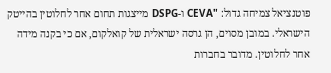פוטנציאל צמיחה גדול: "CEVA ו-DSPG מייצגות תחום אחר לחלוטין בהייטק הישראלי. במובן מסוים, הן גרסה ישראלית של קואלקום, אם כי בקנה מידה אחר לחלוטין. מדובר בחברות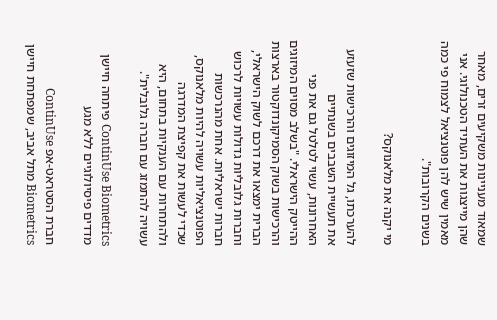שמאוד מעניינות משקיעים זרים, מאחר שהן מייצגות את העתיד הטכנולוגי. אני מאמין שיש להן פוטנציאל לצמוח פי כמה בשנים הקרובות".

מי יקנה את מלאנוקס?

להערכתו, גל המיזוגים והרכישות שזעזע את תעשיית השבבים בשנתיים האחרונות, עשוי לטלטל גם את פני ההייטק הישראלי. "בשלב מסוים המיזוגים והרכישות בשוק הסמיקונדוקטור בארצות הברית ימצאו את דרכם לשוק הישראלי, וחברות גלובליות גדולות עשויות לרכוש חברות ישראליות. אחת מהנרכשות הפוטנציאליות עשויה להיות מלאנוקס, שכדי לעשות את קפיצת המדרגה ולהתחרות עם הענקיות בתחום, היא עשויה להתמזג עם חברה גלובלית".

ContinUse Biometrics פיתחה חיישן מדדים פיסיולוגיים ללא מגע

חברת הסטראט-אפ ContinUse Biometrics מתל אביב, שמפתחת חיישן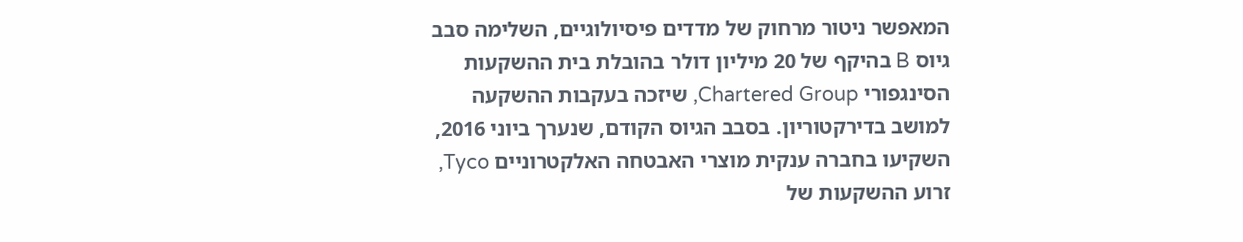המאפשר ניטור מרחוק של מדדים פיסיולוגיים, השלימה סבב גיוס B בהיקף של 20 מיליון דולר בהובלת בית ההשקעות הסינגפורי Chartered Group, שיזכה בעקבות ההשקעה למושב בדירקטוריון. בסבב הגיוס הקודם, שנערך ביוני 2016, השקיעו בחברה ענקית מוצרי האבטחה האלקטרוניים Tyco, זרוע ההשקעות של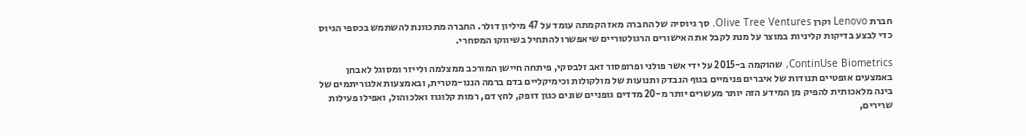חברת Lenovo וקרן Olive Tree Ventures. סך גיוסיה של החברה מאז הקמתה עומד על 47 מיליון דולר. החברה מתכוונת להשתמש בכספי הגיוס כדי לבצע בדיקות קליניות במוצר על מנת לקבל את האישורים הרגולטוריים שיאפשרו להתחיל בשיווקו המסחרי.

ContinUse Biometrics, שהוקמה ב-2015 על ידי אשר פולני ופרופסור זאב זלבסקי, פיתחה חיישן המורכב ממצלמה ולייזר ומסוגל לאבחן באמצעים אופטיים תנודות של איברים פנימיים בגוף הנבדק ותנועות של מולקולות וכימיקליים בדם ברמה הננו-מטרית, ובאמצעות אלגוריתמים של בינה מלאכותית להפיק מן המידע הזה יותר מעשרים יותר מ-20 מדדים גופניים שונים כגון דופק, לחץ דם, רמות קלוגוז ואלכוהול, ואפילו פעילות שרירים,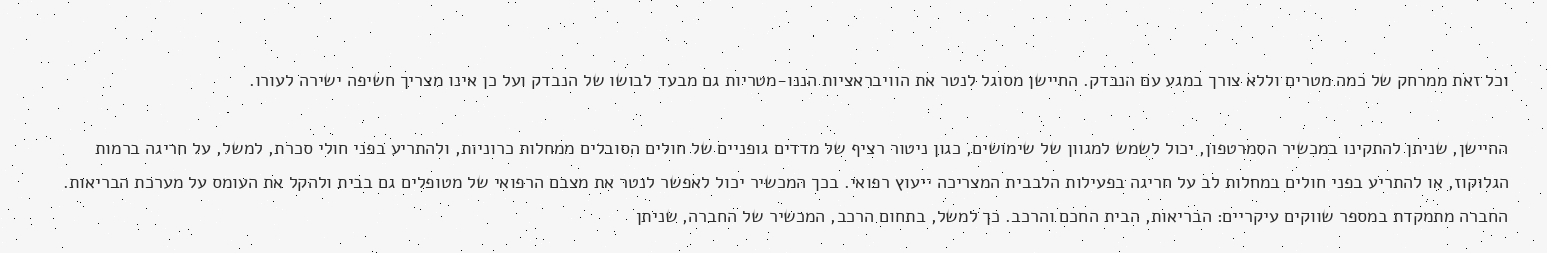וכל זאת ממרחק של כמה מטרים וללא צורך במגע עם הנבדק. החיישן מסוגל לנטר את הוויבראציות הננו-מטריות גם מבעד לבושו של הנבדק ועל כן אינו מצריך חשיפה ישירה לעורו.

החיישן, שניתן להתקינו במכשיר הסמרטפון, יכול לשמש למגוון של שימושים, כגון ניטור רציף של מדדים גופניים של חולים הסובלים ממחלות כרוניות, ולהתריע בפני חולי סכרת, למשל, על חריגה ברמות הגלוקוז, או להתריע בפני חולים במחלות לב על חריגה בפעילות הלבבית המצריכה ייעוץ רפואי. בכך המכשיר יכול לאפשר לנטר את מצבם הרפואי של מטופלים גם בבית ולהקל את העומס על מערכת הבריאות. החברה מתמקדת במספר שווקים עיקריים: הבריאות, הבית החכם והרכב. כך למשל, בתחום הרכב, המכשיר של החברה, שניתן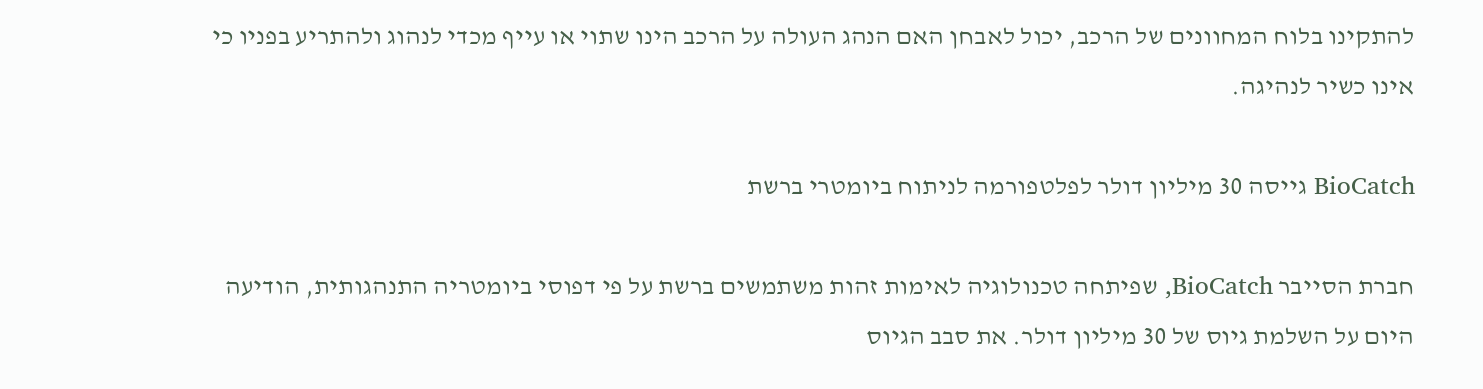להתקינו בלוח המחוונים של הרכב, יכול לאבחן האם הנהג העולה על הרכב הינו שתוי או עייף מכדי לנהוג ולהתריע בפניו כי אינו כשיר לנהיגה.

BioCatch גייסה 30 מיליון דולר לפלטפורמה לניתוח ביומטרי ברשת

חברת הסייבר BioCatch, שפיתחה טכנולוגיה לאימות זהות משתמשים ברשת על פי דפוסי ביומטריה התנהגותית, הודיעה היום על השלמת גיוס של 30 מיליון דולר. את סבב הגיוס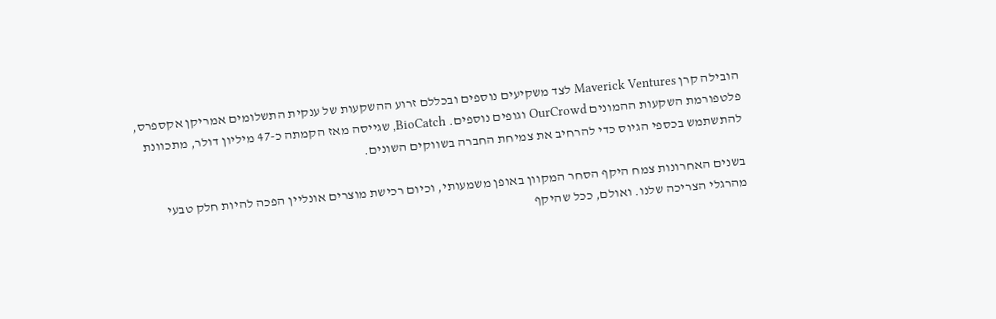הובילה קרן Maverick Ventures לצד משקיעים נוספים ובכללם זרוע ההשקעות של ענקית התשלומים אמריקן אקספרס, פלטפורמת השקעות ההמונים OurCrowd וגופים נוספים. BioCatch, שגייסה מאז הקמתה כ-47 מיליון דולר, מתכוונת להתשתמש בכספי הגיוס כדי להרחיב את צמיחת החברה בשווקים השונים.

בשנים האחרונות צמח היקף הסחר המקוון באופן משמעותי, וכיום רכישת מוצרים אונליין הפכה להיות חלק טבעי מהרגלי הצריכה שלנו. ואולם, ככל שהיקף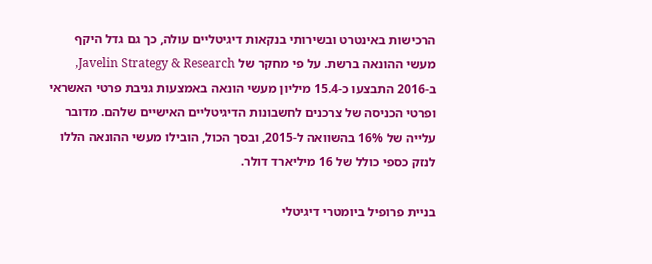הרכישות באינטרט ובשירותי בנקאות דיגיטליים עולה, כך גם גדל היקף מעשי ההונאה ברשת. על פי מחקר של Javelin Strategy & Research, ב-2016 התבצעו כ-15.4 מיליון מעשי הונאה באמצעות גניבת פרטי האשראי ופרטי הכניסה של צרכנים לחשבונות הדיגיטליים האישיים שלהם. מדובר עלייה של 16% בהשוואה ל-2015, ובסך הכול, הובילו מעשי ההונאה הללו לנזק כספי כולל של 16 מיליארד דולר.

בניית פרופיל ביומטרי דיגיטלי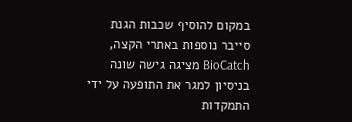במקום להוסיף שכבות הגנת סייבר נוספות באתרי הקצה, BioCatch מציגה גישה שונה בניסיון למגר את התופעה על ידי התמקדות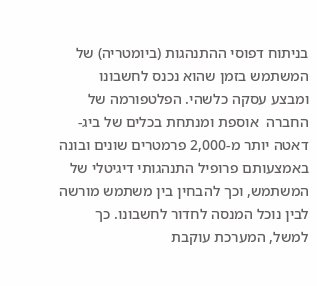בניתוח דפוסי ההתנהגות (ביומטריה) של המשתמש בזמן שהוא נכנס לחשבונו ומבצע עסקה כלשהי. הפלטפורמה של החברה  אוספת ומנתחת בכלים של ביג-דאטה יותר מ-2,000 פרמטרים שונים ובונה באמצעותם פרופיל התנהגותי דיגיטלי של המשתמש, וכך להבחין בין משתמש מורשה לבין נוכל המנסה לחדור לחשבונו. כך למשל, המערכת עוקבת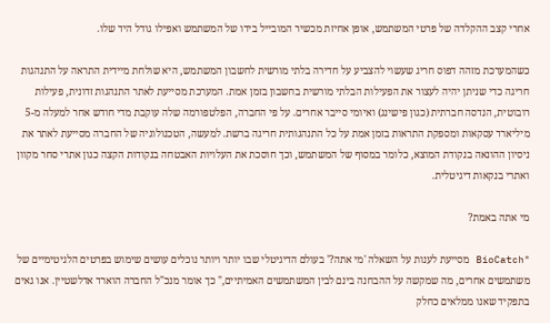אחרי קצב ההקלדה של פרטי המשתמש, אופן אחיזת מכשיר המובייל בידו של המשתמש ואפילו גודל היד שלו.

כשהמערכת מזהה דפוס חריג שעשוי להצביע על חדירה בלתי מורשית לחשבון המשתמש, היא שולחת מיידית התראה על התנהגות חריגה כדי שניתן יהיה לעצור את הפעילות הבלתי מורשית בחשבון בזמן אמת. המערכת מסייעת לאתר התנהגות זדונית, פעילות רובוטית, הנדסה חברתית (כגון פישינג) ואיומי סייבר אחרים. על פי החברה, הפלטפורמה שלה עוקבת מדי חודש אחר למעלה מ-5 מיליארד עסקאות ומספקת התראות בזמן אמת על כל התנהגותית חריגה ברשת. למעשה, הטכנולוגיה של החברה מסייעת לאתר את ניסיון ההונאה בנקודת המוצא, כלומר במסוף של המשתמש, וכך חוסכת את העלויות האבטחה בנקודות הקצה כגון אתרי סחר מקוון ואתרי בנקאות דיגיטלית.

מי אתה באמת?

"BioCatch מסייעת לענות על השאלה 'מי אתה?' בעולם הדיגיטלי שבו יותר ויותר נוכלים עושים שימוש בפרטים הלגיטימיים של משתמשים אחרים, מה שמקשה על ההבחנה בינם לבין המשתמשים האמיתיים," כך אומר מנכ"ל החברה הוארד אדלשטיין. אנו גאים בתפקיד שאנו ממלאים כחלק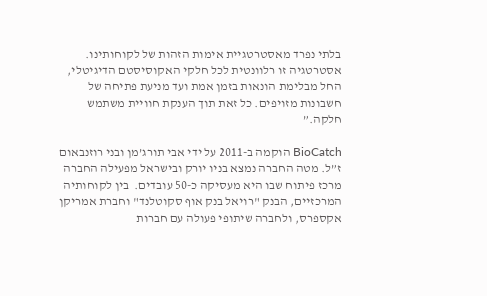בלתי נפרד מאסטרטגיית אימות הזהות של לקוחותינו. אסטרטגיה זו רלוונטית לכל חלקי האקוסיסטם הדיגיטלי, החל מבלימת הונאות בזמן אמת ועד מניעת פתיחה של חשבונות מזויפים. כל זאת תוך הענקת חוויית משתמש חלקה.”

BioCatch הוקמה ב-2011 על ידי אבי תורג’מן ובני רוזנבאום ז”ל. מטה החברה נמצא בניו יורק ובישראל מפעילה החברה מרכז פיתוח שבו היא מעסיקה כ-50 עובדים.  בין לקוחותיה המרכזיים, הבנק "רויאל בנק אוף סקוטלנד" וחברת אמריקן אקספרס, ולחברה שיתופי פעולה עם חברות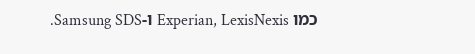כמו Experian, LexisNexis ו-Samsung SDS.